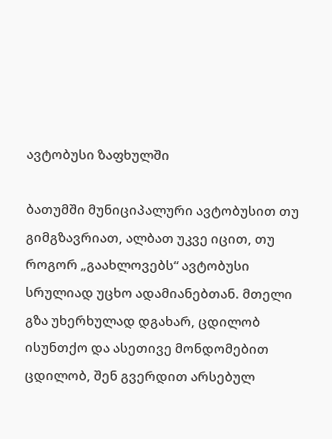ავტობუსი ზაფხულში

ბათუმში მუნიციპალური ავტობუსით თუ გიმგზავრიათ, ალბათ უკვე იცით, თუ როგორ „გაახლოვებს“ ავტობუსი სრულიად უცხო ადამიანებთან. მთელი გზა უხერხულად დგახარ, ცდილობ ისუნთქო და ასეთივე მონდომებით ცდილობ, შენ გვერდით არსებულ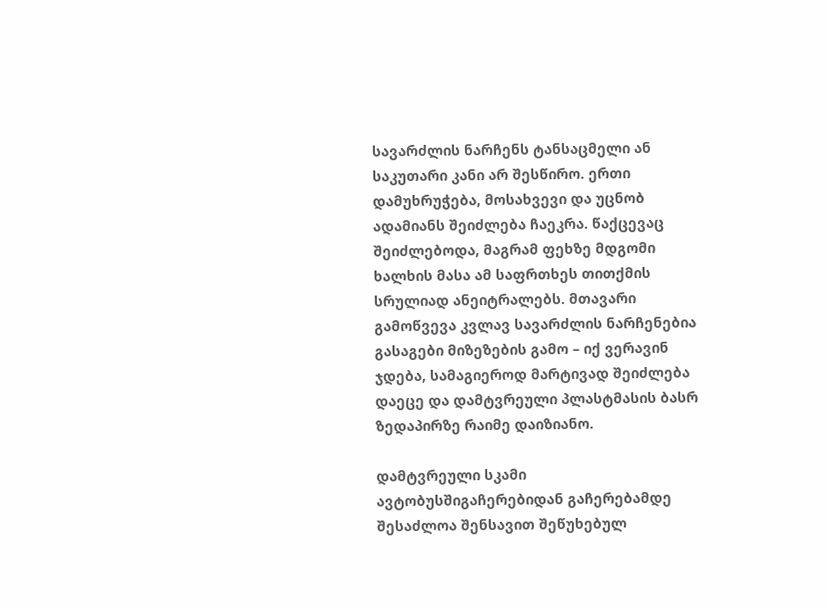სავარძლის ნარჩენს ტანსაცმელი ან საკუთარი კანი არ შესწირო. ერთი დამუხრუჭება, მოსახვევი და უცნობ ადამიანს შეიძლება ჩაეკრა. წაქცევაც შეიძლებოდა, მაგრამ ფეხზე მდგომი ხალხის მასა ამ საფრთხეს თითქმის სრულიად ანეიტრალებს. მთავარი გამოწვევა კვლავ სავარძლის ნარჩენებია გასაგები მიზეზების გამო – იქ ვერავინ ჯდება, სამაგიეროდ მარტივად შეიძლება დაეცე და დამტვრეული პლასტმასის ბასრ ზედაპირზე რაიმე დაიზიანო.

დამტვრეული სკამი ავტობუსშიგაჩერებიდან გაჩერებამდე შესაძლოა შენსავით შეწუხებულ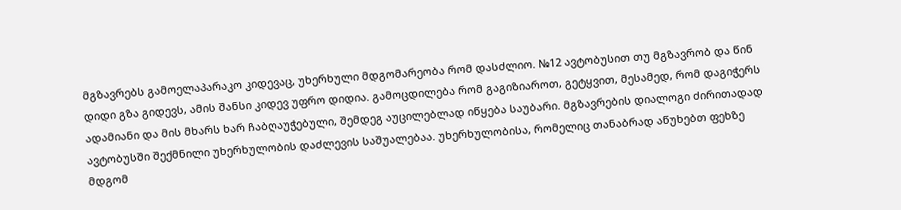მგზავრებს გამოელაპარაკო კიდევაც, უხერხული მდგომარეობა რომ დასძლიო. №12 ავტობუსით თუ მგზავრობ და წინ დიდი გზა გიდევს, ამის შანსი კიდევ უფრო დიდია. გამოცდილება რომ გაგიზიაროთ, გეტყვით, მესამედ, რომ დაგიჭერს ადამიანი და მის მხარს ხარ ჩაბღაუჭებული, შემდეგ აუცილებლად იწყება საუბარი. მგზავრების დიალოგი ძირითადად ავტობუსში შექმნილი უხერხულობის დაძლევის საშუალებაა. უხერხულობისა, რომელიც თანაბრად აწუხებთ ფეხზე მდგომ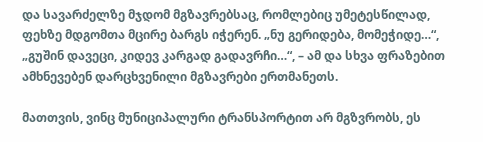და სავარძელზე მჯდომ მგზავრებსაც, რომლებიც უმეტესწილად, ფეხზე მდგომთა მცირე ბარგს იჭერენ. „ნუ გერიდება, მომეჭიდე…“, „გუშინ დავეცი, კიდევ კარგად გადავრჩი…“, – ამ და სხვა ფრაზებით ამხნევებენ დარცხვენილი მგზავრები ერთმანეთს.

მათთვის, ვინც მუნიციპალური ტრანსპორტით არ მგზვრობს, ეს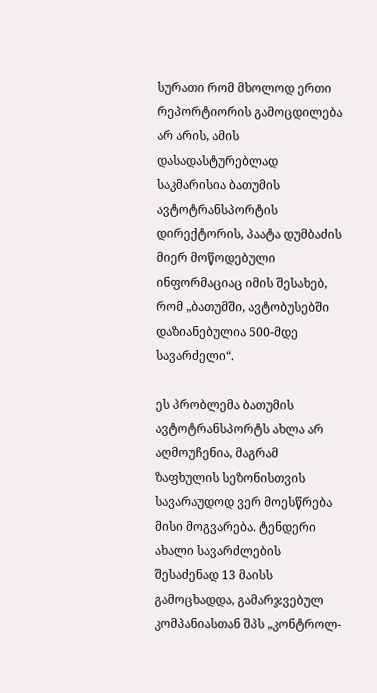სურათი რომ მხოლოდ ერთი რეპორტიორის გამოცდილება არ არის, ამის დასადასტურებლად საკმარისია ბათუმის ავტოტრანსპორტის დირექტორის, პაატა დუმბაძის მიერ მოწოდებული ინფორმაციაც იმის შესახებ, რომ „ბათუმში, ავტობუსებში დაზიანებულია 500-მდე სავარძელი“.

ეს პრობლემა ბათუმის ავტოტრანსპორტს ახლა არ აღმოუჩენია, მაგრამ ზაფხულის სეზონისთვის სავარაუდოდ ვერ მოესწრება მისი მოგვარება. ტენდერი ახალი სავარძლების შესაძენად 13 მაისს გამოცხადდა, გამარჯვებულ კომპანიასთან შპს „კონტროლ-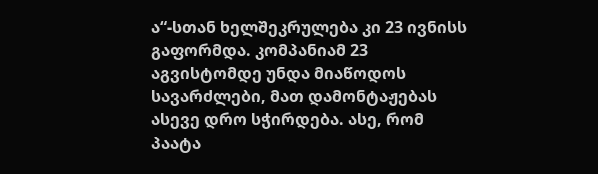ა“-სთან ხელშეკრულება კი 23 ივნისს გაფორმდა. კომპანიამ 23 აგვისტომდე უნდა მიაწოდოს სავარძლები, მათ დამონტაჟებას ასევე დრო სჭირდება. ასე, რომ პაატა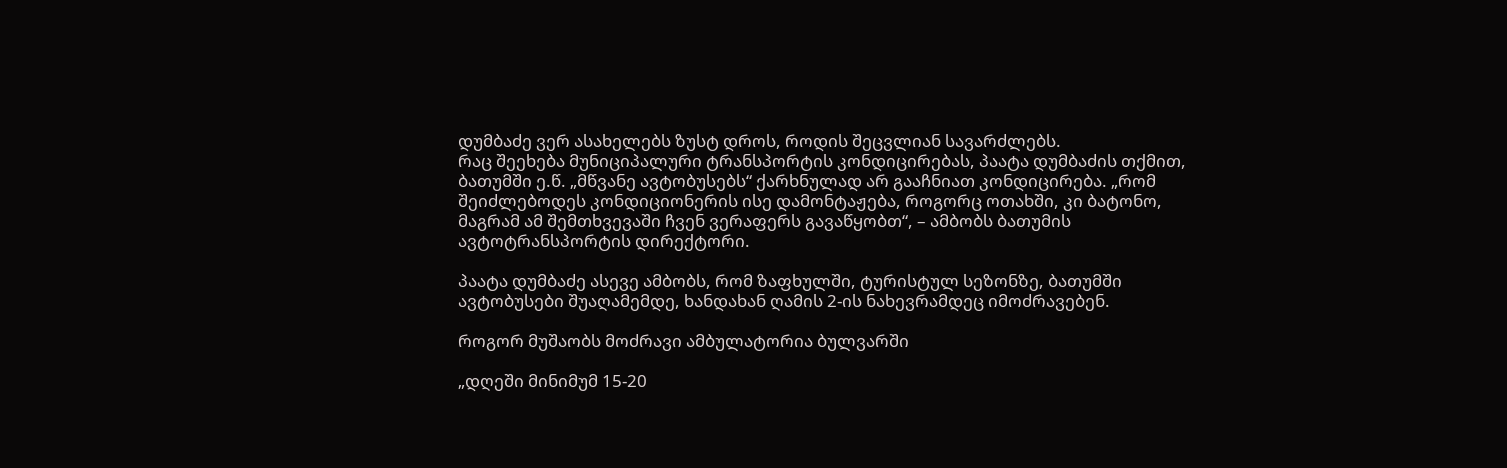დუმბაძე ვერ ასახელებს ზუსტ დროს, როდის შეცვლიან სავარძლებს.
რაც შეეხება მუნიციპალური ტრანსპორტის კონდიცირებას, პაატა დუმბაძის თქმით, ბათუმში ე.წ. „მწვანე ავტობუსებს“ ქარხნულად არ გააჩნიათ კონდიცირება. „რომ შეიძლებოდეს კონდიციონერის ისე დამონტაჟება, როგორც ოთახში, კი ბატონო, მაგრამ ამ შემთხვევაში ჩვენ ვერაფერს გავაწყობთ“, – ამბობს ბათუმის ავტოტრანსპორტის დირექტორი.

პაატა დუმბაძე ასევე ამბობს, რომ ზაფხულში, ტურისტულ სეზონზე, ბათუმში ავტობუსები შუაღამემდე, ხანდახან ღამის 2-ის ნახევრამდეც იმოძრავებენ.

როგორ მუშაობს მოძრავი ამბულატორია ბულვარში

„დღეში მინიმუმ 15-20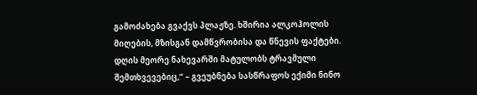გამოძახება გვაქვს პლაჟზე. ხშირია ალკოჰოლის მიღების, მზისგან დამწვრობისა და წნევის ფაქტები. დღის მეორე ნახევარში მატულობს ტრავმული შემთხვევებიც,“ – გვეუბნება სასწრაფოს ექიმი ნინო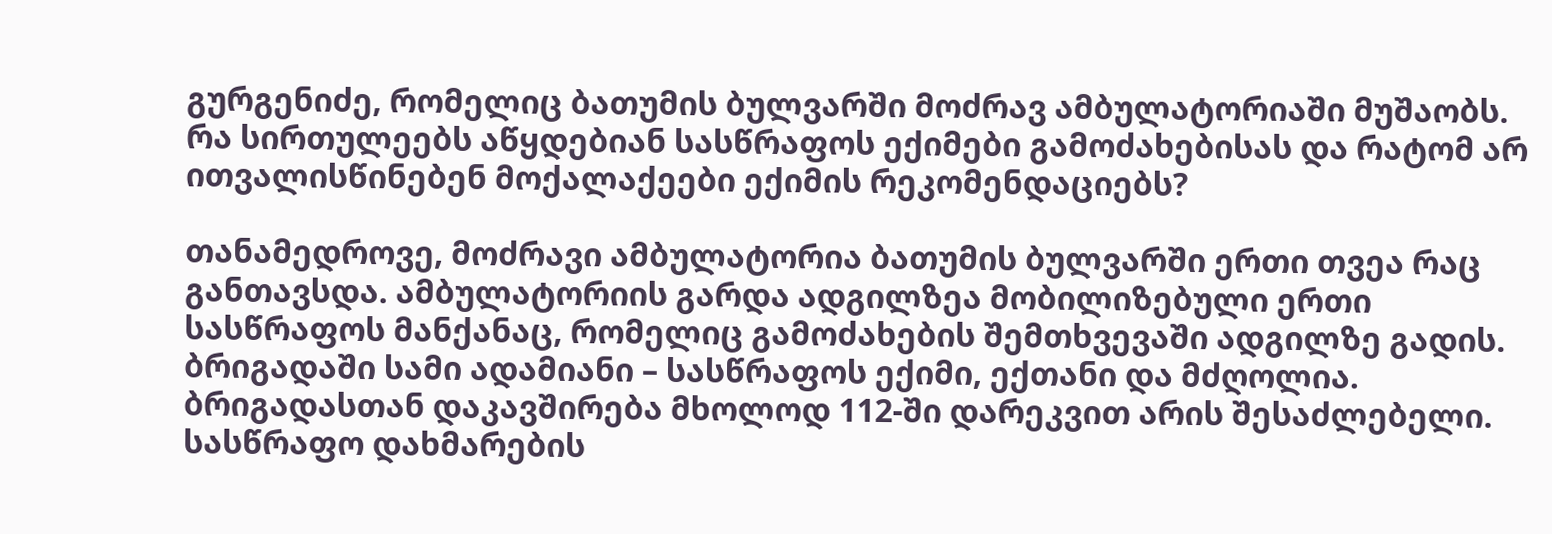გურგენიძე, რომელიც ბათუმის ბულვარში მოძრავ ამბულატორიაში მუშაობს. რა სირთულეებს აწყდებიან სასწრაფოს ექიმები გამოძახებისას და რატომ არ ითვალისწინებენ მოქალაქეები ექიმის რეკომენდაციებს?

თანამედროვე, მოძრავი ამბულატორია ბათუმის ბულვარში ერთი თვეა რაც განთავსდა. ამბულატორიის გარდა ადგილზეა მობილიზებული ერთი სასწრაფოს მანქანაც, რომელიც გამოძახების შემთხვევაში ადგილზე გადის. ბრიგადაში სამი ადამიანი – სასწრაფოს ექიმი, ექთანი და მძღოლია. ბრიგადასთან დაკავშირება მხოლოდ 112-ში დარეკვით არის შესაძლებელი. სასწრაფო დახმარების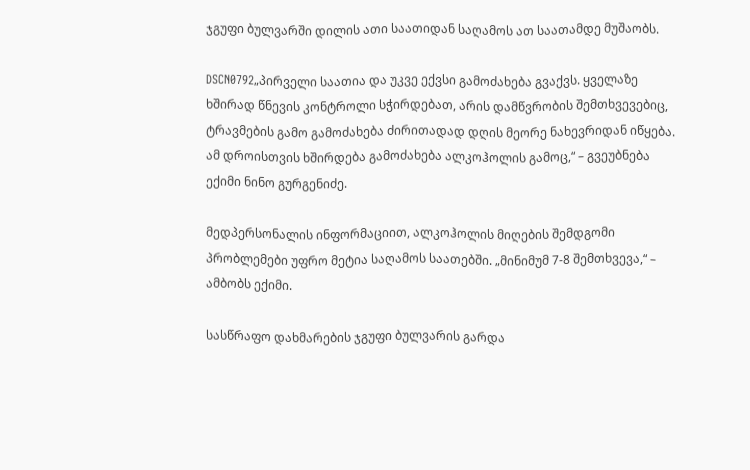ჯგუფი ბულვარში დილის ათი საათიდან საღამოს ათ საათამდე მუშაობს.

DSCN0792„პირველი საათია და უკვე ექვსი გამოძახება გვაქვს. ყველაზე ხშირად წნევის კონტროლი სჭირდებათ, არის დამწვრობის შემთხვევებიც, ტრავმების გამო გამოძახება ძირითადად დღის მეორე ნახევრიდან იწყება. ამ დროისთვის ხშირდება გამოძახება ალკოჰოლის გამოც,“ – გვეუბნება ექიმი ნინო გურგენიძე.

მედპერსონალის ინფორმაციით, ალკოჰოლის მიღების შემდგომი პრობლემები უფრო მეტია საღამოს საათებში. „მინიმუმ 7-8 შემთხვევა,“ – ამბობს ექიმი.

სასწრაფო დახმარების ჯგუფი ბულვარის გარდა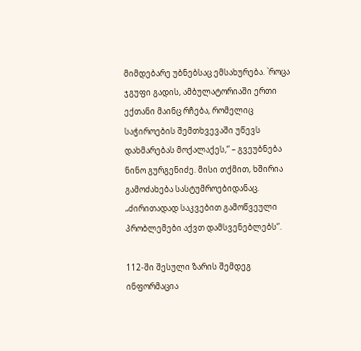მიმდებარე უბნებსაც ემსახურება. `როცა ჯგუფი გადის, ამბულატორიაში ერთი ექთანი მაინც რჩება, რომელიც საჭიროების შემთხვევაში უწევს დახმარებას მოქალაქეს,“ – გვეუბნება ნინო გურგენიძე. მისი თქმით, ხშირია გამოძახება სასტუმროებიდანაც. „ძირითადად საკვებით გამოწვეული პრობლემები აქვთ დამსვენებლებს“.

112-ში შესული ზარის შემდეგ ინფორმაცია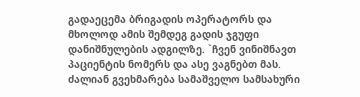გადაეცემა ბრიგადის ოპერატორს და მხოლოდ ამის შემდეგ გადის ჯგუფი დანიშნულების ადგილზე. `ჩვენ ვინიშნავთ პაციენტის ნომერს და ასე ვაგნებთ მას. ძალიან გვეხმარება სამაშველო სამსახური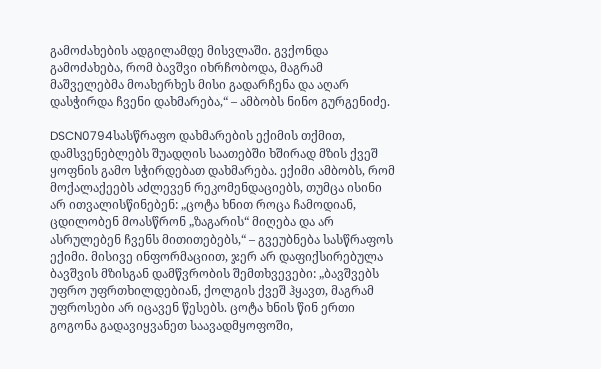გამოძახების ადგილამდე მისვლაში. გვქონდა გამოძახება, რომ ბავშვი იხრჩობოდა, მაგრამ მაშველებმა მოახერხეს მისი გადარჩენა და აღარ დასჭირდა ჩვენი დახმარება,“ – ამბობს ნინო გურგენიძე.

DSCN0794სასწრაფო დახმარების ექიმის თქმით, დამსვენებლებს შუადღის საათებში ხშირად მზის ქვეშ ყოფნის გამო სჭირდებათ დახმარება. ექიმი ამბობს, რომ მოქალაქეებს აძლევენ რეკომენდაციებს, თუმცა ისინი არ ითვალისწინებენ: „ცოტა ხნით როცა ჩამოდიან, ცდილობენ მოასწრონ „ზაგარის“ მიღება და არ ასრულებენ ჩვენს მითითებებს,“ – გვეუბნება სასწრაფოს ექიმი. მისივე ინფორმაციით, ჯერ არ დაფიქსირებულა ბავშვის მზისგან დამწვრობის შემთხვევები: „ბავშვებს უფრო უფრთხილდებიან, ქოლგის ქვეშ ჰყავთ, მაგრამ უფროსები არ იცავენ წესებს. ცოტა ხნის წინ ერთი გოგონა გადავიყვანეთ საავადმყოფოში,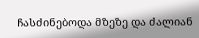ჩასძინებოდა მზეზე და ძალიან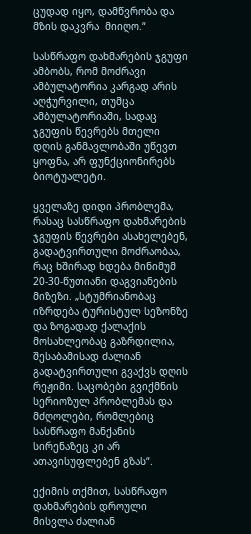ცუდად იყო, დამწვრობა და მზის დაკვრა  მიიღო.“

სასწრაფო დახმარების ჯგუფი ამბობს, რომ მოძრავი ამბულატორია კარგად არის აღჭურვილი, თუმცა ამბულატორიაში, სადაც ჯგუფის წევრებს მთელი დღის განმავლობაში უწევთ ყოფნა, არ ფუნქციონირებს ბიოტუალეტი.

ყველაზე დიდი პრობლემა, რასაც სასწრაფო დახმარების ჯგუფის წევრები ასახელებენ, გადატვირთული მოძრაობაა, რაც ხშირად ხდება მინიმუმ 20-30-წუთიანი დაგვიანების მიზეზი. „სტუმრიანობაც იზრდება ტურისტულ სეზონზე და ზოგადად ქალაქის მოსახლეობაც გაზრდილია, შესაბამისად ძალიან გადატვირთული გვაქვს დღის რეჟიმი. საცობები გვიქმნის სერიოზულ პრობლემას და მძღოლები, რომლებიც სასწრაფო მანქანის სირენაზეც კი არ ათავისუფლებენ გზას“.

ექიმის თქმით, სასწრაფო დახმარების დროული მისვლა ძალიან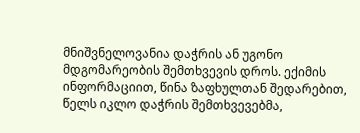მნიშვნელოვანია დაჭრის ან უგონო მდგომარეობის შემთხვევის დროს. ექიმის ინფორმაციით, წინა ზაფხულთან შედარებით, წელს იკლო დაჭრის შემთხვევებმა,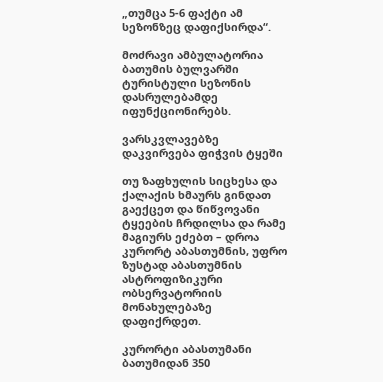„თუმცა 5-6 ფაქტი ამ სეზონზეც დაფიქსირდა“.

მოძრავი ამბულატორია ბათუმის ბულვარში ტურისტული სეზონის დასრულებამდე იფუნქციონირებს.

ვარსკვლავებზე დაკვირვება ფიჭვის ტყეში

თუ ზაფხულის სიცხესა და ქალაქის ხმაურს გინდათ გაექცეთ და წიწვოვანი ტყეების ჩრდილსა და რამე მაგიურს ეძებთ – დროა კურორტ აბასთუმნის, უფრო ზუსტად აბასთუმნის ასტროფიზიკური ობსერვატორიის მონახულებაზე დაფიქრდეთ.

კურორტი აბასთუმანი ბათუმიდან 350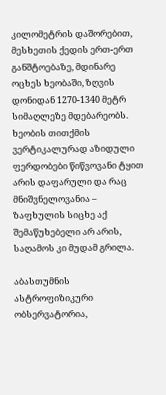კილომეტრის დაშორებით, მესხეთის ქედის ერთ-ერთ განშტოებაზე, მდინარე ოცხეს ხეობაში, ზღვის დონიდან 1270-1340 მეტრ სიმაღლეზე მდებარეობს. ხეობის თითქმის ვერტიკალურად აზიდული ფერდობები წიწვოვანი ტყით არის დაფარული და რაც მნიშვნელოვანია – ზაფხულის სიცხე აქ შემაწუხებელი არ არის, საღამოს კი მუდამ გრილა.

აბასთუმნის ასტროფიზიკური ობსერვატორია,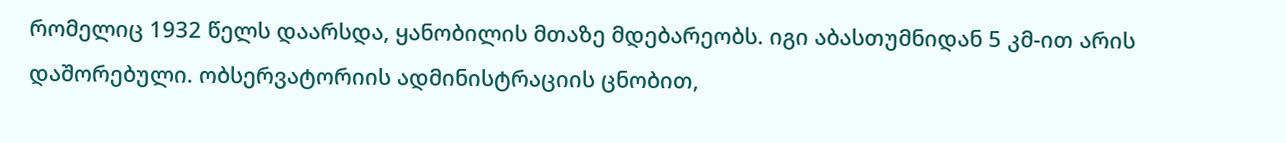რომელიც 1932 წელს დაარსდა, ყანობილის მთაზე მდებარეობს. იგი აბასთუმნიდან 5 კმ-ით არის დაშორებული. ობსერვატორიის ადმინისტრაციის ცნობით,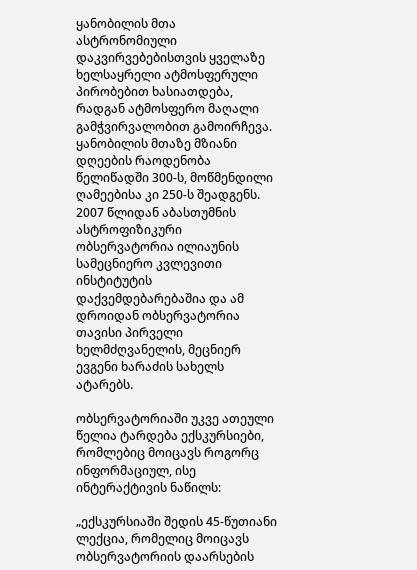ყანობილის მთა ასტრონომიული დაკვირვებებისთვის ყველაზე ხელსაყრელი ატმოსფერული პირობებით ხასიათდება, რადგან ატმოსფერო მაღალი გამჭვირვალობით გამოირჩევა. ყანობილის მთაზე მზიანი დღეების რაოდენობა წელიწადში 300-ს, მოწმენდილი ღამეებისა კი 250-ს შეადგენს. 2007 წლიდან აბასთუმნის ასტროფიზიკური ობსერვატორია ილიაუნის სამეცნიერო კვლევითი ინსტიტუტის დაქვემდებარებაშია და ამ დროიდან ობსერვატორია თავისი პირველი ხელმძღვანელის, მეცნიერ ევგენი ხარაძის სახელს ატარებს.

ობსერვატორიაში უკვე ათეული წელია ტარდება ექსკურსიები, რომლებიც მოიცავს როგორც ინფორმაციულ, ისე ინტერაქტივის ნაწილს:

„ექსკურსიაში შედის 45-წუთიანი ლექცია, რომელიც მოიცავს ობსერვატორიის დაარსების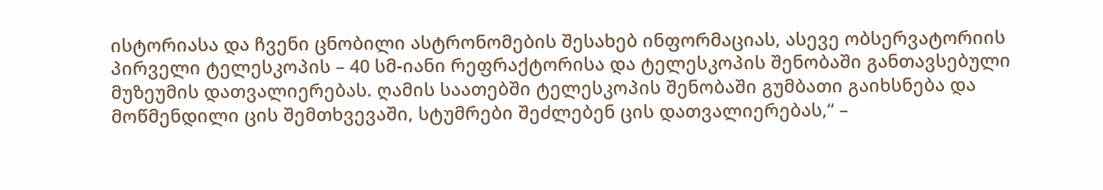ისტორიასა და ჩვენი ცნობილი ასტრონომების შესახებ ინფორმაციას, ასევე ობსერვატორიის პირველი ტელესკოპის – 40 სმ-იანი რეფრაქტორისა და ტელესკოპის შენობაში განთავსებული მუზეუმის დათვალიერებას. ღამის საათებში ტელესკოპის შენობაში გუმბათი გაიხსნება და მოწმენდილი ცის შემთხვევაში, სტუმრები შეძლებენ ცის დათვალიერებას,“ –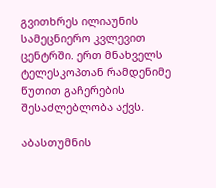გვითხრეს ილიაუნის სამეცნიერო კვლევით ცენტრში. ერთ მნახველს ტელესკოპთან რამდენიმე წუთით გაჩერების შესაძლებლობა აქვს.

აბასთუმნის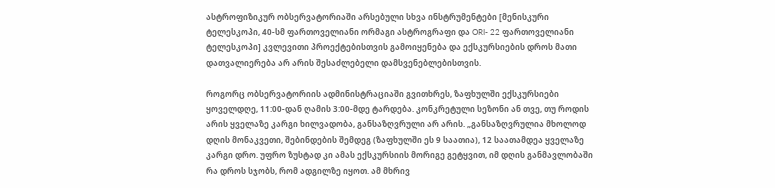ასტროფიზიკურ ობსერვატორიაში არსებული სხვა ინსტრუმენტები [მენისკური ტელესკოპი, 40-სმ ფართოველიანი ორმაგი ასტროგრაფი და ORI- 22 ფართოველიანი ტელესკოპი] კვლევითი პროექტებისთვის გამოიყენება და ექსკურსიების დროს მათი დათვალიერება არ არის შესაძლებელი დამსვენებლებისთვის.

როგორც ობსერვატორიის ადმინისტრაციაში გვითხრეს, ზაფხულში ექსკურსიები ყოველდღე, 11:00-დან ღამის 3:00-მდე ტარდება. კონკრეტული სეზონი ან თვე, თუ როდის არის ყველაზე კარგი ხილვადობა, განსაზღვრული არ არის. „განსაზღვრულია მხოლოდ დღის მონაკვეთი, შებინდების შემდეგ (ზაფხულში ეს 9 საათია), 12 საათამდეა ყველაზე კარგი დრო. უფრო ზუსტად კი ამას ექსკურსიის მორიგე გეტყვით, იმ დღის განმავლობაში რა დროს სჯობს, რომ ადგილზე იყოთ. ამ მხრივ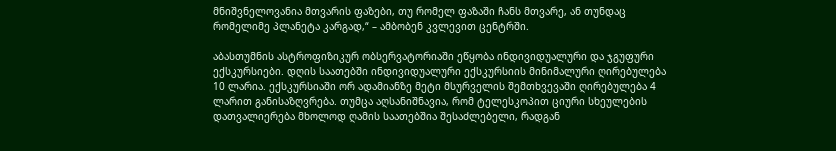მნიშვნელოვანია მთვარის ფაზები, თუ რომელ ფაზაში ჩანს მთვარე, ან თუნდაც რომელიმე პლანეტა კარგად,“ – ამბობენ კვლევით ცენტრში.

აბასთუმნის ასტროფიზიკურ ობსერვატორიაში ეწყობა ინდივიდუალური და ჯგუფური ექსკურსიები. დღის საათებში ინდივიდუალური ექსკურსიის მინიმალური ღირებულება 10 ლარია. ექსკურსიაში ორ ადამიანზე მეტი მსურველის შემთხვევაში ღირებულება 4 ლარით განისაზღვრება. თუმცა აღსანიშნავია, რომ ტელესკოპით ციური სხეულების დათვალიერება მხოლოდ ღამის საათებშია შესაძლებელი, რადგან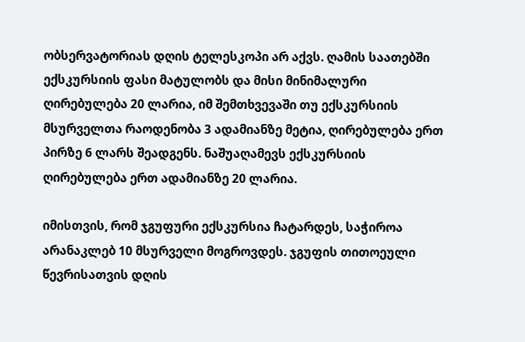ობსერვატორიას დღის ტელესკოპი არ აქვს. ღამის საათებში ექსკურსიის ფასი მატულობს და მისი მინიმალური ღირებულება 20 ლარია, იმ შემთხვევაში თუ ექსკურსიის მსურველთა რაოდენობა 3 ადამიანზე მეტია, ღირებულება ერთ პირზე 6 ლარს შეადგენს. ნაშუაღამევს ექსკურსიის ღირებულება ერთ ადამიანზე 20 ლარია.

იმისთვის, რომ ჯგუფური ექსკურსია ჩატარდეს, საჭიროა არანაკლებ 10 მსურველი მოგროვდეს. ჯგუფის თითოეული წევრისათვის დღის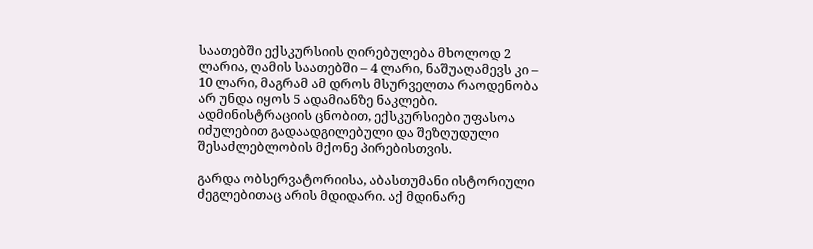საათებში ექსკურსიის ღირებულება მხოლოდ 2 ლარია, ღამის საათებში – 4 ლარი, ნაშუაღამევს კი – 10 ლარი, მაგრამ ამ დროს მსურველთა რაოდენობა არ უნდა იყოს 5 ადამიანზე ნაკლები. ადმინისტრაციის ცნობით, ექსკურსიები უფასოა იძულებით გადაადგილებული და შეზღუდული შესაძლებლობის მქონე პირებისთვის.

გარდა ობსერვატორიისა, აბასთუმანი ისტორიული ძეგლებითაც არის მდიდარი. აქ მდინარე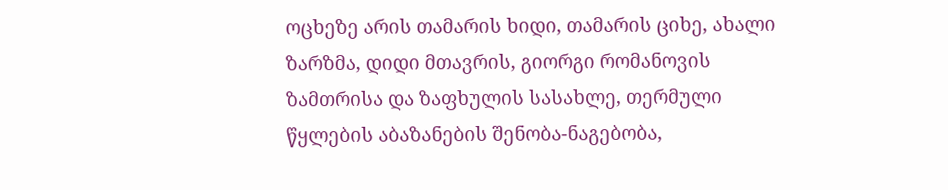ოცხეზე არის თამარის ხიდი, თამარის ციხე, ახალი ზარზმა, დიდი მთავრის, გიორგი რომანოვის ზამთრისა და ზაფხულის სასახლე, თერმული წყლების აბაზანების შენობა-ნაგებობა,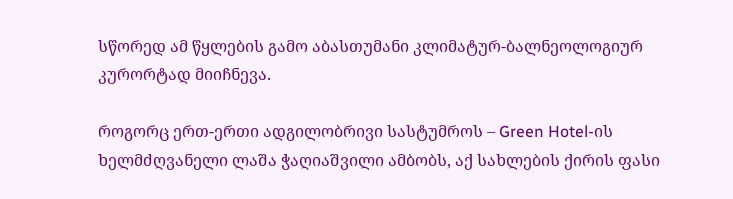სწორედ ამ წყლების გამო აბასთუმანი კლიმატურ-ბალნეოლოგიურ კურორტად მიიჩნევა.

როგორც ერთ-ერთი ადგილობრივი სასტუმროს – Green Hotel-ის ხელმძღვანელი ლაშა ჭაღიაშვილი ამბობს, აქ სახლების ქირის ფასი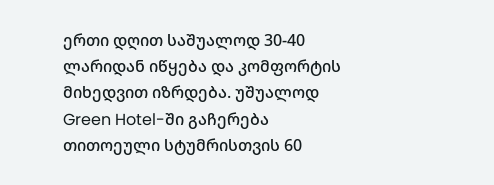ერთი დღით საშუალოდ 30-40 ლარიდან იწყება და კომფორტის მიხედვით იზრდება. უშუალოდ Green Hotel-ში გაჩერება თითოეული სტუმრისთვის 60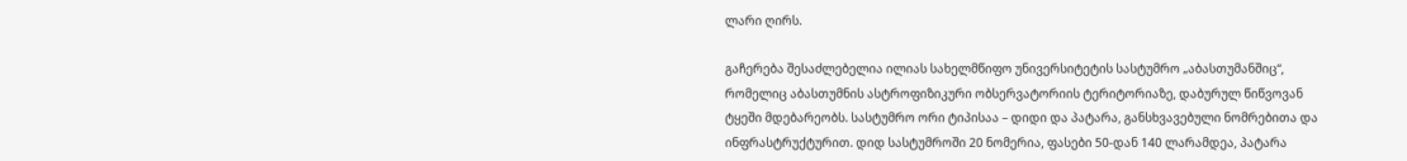ლარი ღირს.

გაჩერება შესაძლებელია ილიას სახელმწიფო უნივერსიტეტის სასტუმრო „აბასთუმანშიც“, რომელიც აბასთუმნის ასტროფიზიკური ობსერვატორიის ტერიტორიაზე, დაბურულ წიწვოვან ტყეში მდებარეობს. სასტუმრო ორი ტიპისაა – დიდი და პატარა, განსხვავებული ნომრებითა და ინფრასტრუქტურით. დიდ სასტუმროში 20 ნომერია, ფასები 50-დან 140 ლარამდეა, პატარა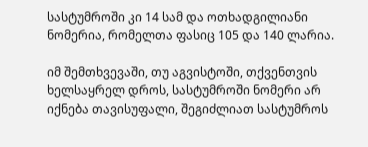სასტუმროში კი 14 სამ და ოთხადგილიანი ნომერია, რომელთა ფასიც 105 და 140 ლარია.

იმ შემთხვევაში, თუ აგვისტოში, თქვენთვის ხელსაყრელ დროს, სასტუმროში ნომერი არ იქნება თავისუფალი, შეგიძლიათ სასტუმროს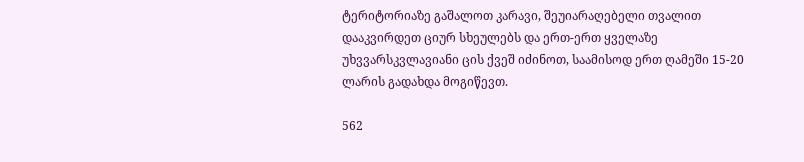ტერიტორიაზე გაშალოთ კარავი, შეუიარაღებელი თვალით დააკვირდეთ ციურ სხეულებს და ერთ-ერთ ყველაზე უხვვარსკვლავიანი ცის ქვეშ იძინოთ, საამისოდ ერთ ღამეში 15-20 ლარის გადახდა მოგიწევთ.

562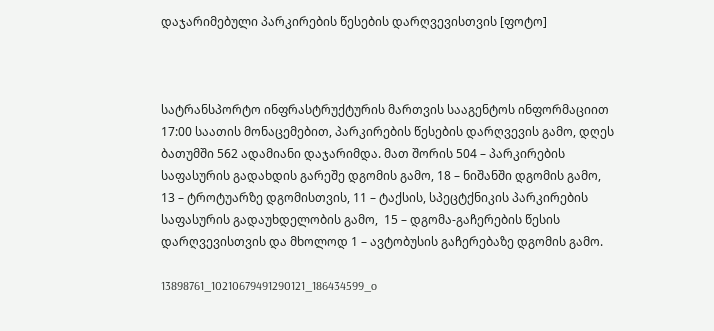დაჯარიმებული პარკირების წესების დარღვევისთვის [ფოტო]



სატრანსპორტო ინფრასტრუქტურის მართვის სააგენტოს ინფორმაციით 17:00 საათის მონაცემებით, პარკირების წესების დარღვევის გამო, დღეს ბათუმში 562 ადამიანი დაჯარიმდა. მათ შორის 504 – პარკირების საფასურის გადახდის გარეშე დგომის გამო, 18 – ნიშანში დგომის გამო,  13 – ტროტუარზე დგომისთვის, 11 – ტაქსის, სპეცტქნიკის პარკირების საფასურის გადაუხდელობის გამო,  15 – დგომა-გაჩერების წესის დარღვევისთვის და მხოლოდ 1 – ავტობუსის გაჩერებაზე დგომის გამო.

13898761_10210679491290121_186434599_o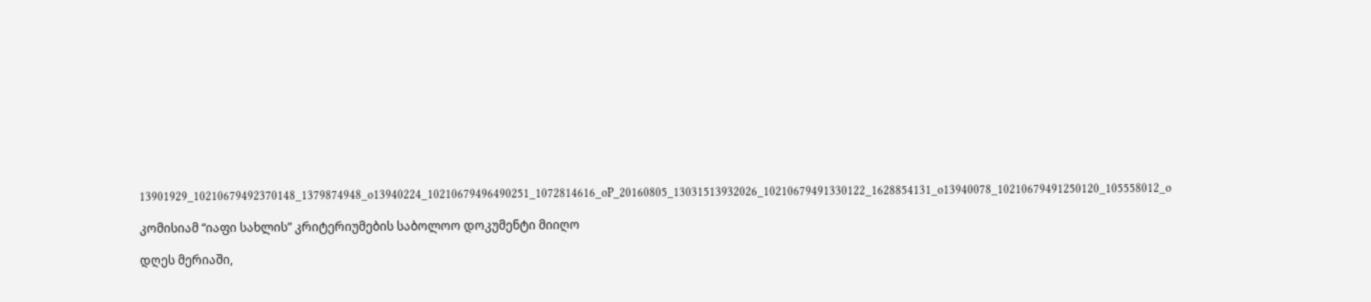13901929_10210679492370148_1379874948_o13940224_10210679496490251_1072814616_oP_20160805_13031513932026_10210679491330122_1628854131_o13940078_10210679491250120_105558012_o

კომისიამ “იაფი სახლის” კრიტერიუმების საბოლოო დოკუმენტი მიიღო

დღეს მერიაში,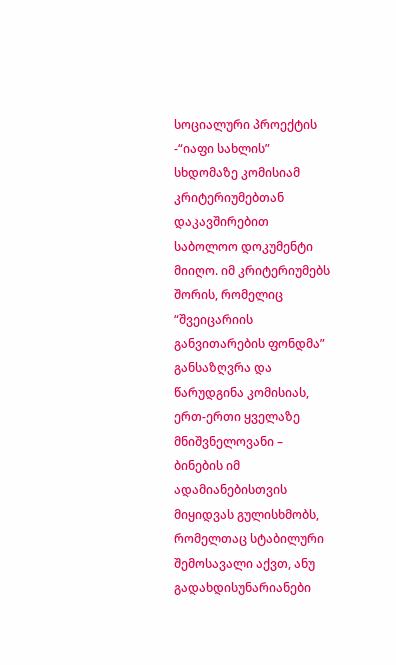სოციალური პროექტის -“იაფი სახლის” სხდომაზე კომისიამ  კრიტერიუმებთან დაკავშირებით საბოლოო დოკუმენტი მიიღო. იმ კრიტერიუმებს შორის, რომელიც “შვეიცარიის განვითარების ფონდმა” განსაზღვრა და წარუდგინა კომისიას, ერთ-ერთი ყველაზე მნიშვნელოვანი – ბინების იმ ადამიანებისთვის მიყიდვას გულისხმობს, რომელთაც სტაბილური შემოსავალი აქვთ, ანუ გადახდისუნარიანები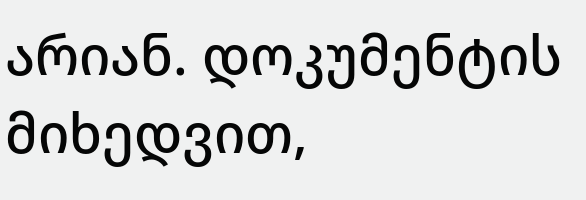არიან. დოკუმენტის მიხედვით,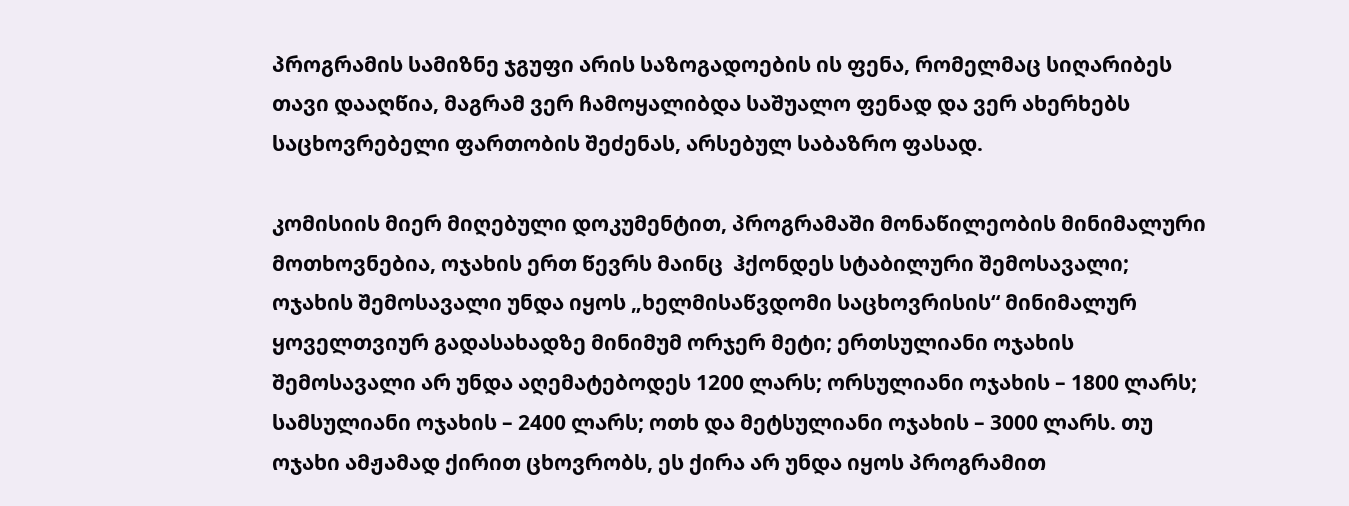პროგრამის სამიზნე ჯგუფი არის საზოგადოების ის ფენა, რომელმაც სიღარიბეს თავი დააღწია, მაგრამ ვერ ჩამოყალიბდა საშუალო ფენად და ვერ ახერხებს საცხოვრებელი ფართობის შეძენას, არსებულ საბაზრო ფასად.

კომისიის მიერ მიღებული დოკუმენტით, პროგრამაში მონაწილეობის მინიმალური მოთხოვნებია, ოჯახის ერთ წევრს მაინც  ჰქონდეს სტაბილური შემოსავალი; ოჯახის შემოსავალი უნდა იყოს „ხელმისაწვდომი საცხოვრისის“ მინიმალურ ყოველთვიურ გადასახადზე მინიმუმ ორჯერ მეტი; ერთსულიანი ოჯახის შემოსავალი არ უნდა აღემატებოდეს 1200 ლარს; ორსულიანი ოჯახის – 1800 ლარს; სამსულიანი ოჯახის – 2400 ლარს; ოთხ და მეტსულიანი ოჯახის – 3000 ლარს. თუ ოჯახი ამჟამად ქირით ცხოვრობს, ეს ქირა არ უნდა იყოს პროგრამით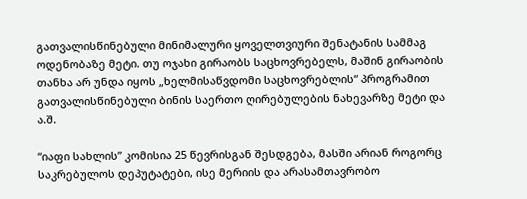გათვალისწინებული მინიმალური ყოველთვიური შენატანის სამმაგ ოდენობაზე მეტი. თუ ოჯახი გირაობს საცხოვრებელს, მაშინ გირაობის თანხა არ უნდა იყოს „ხელმისაწვდომი საცხოვრებლის“ პროგრამით გათვალისწინებული ბინის საერთო ღირებულების ნახევარზე მეტი და ა.შ.

“იაფი სახლის” კომისია 25 წევრისგან შესდგება, მასში არიან როგორც საკრებულოს დეპუტატები, ისე მერიის და არასამთავრობო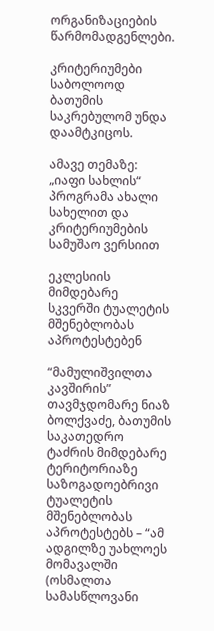ორგანიზაციების წარმომადგენლები.

კრიტერიუმები საბოლოოდ ბათუმის საკრებულომ უნდა დაამტკიცოს.

ამავე თემაზე: „იაფი სახლის“ პროგრამა ახალი სახელით და კრიტერიუმების სამუშაო ვერსიით

ეკლესიის მიმდებარე სკვერში ტუალეტის მშენებლობას აპროტესტებენ

“მამულიშვილთა კავშირის” თავმჯდომარე ნიაზ ბოლქვაძე, ბათუმის საკათედრო ტაძრის მიმდებარე ტერიტორიაზე  საზოგადოებრივი ტუალეტის მშენებლობას აპროტესტებს – “ამ ადგილზე უახლოეს მომავალში (ოსმალთა სამასწლოვანი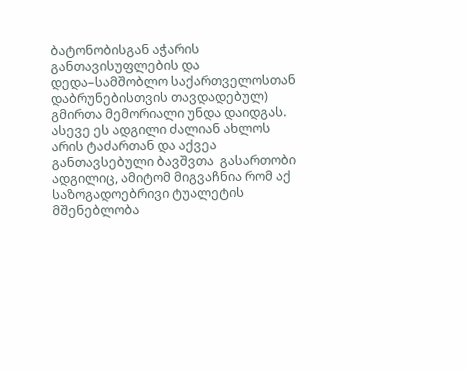ბატონობისგან აჭარის განთავისუფლების და  დედა–სამშობლო საქართველოსთან დაბრუნებისთვის თავდადებულ) გმირთა მემორიალი უნდა დაიდგას.  ასევე ეს ადგილი ძალიან ახლოს არის ტაძართან და აქვეა განთავსებული ბავშვთა  გასართობი ადგილიც, ამიტომ მიგვაჩნია რომ აქ საზოგადოებრივი ტუალეტის მშენებლობა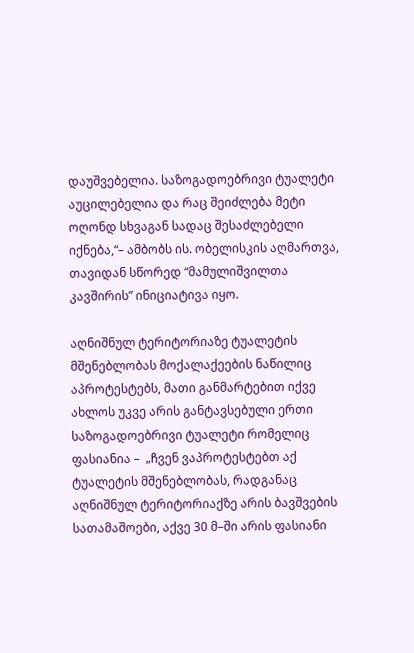დაუშვებელია. საზოგადოებრივი ტუალეტი აუცილებელია და რაც შეიძლება მეტი ოღონდ სხვაგან სადაც შესაძლებელი იქნება,“– ამბობს ის. ობელისკის აღმართვა, თავიდან სწორედ “მამულიშვილთა კავშირის” ინიციატივა იყო.

აღნიშნულ ტერიტორიაზე ტუალეტის მშენებლობას მოქალაქეების ნაწილიც აპროტესტებს, მათი განმარტებით იქვე ახლოს უკვე არის განტავსებული ერთი საზოგადოებრივი ტუალეტი რომელიც ფასიანია –  „ჩვენ ვაპროტესტებთ აქ ტუალეტის მშენებლობას, რადგანაც აღნიშნულ ტერიტორიაქზე არის ბავშვების სათამაშოები, აქვე 30 მ–ში არის ფასიანი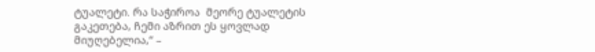ტუალეტი. რა საჭიროა  მეორე ტუალეტის გაკეთება, ჩემი აზრით ეს ყოვლად მიუღებელია,“ –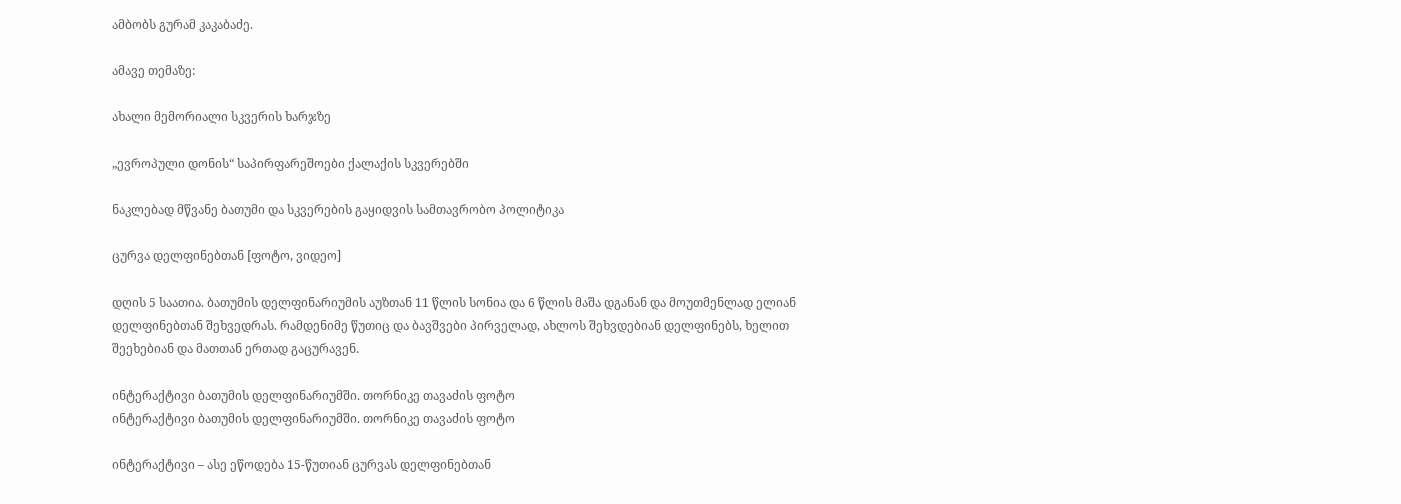ამბობს გურამ კაკაბაძე.

ამავე თემაზე:

ახალი მემორიალი სკვერის ხარჯზე

„ევროპული დონის“ საპირფარეშოები ქალაქის სკვერებში

ნაკლებად მწვანე ბათუმი და სკვერების გაყიდვის სამთავრობო პოლიტიკა

ცურვა დელფინებთან [ფოტო, ვიდეო]

დღის 5 საათია. ბათუმის დელფინარიუმის აუზთან 11 წლის სონია და 6 წლის მაშა დგანან და მოუთმენლად ელიან დელფინებთან შეხვედრას. რამდენიმე წუთიც და ბავშვები პირველად, ახლოს შეხვდებიან დელფინებს, ხელით შეეხებიან და მათთან ერთად გაცურავენ.

ინტერაქტივი ბათუმის დელფინარიუმში. თორნიკე თავაძის ფოტო
ინტერაქტივი ბათუმის დელფინარიუმში. თორნიკე თავაძის ფოტო

ინტერაქტივი – ასე ეწოდება 15-წუთიან ცურვას დელფინებთან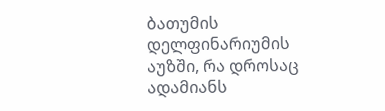ბათუმის დელფინარიუმის აუზში, რა დროსაც ადამიანს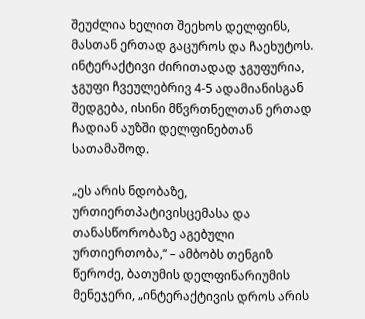შეუძლია ხელით შეეხოს დელფინს, მასთან ერთად გაცუროს და ჩაეხუტოს. ინტერაქტივი ძირითადად ჯგუფურია, ჯგუფი ჩვეულებრივ 4-5 ადამიანისგან შედგება, ისინი მწვრთნელთან ერთად ჩადიან აუზში დელფინებთან სათამაშოდ.

„ეს არის ნდობაზე, ურთიერთპატივისცემასა და თანასწორობაზე აგებული ურთიერთობა,“ – ამბობს თენგიზ წეროძე, ბათუმის დელფინარიუმის მენეჯერი, „ინტერაქტივის დროს არის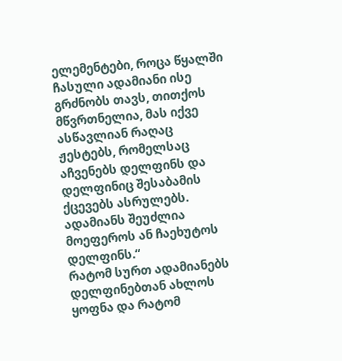ელემენტები, როცა წყალში ჩასული ადამიანი ისე გრძნობს თავს, თითქოს მწვრთნელია, მას იქვე ასწავლიან რაღაც ჟესტებს, რომელსაც აჩვენებს დელფინს და დელფინიც შესაბამის ქცევებს ასრულებს. ადამიანს შეუძლია მოეფეროს ან ჩაეხუტოს დელფინს.“
რატომ სურთ ადამიანებს დელფინებთან ახლოს ყოფნა და რატომ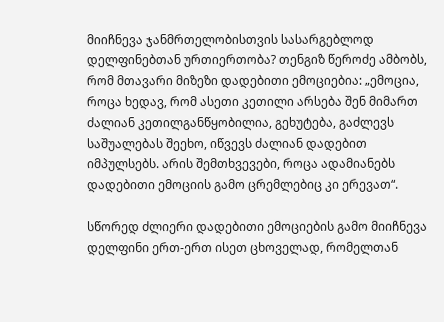მიიჩნევა ჯანმრთელობისთვის სასარგებლოდ დელფინებთან ურთიერთობა? თენგიზ წეროძე ამბობს, რომ მთავარი მიზეზი დადებითი ემოციებია: „ემოცია, როცა ხედავ, რომ ასეთი კეთილი არსება შენ მიმართ ძალიან კეთილგანწყობილია, გეხუტება, გაძლევს საშუალებას შეეხო, იწვევს ძალიან დადებით იმპულსებს. არის შემთხვევები, როცა ადამიანებს დადებითი ემოციის გამო ცრემლებიც კი ერევათ“.

სწორედ ძლიერი დადებითი ემოციების გამო მიიჩნევა დელფინი ერთ-ერთ ისეთ ცხოველად, რომელთან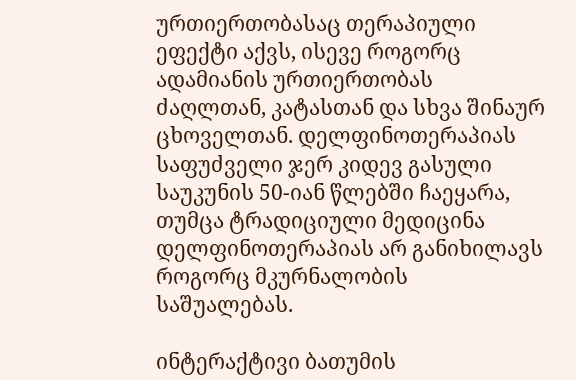ურთიერთობასაც თერაპიული ეფექტი აქვს, ისევე როგორც ადამიანის ურთიერთობას ძაღლთან, კატასთან და სხვა შინაურ ცხოველთან. დელფინოთერაპიას საფუძველი ჯერ კიდევ გასული საუკუნის 50-იან წლებში ჩაეყარა, თუმცა ტრადიციული მედიცინა დელფინოთერაპიას არ განიხილავს როგორც მკურნალობის საშუალებას.

ინტერაქტივი ბათუმის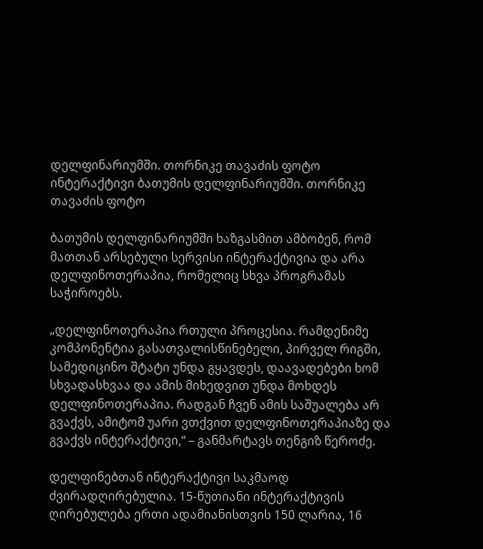დელფინარიუმში. თორნიკე თავაძის ფოტო
ინტერაქტივი ბათუმის დელფინარიუმში. თორნიკე თავაძის ფოტო

ბათუმის დელფინარიუმში ხაზგასმით ამბობენ, რომ მათთან არსებული სერვისი ინტერაქტივია და არა დელფინოთერაპია, რომელიც სხვა პროგრამას საჭიროებს.

„დელფინოთერაპია რთული პროცესია. რამდენიმე კომპონენტია გასათვალისწინებელი, პირველ რიგში, სამედიცინო შტატი უნდა გყავდეს, დაავადებები ხომ სხვადასხვაა და ამის მიხედვით უნდა მოხდეს დელფინოთერაპია. რადგან ჩვენ ამის საშუალება არ გვაქვს, ამიტომ უარი ვთქვით დელფინოთერაპიაზე და გვაქვს ინტერაქტივი,“ – განმარტავს თენგიზ წეროძე.

დელფინებთან ინტერაქტივი საკმაოდ ძვირადღირებულია. 15-წუთიანი ინტერაქტივის ღირებულება ერთი ადამიანისთვის 150 ლარია, 16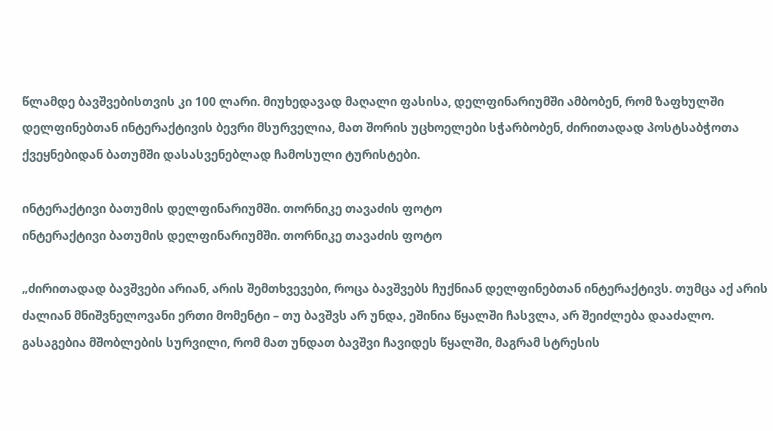წლამდე ბავშვებისთვის კი 100 ლარი. მიუხედავად მაღალი ფასისა, დელფინარიუმში ამბობენ, რომ ზაფხულში დელფინებთან ინტერაქტივის ბევრი მსურველია, მათ შორის უცხოელები სჭარბობენ, ძირითადად პოსტსაბჭოთა ქვეყნებიდან ბათუმში დასასვენებლად ჩამოსული ტურისტები.

ინტერაქტივი ბათუმის დელფინარიუმში. თორნიკე თავაძის ფოტო
ინტერაქტივი ბათუმის დელფინარიუმში. თორნიკე თავაძის ფოტო

„ძირითადად ბავშვები არიან, არის შემთხვევები, როცა ბავშვებს ჩუქნიან დელფინებთან ინტერაქტივს. თუმცა აქ არის ძალიან მნიშვნელოვანი ერთი მომენტი – თუ ბავშვს არ უნდა, ეშინია წყალში ჩასვლა, არ შეიძლება დააძალო. გასაგებია მშობლების სურვილი, რომ მათ უნდათ ბავშვი ჩავიდეს წყალში, მაგრამ სტრესის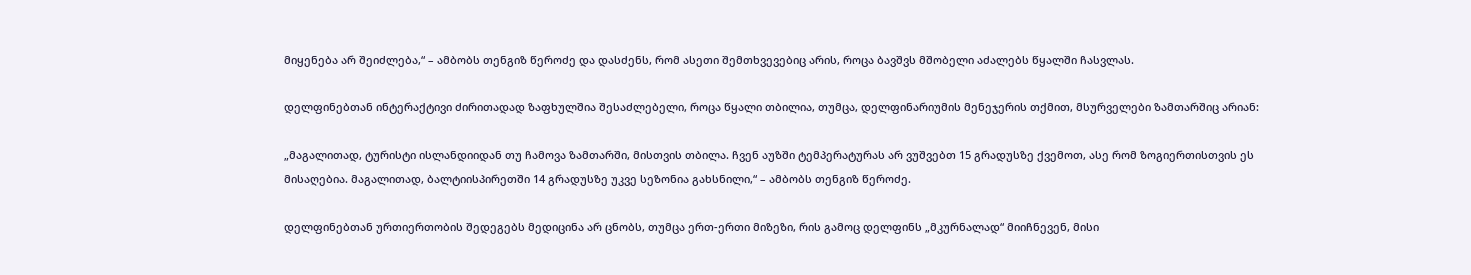მიყენება არ შეიძლება,“ – ამბობს თენგიზ წეროძე და დასძენს, რომ ასეთი შემთხვევებიც არის, როცა ბავშვს მშობელი აძალებს წყალში ჩასვლას.

დელფინებთან ინტერაქტივი ძირითადად ზაფხულშია შესაძლებელი, როცა წყალი თბილია, თუმცა, დელფინარიუმის მენეჯერის თქმით, მსურველები ზამთარშიც არიან:

„მაგალითად, ტურისტი ისლანდიიდან თუ ჩამოვა ზამთარში, მისთვის თბილა. ჩვენ აუზში ტემპერატურას არ ვუშვებთ 15 გრადუსზე ქვემოთ, ასე რომ ზოგიერთისთვის ეს მისაღებია. მაგალითად, ბალტიისპირეთში 14 გრადუსზე უკვე სეზონია გახსნილი,“ – ამბობს თენგიზ წეროძე.

დელფინებთან ურთიერთობის შედეგებს მედიცინა არ ცნობს, თუმცა ერთ-ერთი მიზეზი, რის გამოც დელფინს „მკურნალად“ მიიჩნევენ, მისი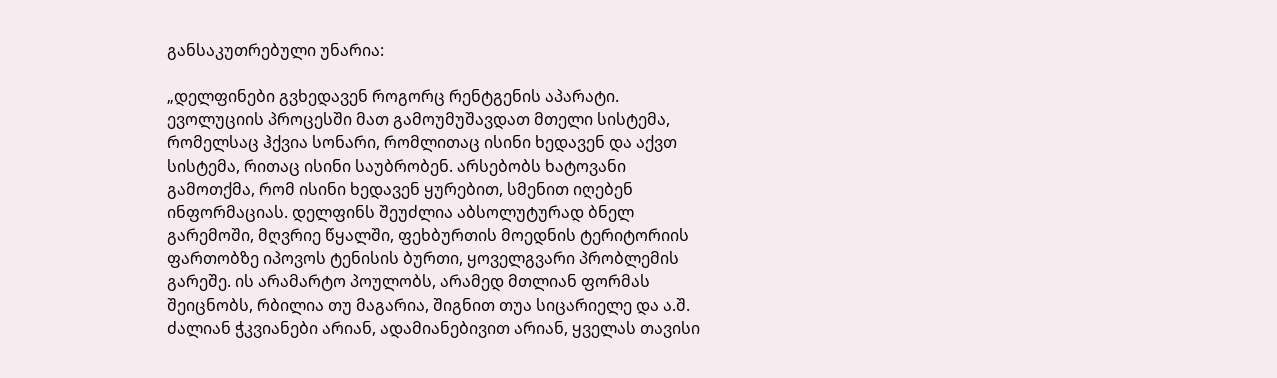განსაკუთრებული უნარია:

„დელფინები გვხედავენ როგორც რენტგენის აპარატი. ევოლუციის პროცესში მათ გამოუმუშავდათ მთელი სისტემა, რომელსაც ჰქვია სონარი, რომლითაც ისინი ხედავენ და აქვთ სისტემა, რითაც ისინი საუბრობენ. არსებობს ხატოვანი გამოთქმა, რომ ისინი ხედავენ ყურებით, სმენით იღებენ ინფორმაციას. დელფინს შეუძლია აბსოლუტურად ბნელ გარემოში, მღვრიე წყალში, ფეხბურთის მოედნის ტერიტორიის ფართობზე იპოვოს ტენისის ბურთი, ყოველგვარი პრობლემის გარეშე. ის არამარტო პოულობს, არამედ მთლიან ფორმას შეიცნობს, რბილია თუ მაგარია, შიგნით თუა სიცარიელე და ა.შ. ძალიან ჭკვიანები არიან, ადამიანებივით არიან, ყველას თავისი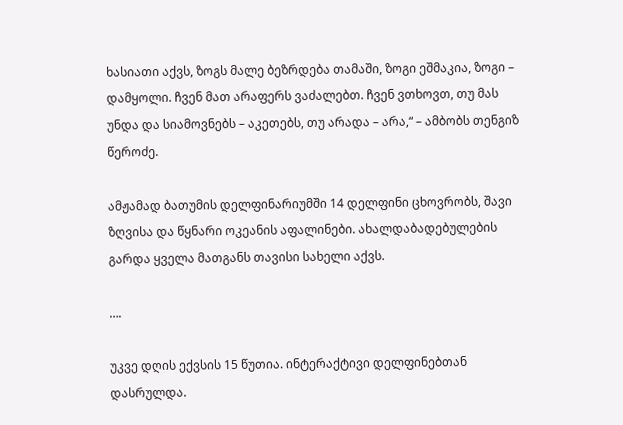ხასიათი აქვს, ზოგს მალე ბეზრდება თამაში, ზოგი ეშმაკია, ზოგი – დამყოლი. ჩვენ მათ არაფერს ვაძალებთ. ჩვენ ვთხოვთ, თუ მას უნდა და სიამოვნებს – აკეთებს, თუ არადა – არა,“ – ამბობს თენგიზ წეროძე.

ამჟამად ბათუმის დელფინარიუმში 14 დელფინი ცხოვრობს, შავი ზღვისა და წყნარი ოკეანის აფალინები. ახალდაბადებულების გარდა ყველა მათგანს თავისი სახელი აქვს.

….

უკვე დღის ექვსის 15 წუთია. ინტერაქტივი დელფინებთან დასრულდა.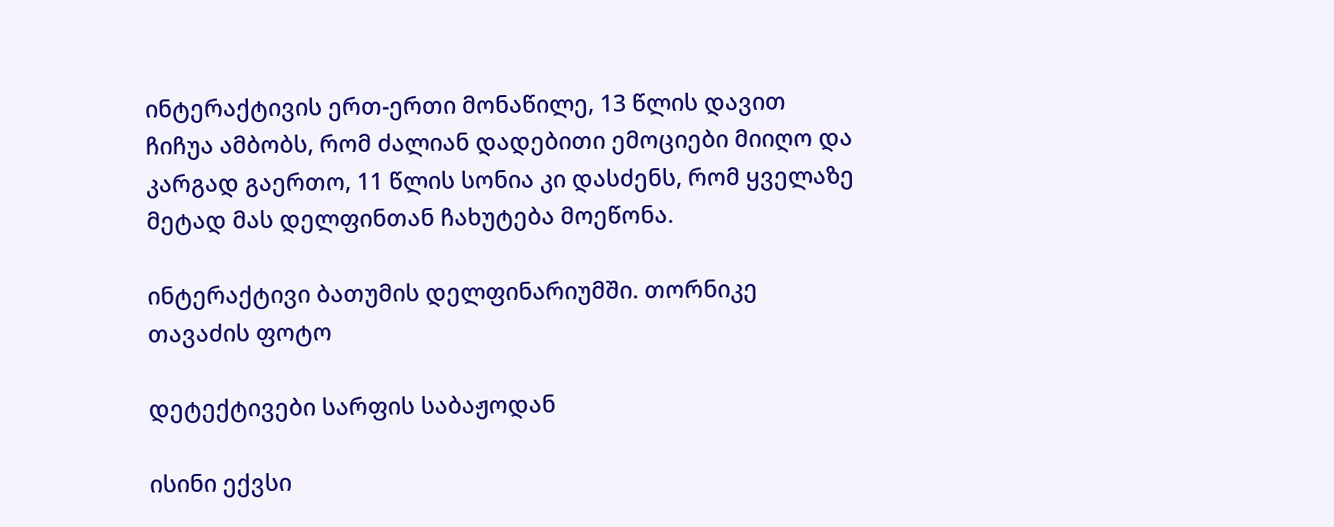ინტერაქტივის ერთ-ერთი მონაწილე, 13 წლის დავით ჩიჩუა ამბობს, რომ ძალიან დადებითი ემოციები მიიღო და კარგად გაერთო, 11 წლის სონია კი დასძენს, რომ ყველაზე მეტად მას დელფინთან ჩახუტება მოეწონა.

ინტერაქტივი ბათუმის დელფინარიუმში. თორნიკე თავაძის ფოტო

დეტექტივები სარფის საბაჟოდან

ისინი ექვსი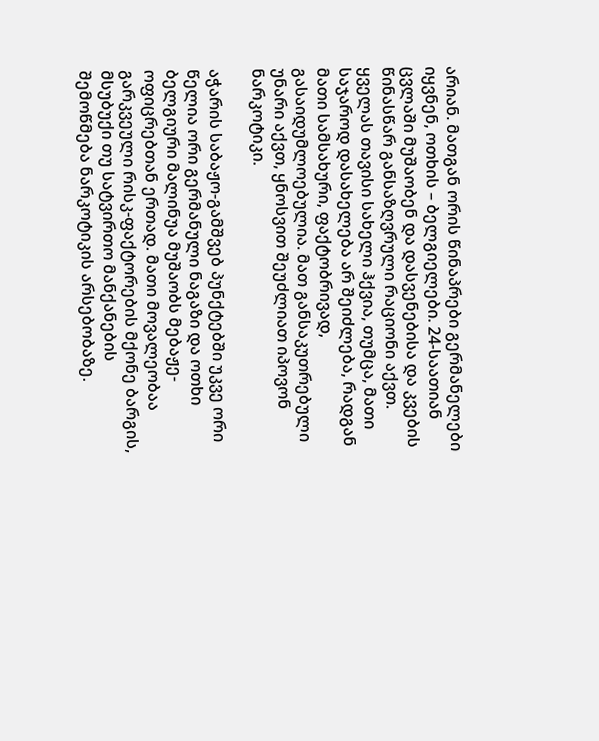არიან. მათგან ორის წინაპრები გერმანელები იყვნენ, ოთხის – ბელგიელები. 24-საათიან ცვლაში მუშაობენ და დასვენებისა და კვების წინასწარ განსაზღვრული რაციონი აქვთ. ყველას თავისი სახელი ჰქვია, თუმცა, მათი საჯაროდ დასახელება არ შეიძლება, რადგან მათი სამსახური, ფაქტობრივად, გასაიდუმლოებულია. მათ განსაკუთრებული უნარი აქვთ, ყნოსვით შეუძლიათ იპოვონ ნარკოტიკი.

აჭარის საბაჟო-გამშვებ პუნქტებში უკვე ორი წელია ორი გერმანული ნაგაზი და ოთხი ბელგიური მალინუა მუშაობს მებაჟე-ოფიცრებთან ერთად. მათი მოვალეობაა გარკვეული რისკ-ფაქტორების მქონე ბარგის, მსუბუქი თუ სატვირთო მანქანების შემოწმება ნარკოტიკის არსებობაზე.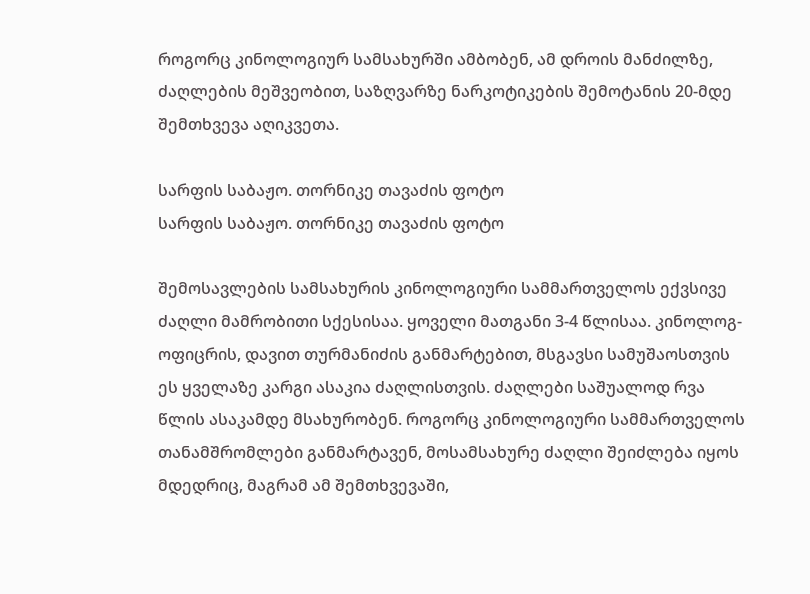როგორც კინოლოგიურ სამსახურში ამბობენ, ამ დროის მანძილზე, ძაღლების მეშვეობით, საზღვარზე ნარკოტიკების შემოტანის 20-მდე შემთხვევა აღიკვეთა.

სარფის საბაჟო. თორნიკე თავაძის ფოტო
სარფის საბაჟო. თორნიკე თავაძის ფოტო

შემოსავლების სამსახურის კინოლოგიური სამმართველოს ექვსივე ძაღლი მამრობითი სქესისაა. ყოველი მათგანი 3-4 წლისაა. კინოლოგ-ოფიცრის, დავით თურმანიძის განმარტებით, მსგავსი სამუშაოსთვის ეს ყველაზე კარგი ასაკია ძაღლისთვის. ძაღლები საშუალოდ რვა წლის ასაკამდე მსახურობენ. როგორც კინოლოგიური სამმართველოს თანამშრომლები განმარტავენ, მოსამსახურე ძაღლი შეიძლება იყოს მდედრიც, მაგრამ ამ შემთხვევაში,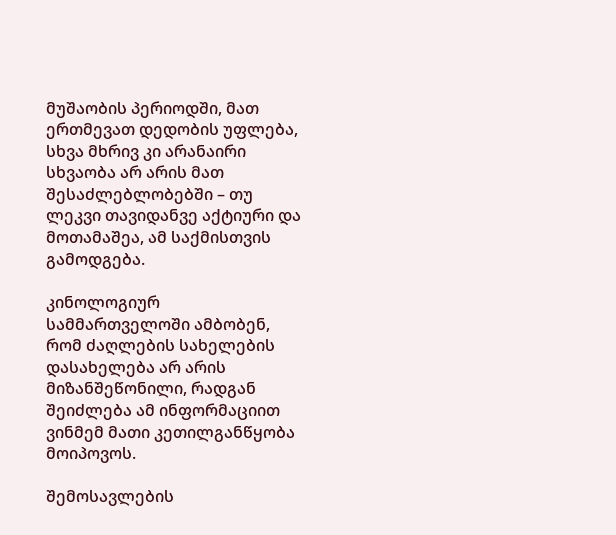მუშაობის პერიოდში, მათ ერთმევათ დედობის უფლება, სხვა მხრივ კი არანაირი სხვაობა არ არის მათ შესაძლებლობებში – თუ ლეკვი თავიდანვე აქტიური და მოთამაშეა, ამ საქმისთვის გამოდგება.

კინოლოგიურ სამმართველოში ამბობენ, რომ ძაღლების სახელების დასახელება არ არის მიზანშეწონილი, რადგან შეიძლება ამ ინფორმაციით ვინმემ მათი კეთილგანწყობა მოიპოვოს.

შემოსავლების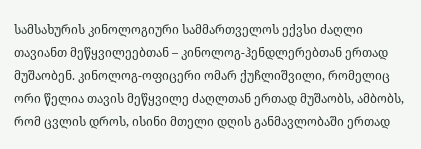სამსახურის კინოლოგიური სამმართველოს ექვსი ძაღლი თავიანთ მეწყვილეებთან – კინოლოგ-ჰენდლერებთან ერთად მუშაობენ. კინოლოგ-ოფიცერი ომარ ქუჩლიშვილი, რომელიც ორი წელია თავის მეწყვილე ძაღლთან ერთად მუშაობს, ამბობს, რომ ცვლის დროს, ისინი მთელი დღის განმავლობაში ერთად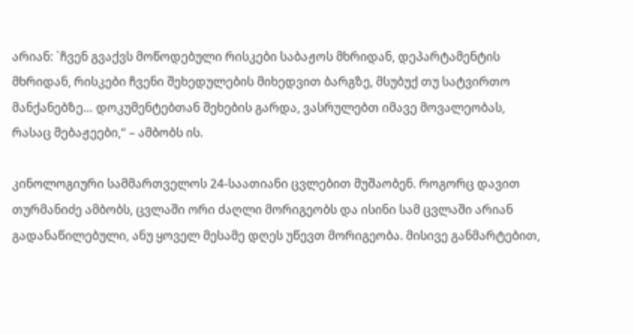არიან: `ჩვენ გვაქვს მოწოდებული რისკები საბაჟოს მხრიდან, დეპარტამენტის მხრიდან, რისკები ჩვენი შეხედულების მიხედვით ბარგზე, მსუბუქ თუ სატვირთო მანქანებზე… დოკუმენტებთან შეხების გარდა, ვასრულებთ იმავე მოვალეობას, რასაც მებაჟეები,“ – ამბობს ის.

კინოლოგიური სამმართველოს 24-საათიანი ცვლებით მუშაობენ. როგორც დავით თურმანიძე ამბობს, ცვლაში ორი ძაღლი მორიგეობს და ისინი სამ ცვლაში არიან გადანაწილებული, ანუ ყოველ მესამე დღეს უწევთ მორიგეობა. მისივე განმარტებით,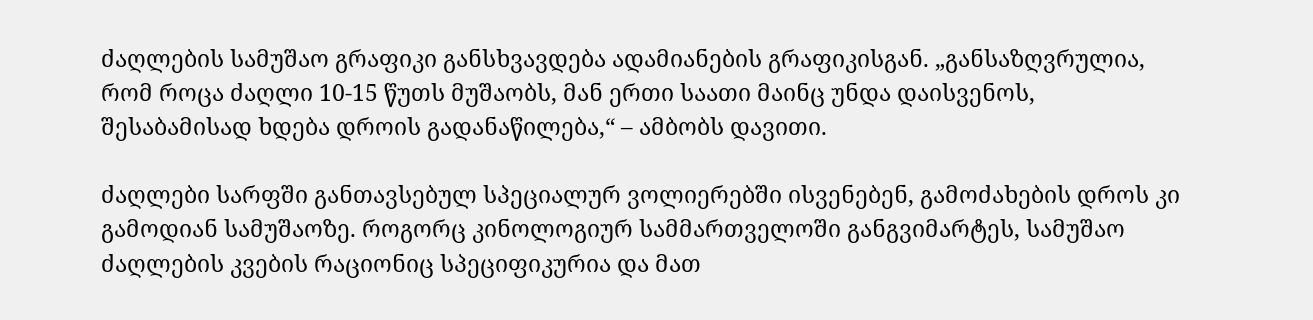ძაღლების სამუშაო გრაფიკი განსხვავდება ადამიანების გრაფიკისგან. „განსაზღვრულია, რომ როცა ძაღლი 10-15 წუთს მუშაობს, მან ერთი საათი მაინც უნდა დაისვენოს, შესაბამისად ხდება დროის გადანაწილება,“ – ამბობს დავითი.

ძაღლები სარფში განთავსებულ სპეციალურ ვოლიერებში ისვენებენ, გამოძახების დროს კი გამოდიან სამუშაოზე. როგორც კინოლოგიურ სამმართველოში განგვიმარტეს, სამუშაო ძაღლების კვების რაციონიც სპეციფიკურია და მათ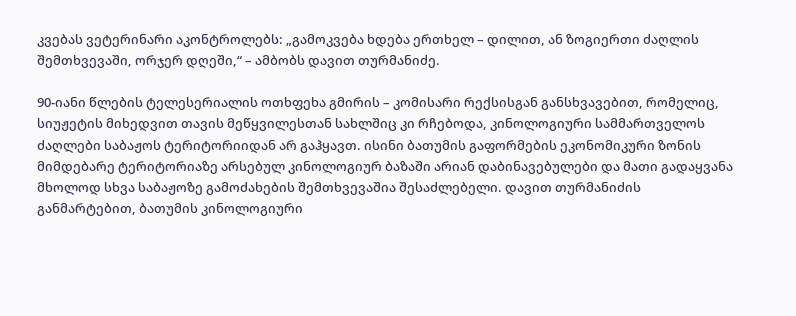კვებას ვეტერინარი აკონტროლებს: „გამოკვება ხდება ერთხელ – დილით, ან ზოგიერთი ძაღლის შემთხვევაში, ორჯერ დღეში,“ – ამბობს დავით თურმანიძე.

90-იანი წლების ტელესერიალის ოთხფეხა გმირის – კომისარი რექსისგან განსხვავებით, რომელიც, სიუჟეტის მიხედვით თავის მეწყვილესთან სახლშიც კი რჩებოდა, კინოლოგიური სამმართველოს ძაღლები საბაჟოს ტერიტორიიდან არ გაჰყავთ. ისინი ბათუმის გაფორმების ეკონომიკური ზონის მიმდებარე ტერიტორიაზე არსებულ კინოლოგიურ ბაზაში არიან დაბინავებულები და მათი გადაყვანა მხოლოდ სხვა საბაჟოზე გამოძახების შემთხვევაშია შესაძლებელი. დავით თურმანიძის განმარტებით, ბათუმის კინოლოგიური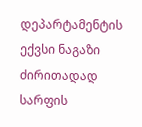დეპარტამენტის ექვსი ნაგაზი ძირითადად სარფის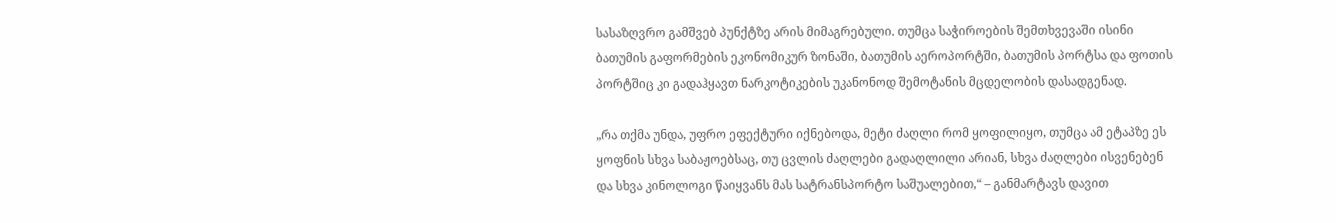სასაზღვრო გამშვებ პუნქტზე არის მიმაგრებული. თუმცა საჭიროების შემთხვევაში ისინი ბათუმის გაფორმების ეკონომიკურ ზონაში, ბათუმის აეროპორტში, ბათუმის პორტსა და ფოთის პორტშიც კი გადაჰყავთ ნარკოტიკების უკანონოდ შემოტანის მცდელობის დასადგენად.

„რა თქმა უნდა, უფრო ეფექტური იქნებოდა, მეტი ძაღლი რომ ყოფილიყო, თუმცა ამ ეტაპზე ეს ყოფნის სხვა საბაჟოებსაც, თუ ცვლის ძაღლები გადაღლილი არიან, სხვა ძაღლები ისვენებენ და სხვა კინოლოგი წაიყვანს მას სატრანსპორტო საშუალებით,“ – განმარტავს დავით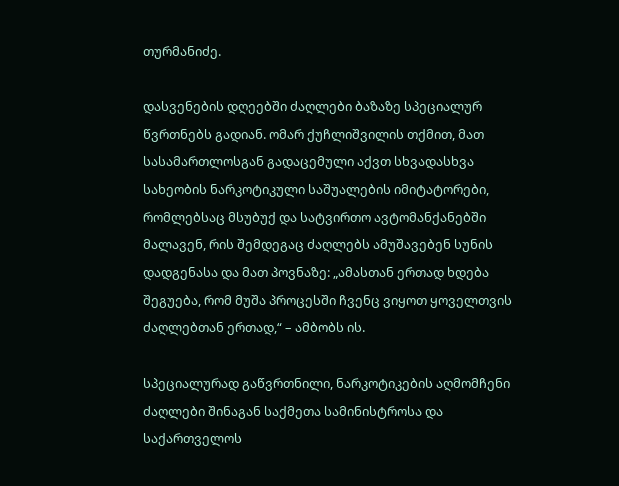თურმანიძე.

დასვენების დღეებში ძაღლები ბაზაზე სპეციალურ წვრთნებს გადიან. ომარ ქუჩლიშვილის თქმით, მათ სასამართლოსგან გადაცემული აქვთ სხვადასხვა სახეობის ნარკოტიკული საშუალების იმიტატორები, რომლებსაც მსუბუქ და სატვირთო ავტომანქანებში მალავენ, რის შემდეგაც ძაღლებს ამუშავებენ სუნის დადგენასა და მათ პოვნაზე: „ამასთან ერთად ხდება შეგუება, რომ მუშა პროცესში ჩვენც ვიყოთ ყოველთვის ძაღლებთან ერთად,“ – ამბობს ის.

სპეციალურად გაწვრთნილი, ნარკოტიკების აღმომჩენი ძაღლები შინაგან საქმეთა სამინისტროსა და საქართველოს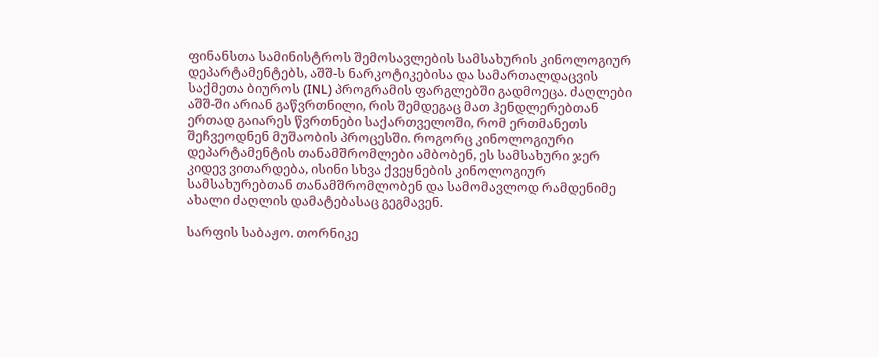ფინანსთა სამინისტროს შემოსავლების სამსახურის კინოლოგიურ დეპარტამენტებს, აშშ-ს ნარკოტიკებისა და სამართალდაცვის საქმეთა ბიუროს (INL) პროგრამის ფარგლებში გადმოეცა. ძაღლები აშშ-ში არიან გაწვრთნილი, რის შემდეგაც მათ ჰენდლერებთან ერთად გაიარეს წვრთნები საქართველოში, რომ ერთმანეთს შეჩვეოდნენ მუშაობის პროცესში. როგორც კინოლოგიური დეპარტამენტის თანამშრომლები ამბობენ, ეს სამსახური ჯერ კიდევ ვითარდება, ისინი სხვა ქვეყნების კინოლოგიურ სამსახურებთან თანამშრომლობენ და სამომავლოდ რამდენიმე ახალი ძაღლის დამატებასაც გეგმავენ.

სარფის საბაჟო. თორნიკე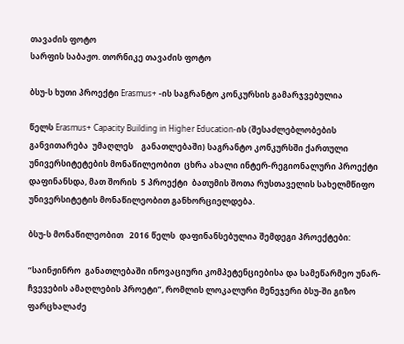თავაძის ფოტო
სარფის საბაჟო. თორნიკე თავაძის ფოტო

ბსუ-ს ხუთი პროექტი Erasmus+ -ის საგრანტო კონკურსის გამარჯვებულია

წელს Erasmus+ Capacity Building in Higher Education-ის (შესაძლებლობების განვითარება  უმაღლეს    განათლებაში) საგრანტო კონკურსში ქართული უნივერსიტეტების მონაწილეობით  ცხრა ახალი ინტერ-რეგიონალური პროექტი დაფინანსდა, მათ შორის  5 პროექტი  ბათუმის შოთა რუსთაველის სახელმწიფო უნივერსიტეტის მონაწილეობით განხორციელდება.

ბსუ-ს მონაწილეობით   2016 წელს  დაფინანსებულია შემდეგი პროექტები:

“საინჟინრო  განათლებაში ინოვაციური კომპეტენციებისა და სამეწარმეო უნარ-ჩვევების ამაღლების პროეტი”, რომლის ლოკალური მენეჯერი ბსუ-ში გიზო ფარცხალაძე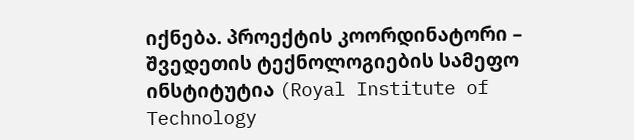იქნება. პროექტის კოორდინატორი – შვედეთის ტექნოლოგიების სამეფო ინსტიტუტია (Royal Institute of Technology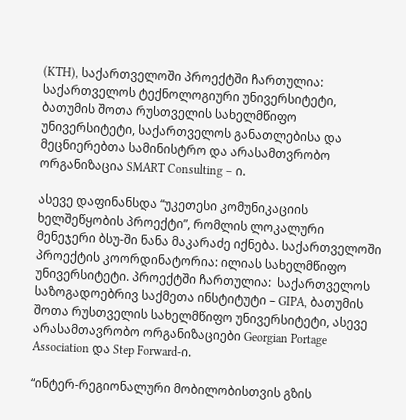(KTH), საქართველოში პროექტში ჩართულია: საქართველოს ტექნოლოგიური უნივერსიტეტი, ბათუმის შოთა რუსთველის სახელმწიფო უნივერსიტეტი, საქართველოს განათლებისა და მეცნიერებთა სამინისტრო და არასამთვრობო ორგანიზაცია SMART Consulting – ი.

ასევე დაფინანსდა “უკეთესი კომუნიკაციის ხელშეწყობის პროექტი”, რომლის ლოკალური მენეჯერი ბსუ-ში ნანა მაკარაძე იქნება. საქართველოში პროექტის კოორდინატორია: ილიას სახელმწიფო უნივერსიტეტი. პროექტში ჩართულია:  საქართველოს საზოგადოებრივ საქმეთა ინსტიტუტი – GIPA, ბათუმის შოთა რუსთველის სახელმწიფო უნივერსიტეტი, ასევე არასამთავრობო ორგანიზაციები Georgian Portage Association და Step Forward-ი.

“ინტერ-რეგიონალური მობილობისთვის გზის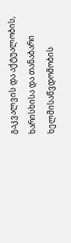გაკვალვის და აქტუალობის, ხარისხისა და თანაბარი ხელმისაწვდომობის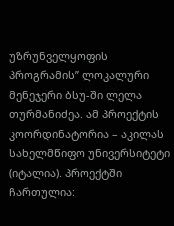უზრუნველყოფის პროგრამის” ლოკალური მენეჯერი ბსუ-ში ლელა თურმანიძეა. ამ პროექტის კოორდინატორია – აკილას სახელმწიფო უნივერსიტეტი (იტალია). პროექტში ჩართულია: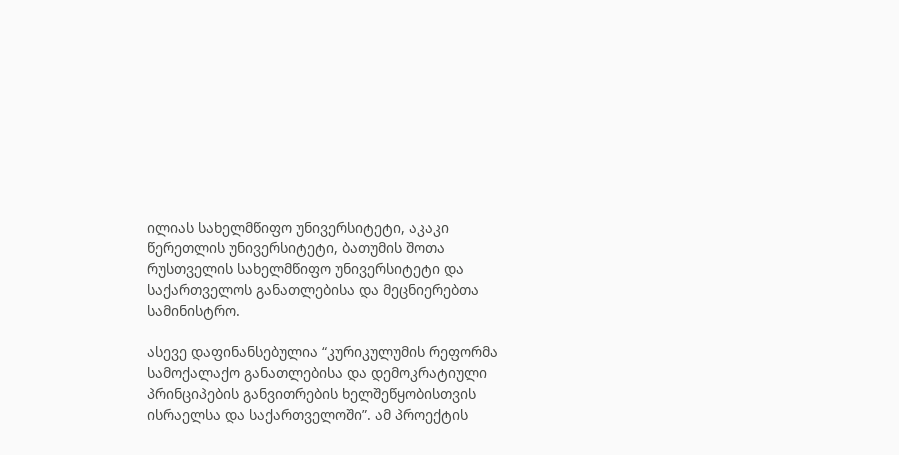ილიას სახელმწიფო უნივერსიტეტი, აკაკი წერეთლის უნივერსიტეტი, ბათუმის შოთა რუსთველის სახელმწიფო უნივერსიტეტი და საქართველოს განათლებისა და მეცნიერებთა სამინისტრო.

ასევე დაფინანსებულია “კურიკულუმის რეფორმა სამოქალაქო განათლებისა და დემოკრატიული პრინციპების განვითრების ხელშეწყობისთვის ისრაელსა და საქართველოში”. ამ პროექტის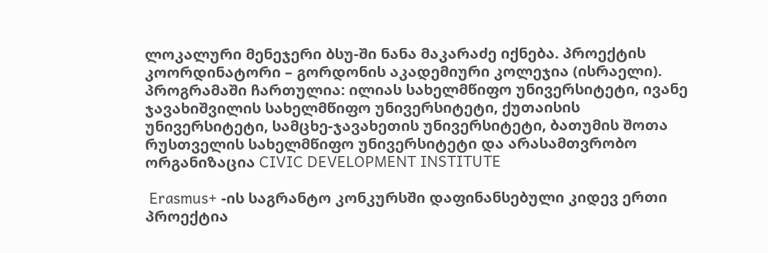ლოკალური მენეჯერი ბსუ-ში ნანა მაკარაძე იქნება. პროექტის კოორდინატორი – გორდონის აკადემიური კოლეჯია (ისრაელი). პროგრამაში ჩართულია: ილიას სახელმწიფო უნივერსიტეტი, ივანე ჯავახიშვილის სახელმწიფო უნივერსიტეტი, ქუთაისის უნივერსიტეტი, სამცხე-ჯავახეთის უნივერსიტეტი, ბათუმის შოთა რუსთველის სახელმწიფო უნივერსიტეტი და არასამთვრობო ორგანიზაცია CIVIC DEVELOPMENT INSTITUTE

 Erasmus+ -ის საგრანტო კონკურსში დაფინანსებული კიდევ ერთი პროექტია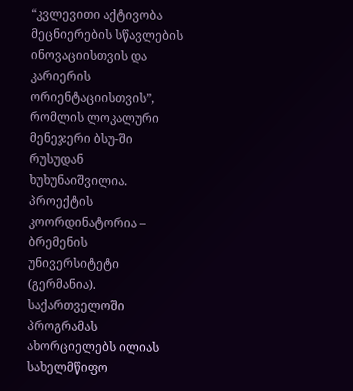“კვლევითი აქტივობა მეცნიერების სწავლების ინოვაციისთვის და კარიერის ორიენტაციისთვის”, რომლის ლოკალური მენეჯერი ბსუ-ში რუსუდან ხუხუნაიშვილია. პროექტის კოორდინატორია – ბრემენის უნივერსიტეტი (გერმანია). საქართველოში პროგრამას ახორციელებს ილიას სახელმწიფო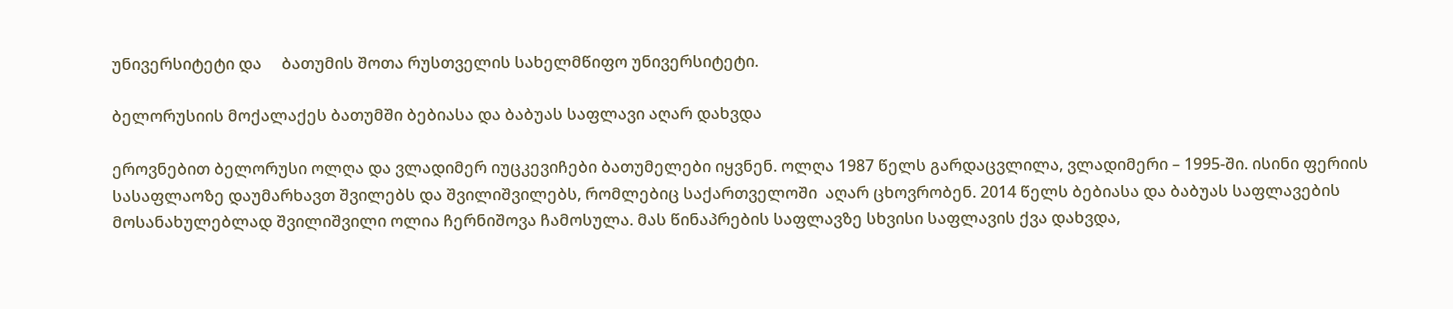უნივერსიტეტი და     ბათუმის შოთა რუსთველის სახელმწიფო უნივერსიტეტი.

ბელორუსიის მოქალაქეს ბათუმში ბებიასა და ბაბუას საფლავი აღარ დახვდა

ეროვნებით ბელორუსი ოლღა და ვლადიმერ იუცკევიჩები ბათუმელები იყვნენ. ოლღა 1987 წელს გარდაცვლილა, ვლადიმერი – 1995-ში. ისინი ფერიის სასაფლაოზე დაუმარხავთ შვილებს და შვილიშვილებს, რომლებიც საქართველოში  აღარ ცხოვრობენ. 2014 წელს ბებიასა და ბაბუას საფლავების მოსანახულებლად შვილიშვილი ოლია ჩერნიშოვა ჩამოსულა. მას წინაპრების საფლავზე სხვისი საფლავის ქვა დახვდა,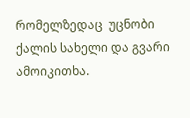რომელზედაც  უცნობი ქალის სახელი და გვარი ამოიკითხა.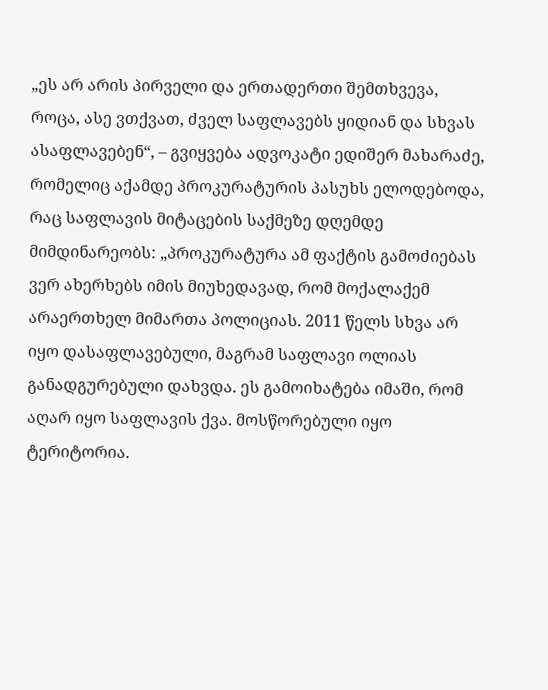„ეს არ არის პირველი და ერთადერთი შემთხვევა, როცა, ასე ვთქვათ, ძველ საფლავებს ყიდიან და სხვას ასაფლავებენ“, – გვიყვება ადვოკატი ედიშერ მახარაძე, რომელიც აქამდე პროკურატურის პასუხს ელოდებოდა, რაც საფლავის მიტაცების საქმეზე დღემდე მიმდინარეობს: „პროკურატურა ამ ფაქტის გამოძიებას ვერ ახერხებს იმის მიუხედავად, რომ მოქალაქემ არაერთხელ მიმართა პოლიციას. 2011 წელს სხვა არ იყო დასაფლავებული, მაგრამ საფლავი ოლიას განადგურებული დახვდა. ეს გამოიხატება იმაში, რომ აღარ იყო საფლავის ქვა. მოსწორებული იყო ტერიტორია.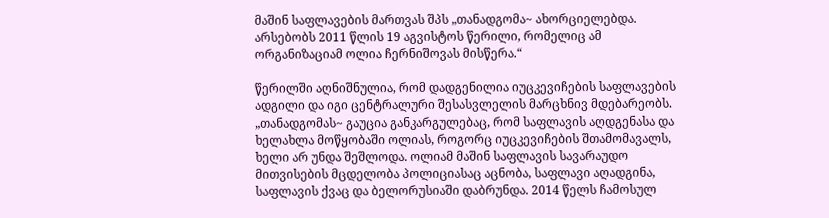მაშინ საფლავების მართვას შპს „თანადგომა~ ახორციელებდა. არსებობს 2011 წლის 19 აგვისტოს წერილი, რომელიც ამ ორგანიზაციამ ოლია ჩერნიშოვას მისწერა.“

წერილში აღნიშნულია, რომ დადგენილია იუცკევიჩების საფლავების ადგილი და იგი ცენტრალური შესასვლელის მარცხნივ მდებარეობს. „თანადგომას~ გაუცია განკარგულებაც, რომ საფლავის აღდგენასა და ხელახლა მოწყობაში ოლიას, როგორც იუცკევიჩების შთამომავალს, ხელი არ უნდა შეშლოდა. ოლიამ მაშინ საფლავის სავარაუდო მითვისების მცდელობა პოლიციასაც აცნობა, საფლავი აღადგინა, საფლავის ქვაც და ბელორუსიაში დაბრუნდა. 2014 წელს ჩამოსულ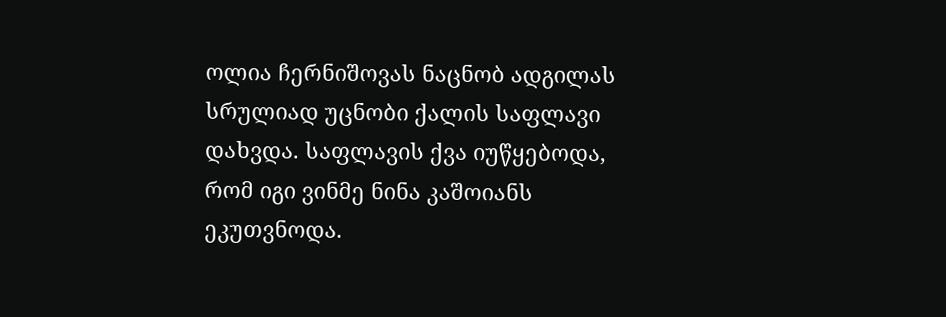ოლია ჩერნიშოვას ნაცნობ ადგილას სრულიად უცნობი ქალის საფლავი დახვდა. საფლავის ქვა იუწყებოდა, რომ იგი ვინმე ნინა კაშოიანს ეკუთვნოდა.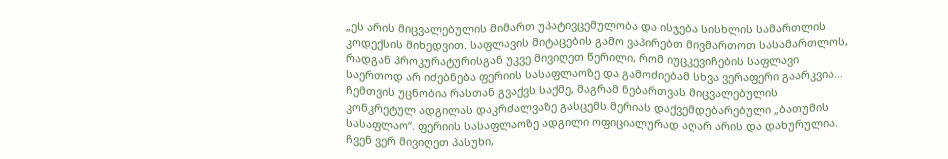„ეს არის მიცვალებულის მიმართ უპატივცემულობა და ისჯება სისხლის სამართლის კოდექსის მიხედვით. საფლავის მიტაცების გამო ვაპირებთ მივმართოთ სასამართლოს, რადგან პროკურატურისგან უკვე მივიღეთ წერილი, რომ იუცკევიჩების საფლავი საერთოდ არ იძებნება ფერიის სასაფლაოზე და გამოძიებამ სხვა ვერაფერი გაარკვია… ჩემთვის უცნობია რასთან გვაქვს საქმე, მაგრამ ნებართვას მიცვალებულის კონკრეტულ ადგილას დაკრძალვაზე გასცემს მერიას დაქვემდებარებული „ბათუმის სასაფლაო“. ფერიის სასაფლაოზე ადგილი ოფიციალურად აღარ არის და დახურულია. ჩვენ ვერ მივიღეთ პასუხი,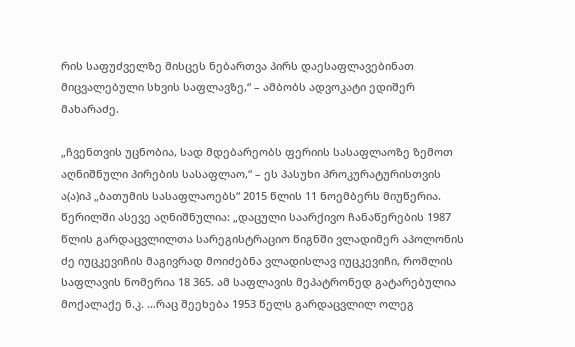რის საფუძველზე მისცეს ნებართვა პირს დაესაფლავებინათ მიცვალებული სხვის საფლავზე,“ – ამბობს ადვოკატი ედიშერ მახარაძე.

„ჩვენთვის უცნობია, სად მდებარეობს ფერიის სასაფლაოზე ზემოთ აღნიშნული პირების სასაფლაო,“ – ეს პასუხი პროკურატურისთვის ა(ა)იპ „ბათუმის სასაფლაოებს“ 2015 წლის 11 ნოემბერს მიუწერია. წერილში ასევე აღნიშნულია: „დაცული საარქივო ჩანაწერების 1987 წლის გარდაცვლილთა სარეგისტრაციო წიგნში ვლადიმერ აპოლონის ძე იუცკევიჩის მაგივრად მოიძებნა ვლადისლავ იუცკევიჩი, რომლის საფლავის ნომერია 18 365. ამ საფლავის მეპატრონედ გატარებულია მოქალაქე ნ.კ. …რაც შეეხება 1953 წელს გარდაცვლილ ოლეგ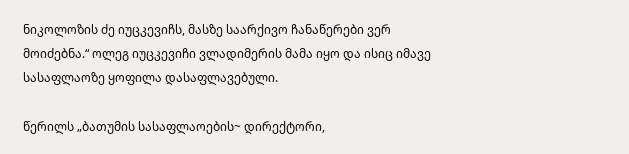ნიკოლოზის ძე იუცკევიჩს, მასზე საარქივო ჩანაწერები ვერ მოიძებნა.“ ოლეგ იუცკევიჩი ვლადიმერის მამა იყო და ისიც იმავე სასაფლაოზე ყოფილა დასაფლავებული.

წერილს „ბათუმის სასაფლაოების~ დირექტორი,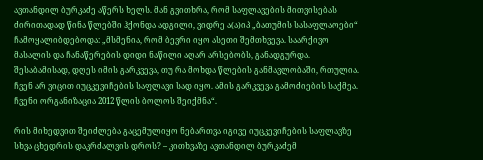ავთანდილ ბურკაძე აწერს ხელს. მან გვითხრა, რომ საფლავების მითვისებას ძირითადად წინა წლებში ჰქონდა ადგილი, ვიდრე ა(ა)იპ „ბათუმის სასაფლაოები“ ჩამოყალიბდებოდა: „მსმენია, რომ ბევრი იყო ასეთი შემთხვევა. საარქივო მასალის და ჩანაწერების დიდი ნაწილი აღარ არსებობს, განადგურდა. შესაბამისად, დღეს იმის გარკვევა, თუ რა მოხდა წლების განმავლობაში, რთულია. ჩვენ არ ვიცით იუცკევიჩების საფლავი სად იყო. ამის გარკვევა გამოძიების საქმეა. ჩვენი ორგანიზაცია 2012 წლის ბოლოს შეიქმნა“.

რის მიხედვით შეიძლება გაცემულიყო ნებართვა იგივე იუცკევიჩების საფლავზე სხვა ცხედრის დაკრძალვის დროს? – კითხვაზე ავთანდილ ბურკაძემ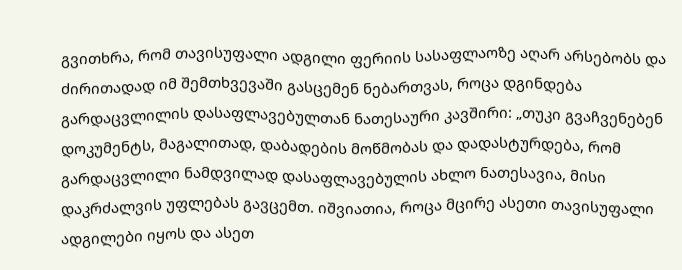გვითხრა, რომ თავისუფალი ადგილი ფერიის სასაფლაოზე აღარ არსებობს და ძირითადად იმ შემთხვევაში გასცემენ ნებართვას, როცა დგინდება გარდაცვლილის დასაფლავებულთან ნათესაური კავშირი: „თუკი გვაჩვენებენ დოკუმენტს, მაგალითად, დაბადების მოწმობას და დადასტურდება, რომ გარდაცვლილი ნამდვილად დასაფლავებულის ახლო ნათესავია, მისი დაკრძალვის უფლებას გავცემთ. იშვიათია, როცა მცირე ასეთი თავისუფალი ადგილები იყოს და ასეთ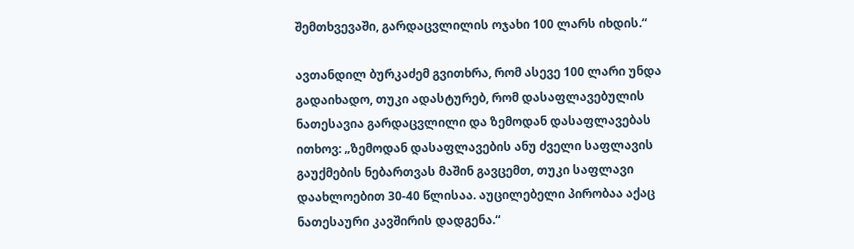შემთხვევაში, გარდაცვლილის ოჯახი 100 ლარს იხდის.“

ავთანდილ ბურკაძემ გვითხრა, რომ ასევე 100 ლარი უნდა გადაიხადო, თუკი ადასტურებ, რომ დასაფლავებულის ნათესავია გარდაცვლილი და ზემოდან დასაფლავებას ითხოვ: „ზემოდან დასაფლავების ანუ ძველი საფლავის გაუქმების ნებართვას მაშინ გავცემთ, თუკი საფლავი დაახლოებით 30-40 წლისაა. აუცილებელი პირობაა აქაც ნათესაური კავშირის დადგენა.“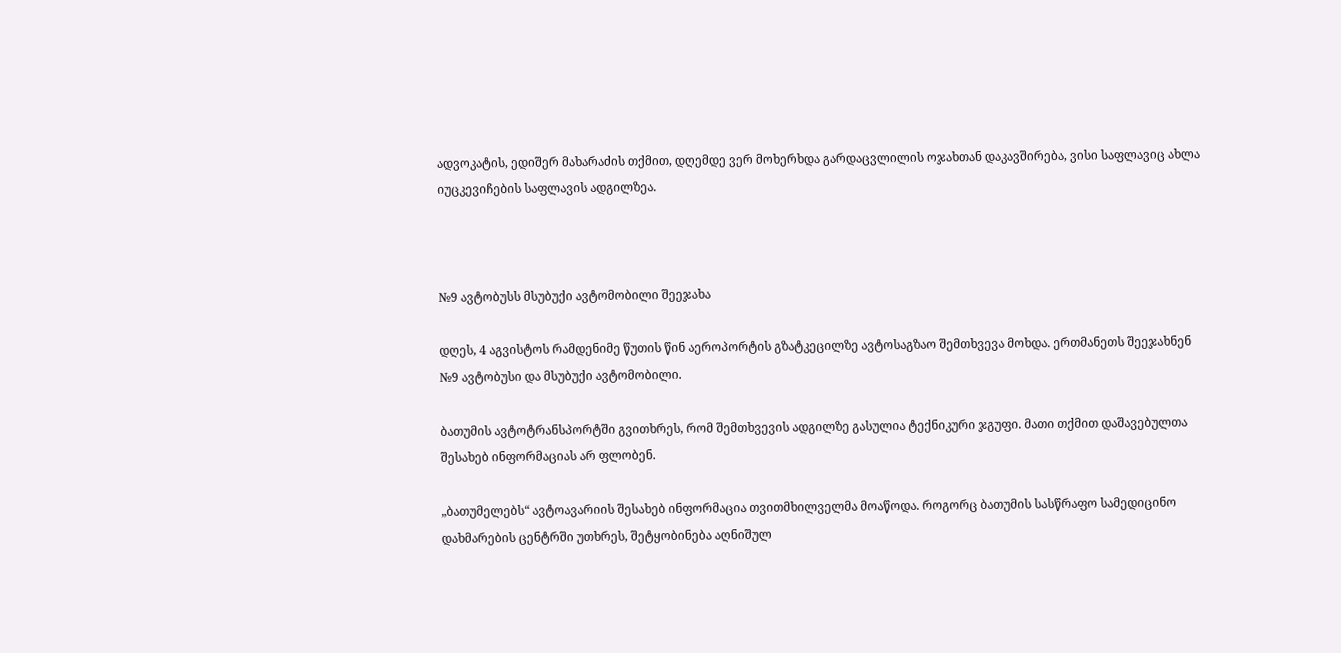ადვოკატის, ედიშერ მახარაძის თქმით, დღემდე ვერ მოხერხდა გარდაცვლილის ოჯახთან დაკავშირება, ვისი საფლავიც ახლა იუცკევიჩების საფლავის ადგილზეა.



№9 ავტობუსს მსუბუქი ავტომობილი შეეჯახა

დღეს, 4 აგვისტოს რამდენიმე წუთის წინ აეროპორტის გზატკეცილზე ავტოსაგზაო შემთხვევა მოხდა. ერთმანეთს შეეჯახნენ №9 ავტობუსი და მსუბუქი ავტომობილი.

ბათუმის ავტოტრანსპორტში გვითხრეს, რომ შემთხვევის ადგილზე გასულია ტექნიკური ჯგუფი. მათი თქმით დაშავებულთა შესახებ ინფორმაციას არ ფლობენ.

„ბათუმელებს“ ავტოავარიის შესახებ ინფორმაცია თვითმხილველმა მოაწოდა. როგორც ბათუმის სასწრაფო სამედიცინო დახმარების ცენტრში უთხრეს, შეტყობინება აღნიშულ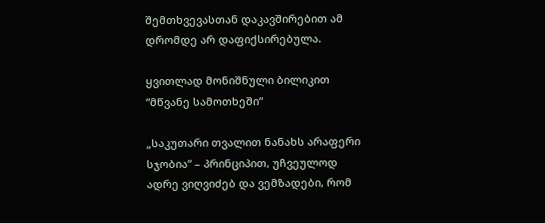შემთხვევასთან დაკავშირებით ამ დრომდე არ დაფიქსირებულა.

ყვითლად მონიშნული ბილიკით “მწვანე სამოთხეში“

„საკუთარი თვალით ნანახს არაფერი სჯობია“ – პრინციპით, უჩვეულოდ ადრე ვიღვიძებ და ვემზადები, რომ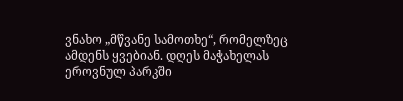ვნახო „მწვანე სამოთხე“, რომელზეც ამდენს ყვებიან. დღეს მაჭახელას ეროვნულ პარკში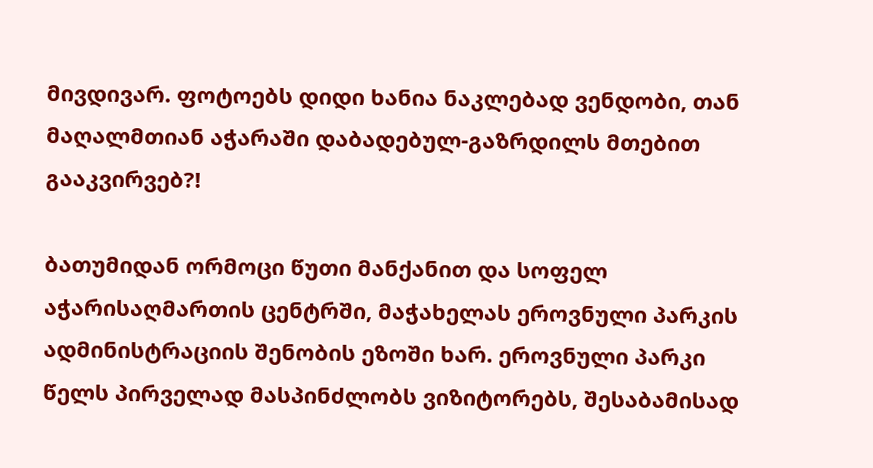მივდივარ. ფოტოებს დიდი ხანია ნაკლებად ვენდობი, თან მაღალმთიან აჭარაში დაბადებულ-გაზრდილს მთებით გააკვირვებ?!

ბათუმიდან ორმოცი წუთი მანქანით და სოფელ აჭარისაღმართის ცენტრში, მაჭახელას ეროვნული პარკის ადმინისტრაციის შენობის ეზოში ხარ. ეროვნული პარკი წელს პირველად მასპინძლობს ვიზიტორებს, შესაბამისად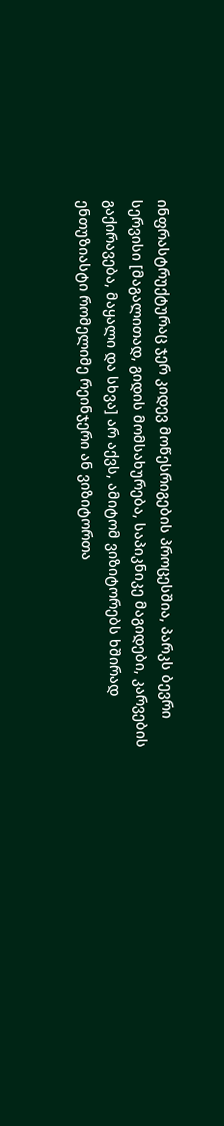ინფრასტრუქტურაც ჯერ კიდევ მოწესრიგების პროცესშია, პარკს ბევრი სერვისი [მაგალითად, გიდის მომსახურება, საპიკნიკე მაგიდები, კარვების გაქირავება, მაყალი და სხვა] არ აქვს, ამიტომ ვიზიტორებს ხშირად ენთუზიასტი რომელიმე რეინჯერი ან ვიზიტორთა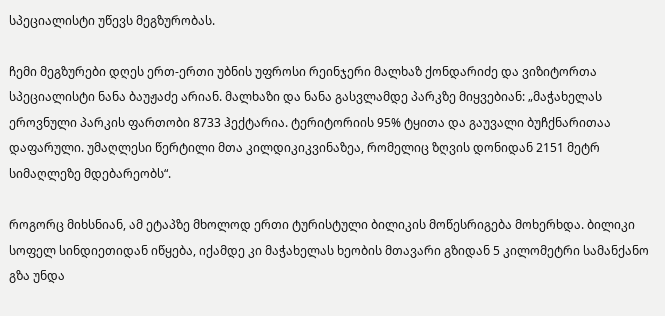სპეციალისტი უწევს მეგზურობას.

ჩემი მეგზურები დღეს ერთ-ერთი უბნის უფროსი რეინჯერი მალხაზ ქონდარიძე და ვიზიტორთა სპეციალისტი ნანა ბაუჟაძე არიან. მალხაზი და ნანა გასვლამდე პარკზე მიყვებიან: „მაჭახელას ეროვნული პარკის ფართობი 8733 ჰექტარია. ტერიტორიის 95% ტყითა და გაუვალი ბუჩქნარითაა დაფარული. უმაღლესი წერტილი მთა კილდიკიკვინაზეა, რომელიც ზღვის დონიდან 2151 მეტრ სიმაღლეზე მდებარეობს“.

როგორც მიხსნიან, ამ ეტაპზე მხოლოდ ერთი ტურისტული ბილიკის მოწესრიგება მოხერხდა. ბილიკი სოფელ სინდიეთიდან იწყება, იქამდე კი მაჭახელას ხეობის მთავარი გზიდან 5 კილომეტრი სამანქანო გზა უნდა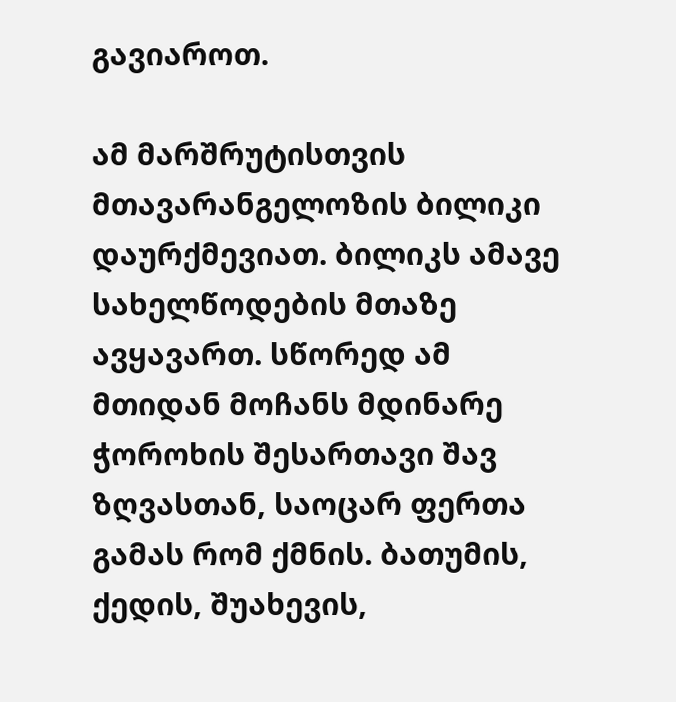გავიაროთ.

ამ მარშრუტისთვის მთავარანგელოზის ბილიკი დაურქმევიათ. ბილიკს ამავე სახელწოდების მთაზე ავყავართ. სწორედ ამ მთიდან მოჩანს მდინარე ჭოროხის შესართავი შავ ზღვასთან, საოცარ ფერთა გამას რომ ქმნის. ბათუმის, ქედის, შუახევის,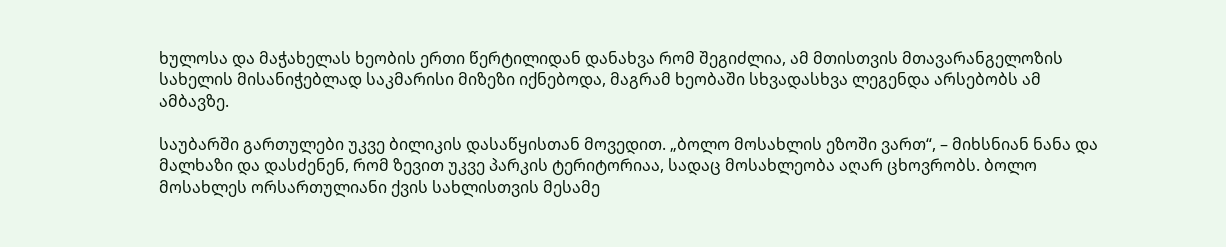ხულოსა და მაჭახელას ხეობის ერთი წერტილიდან დანახვა რომ შეგიძლია, ამ მთისთვის მთავარანგელოზის სახელის მისანიჭებლად საკმარისი მიზეზი იქნებოდა, მაგრამ ხეობაში სხვადასხვა ლეგენდა არსებობს ამ ამბავზე.

საუბარში გართულები უკვე ბილიკის დასაწყისთან მოვედით. „ბოლო მოსახლის ეზოში ვართ“, – მიხსნიან ნანა და მალხაზი და დასძენენ, რომ ზევით უკვე პარკის ტერიტორიაა, სადაც მოსახლეობა აღარ ცხოვრობს. ბოლო მოსახლეს ორსართულიანი ქვის სახლისთვის მესამე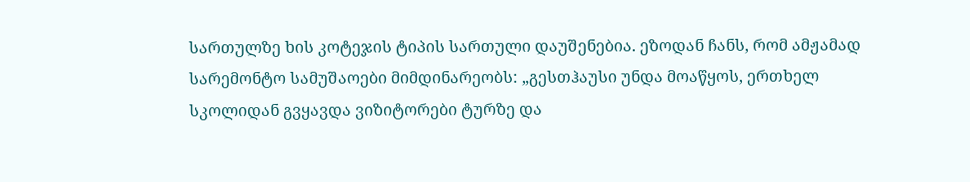სართულზე ხის კოტეჯის ტიპის სართული დაუშენებია. ეზოდან ჩანს, რომ ამჟამად სარემონტო სამუშაოები მიმდინარეობს: „გესთჰაუსი უნდა მოაწყოს, ერთხელ სკოლიდან გვყავდა ვიზიტორები ტურზე და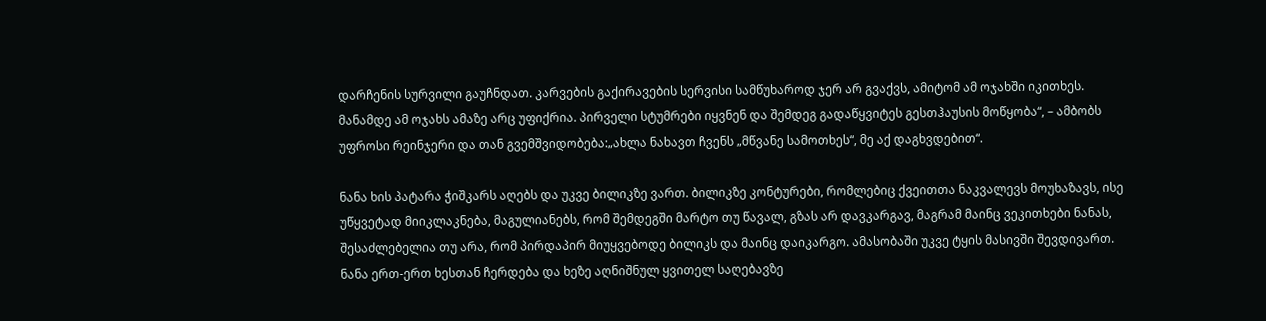დარჩენის სურვილი გაუჩნდათ. კარვების გაქირავების სერვისი სამწუხაროდ ჯერ არ გვაქვს, ამიტომ ამ ოჯახში იკითხეს. მანამდე ამ ოჯახს ამაზე არც უფიქრია. პირველი სტუმრები იყვნენ და შემდეგ გადაწყვიტეს გესთჰაუსის მოწყობა“, – ამბობს უფროსი რეინჯერი და თან გვემშვიდობება:„ახლა ნახავთ ჩვენს „მწვანე სამოთხეს“, მე აქ დაგხვდებით“.

ნანა ხის პატარა ჭიშკარს აღებს და უკვე ბილიკზე ვართ. ბილიკზე კონტურები, რომლებიც ქვეითთა ნაკვალევს მოუხაზავს, ისე უწყვეტად მიიკლაკნება, მაგულიანებს, რომ შემდეგში მარტო თუ წავალ, გზას არ დავკარგავ, მაგრამ მაინც ვეკითხები ნანას, შესაძლებელია თუ არა, რომ პირდაპირ მიუყვებოდე ბილიკს და მაინც დაიკარგო. ამასობაში უკვე ტყის მასივში შევდივართ. ნანა ერთ-ერთ ხესთან ჩერდება და ხეზე აღნიშნულ ყვითელ საღებავზე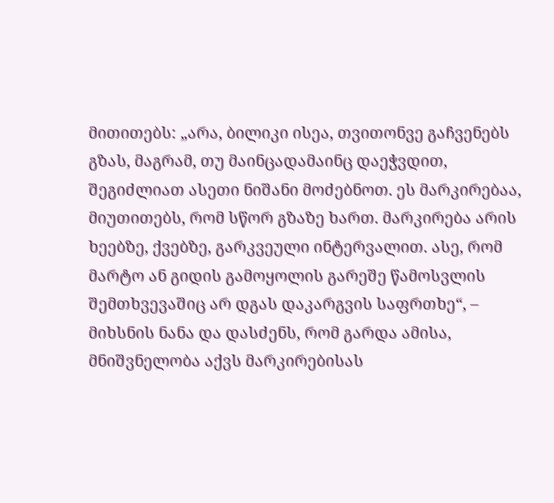მითითებს: „არა, ბილიკი ისეა, თვითონვე გაჩვენებს გზას, მაგრამ, თუ მაინცადამაინც დაეჭვდით, შეგიძლიათ ასეთი ნიშანი მოძებნოთ. ეს მარკირებაა, მიუთითებს, რომ სწორ გზაზე ხართ. მარკირება არის ხეებზე, ქვებზე, გარკვეული ინტერვალით. ასე, რომ მარტო ან გიდის გამოყოლის გარეშე წამოსვლის შემთხვევაშიც არ დგას დაკარგვის საფრთხე“, – მიხსნის ნანა და დასძენს, რომ გარდა ამისა, მნიშვნელობა აქვს მარკირებისას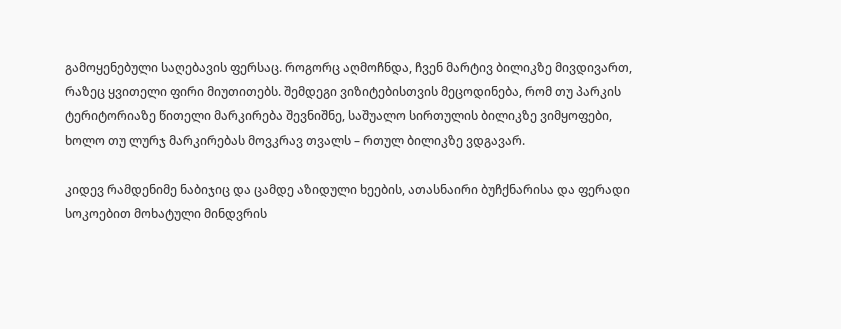გამოყენებული საღებავის ფერსაც. როგორც აღმოჩნდა, ჩვენ მარტივ ბილიკზე მივდივართ, რაზეც ყვითელი ფირი მიუთითებს. შემდეგი ვიზიტებისთვის მეცოდინება, რომ თუ პარკის ტერიტორიაზე წითელი მარკირება შევნიშნე, საშუალო სირთულის ბილიკზე ვიმყოფები, ხოლო თუ ლურჯ მარკირებას მოვკრავ თვალს – რთულ ბილიკზე ვდგავარ.

კიდევ რამდენიმე ნაბიჯიც და ცამდე აზიდული ხეების, ათასნაირი ბუჩქნარისა და ფერადი სოკოებით მოხატული მინდვრის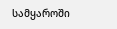სამყაროში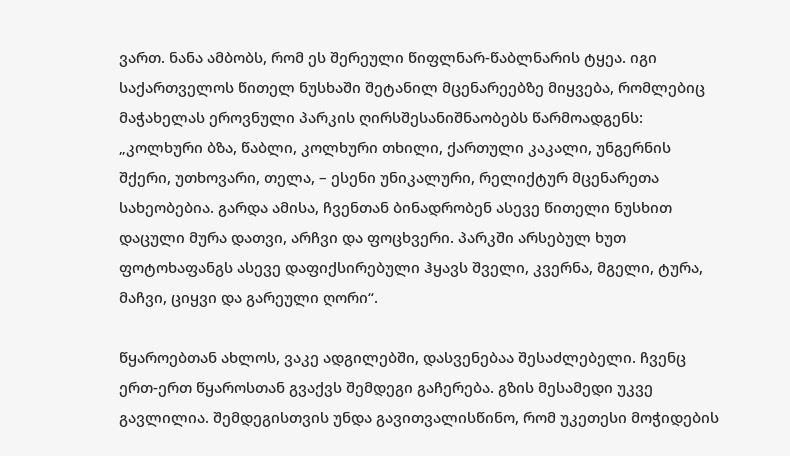ვართ. ნანა ამბობს, რომ ეს შერეული წიფლნარ-წაბლნარის ტყეა. იგი საქართველოს წითელ ნუსხაში შეტანილ მცენარეებზე მიყვება, რომლებიც მაჭახელას ეროვნული პარკის ღირსშესანიშნაობებს წარმოადგენს: „კოლხური ბზა, წაბლი, კოლხური თხილი, ქართული კაკალი, უნგერნის შქერი, უთხოვარი, თელა, – ესენი უნიკალური, რელიქტურ მცენარეთა სახეობებია. გარდა ამისა, ჩვენთან ბინადრობენ ასევე წითელი ნუსხით დაცული მურა დათვი, არჩვი და ფოცხვერი. პარკში არსებულ ხუთ ფოტოხაფანგს ასევე დაფიქსირებული ჰყავს შველი, კვერნა, მგელი, ტურა, მაჩვი, ციყვი და გარეული ღორი“.

წყაროებთან ახლოს, ვაკე ადგილებში, დასვენებაა შესაძლებელი. ჩვენც ერთ-ერთ წყაროსთან გვაქვს შემდეგი გაჩერება. გზის მესამედი უკვე გავლილია. შემდეგისთვის უნდა გავითვალისწინო, რომ უკეთესი მოჭიდების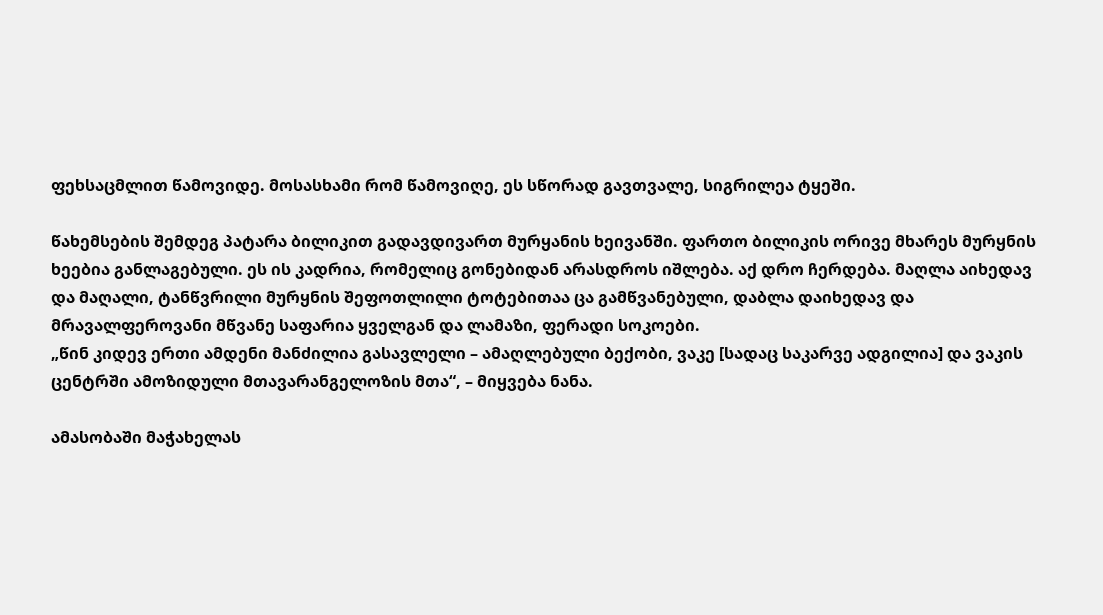ფეხსაცმლით წამოვიდე. მოსასხამი რომ წამოვიღე, ეს სწორად გავთვალე, სიგრილეა ტყეში.

წახემსების შემდეგ პატარა ბილიკით გადავდივართ მურყანის ხეივანში. ფართო ბილიკის ორივე მხარეს მურყნის ხეებია განლაგებული. ეს ის კადრია, რომელიც გონებიდან არასდროს იშლება. აქ დრო ჩერდება. მაღლა აიხედავ და მაღალი, ტანწვრილი მურყნის შეფოთლილი ტოტებითაა ცა გამწვანებული, დაბლა დაიხედავ და მრავალფეროვანი მწვანე საფარია ყველგან და ლამაზი, ფერადი სოკოები.
„წინ კიდევ ერთი ამდენი მანძილია გასავლელი – ამაღლებული ბექობი, ვაკე [სადაც საკარვე ადგილია] და ვაკის ცენტრში ამოზიდული მთავარანგელოზის მთა“, – მიყვება ნანა.

ამასობაში მაჭახელას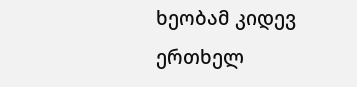ხეობამ კიდევ ერთხელ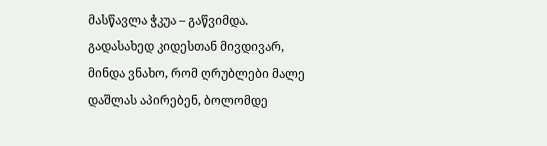მასწავლა ჭკუა – გაწვიმდა. გადასახედ კიდესთან მივდივარ, მინდა ვნახო, რომ ღრუბლები მალე დაშლას აპირებენ, ბოლომდე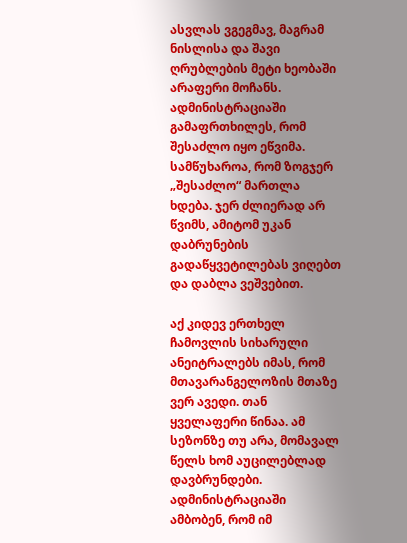ასვლას ვგეგმავ, მაგრამ ნისლისა და შავი ღრუბლების მეტი ხეობაში არაფერი მოჩანს. ადმინისტრაციაში გამაფრთხილეს, რომ შესაძლო იყო ეწვიმა. სამწუხაროა, რომ ზოგჯერ „შესაძლო“ მართლა ხდება. ჯერ ძლიერად არ წვიმს, ამიტომ უკან დაბრუნების გადაწყვეტილებას ვიღებთ და დაბლა ვეშვებით.

აქ კიდევ ერთხელ ჩამოვლის სიხარული ანეიტრალებს იმას, რომ მთავარანგელოზის მთაზე ვერ ავედი. თან ყველაფერი წინაა. ამ სეზონზე თუ არა, მომავალ წელს ხომ აუცილებლად დავბრუნდები. ადმინისტრაციაში ამბობენ, რომ იმ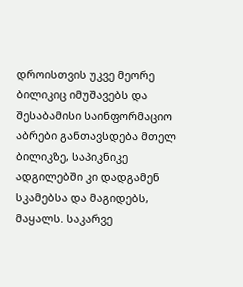დროისთვის უკვე მეორე ბილიკიც იმუშავებს და შესაბამისი საინფორმაციო აბრები განთავსდება მთელ ბილიკზე, საპიკნიკე ადგილებში კი დადგამენ სკამებსა და მაგიდებს, მაყალს. საკარვე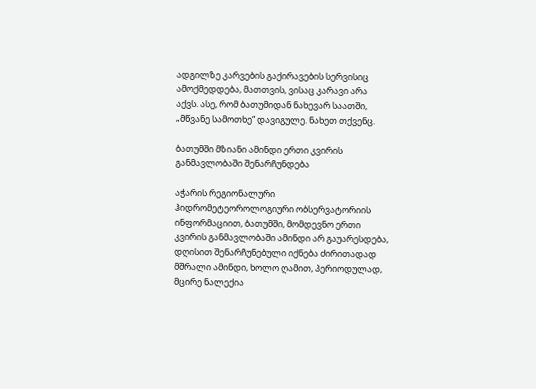ადგილზე კარვების გაქირავების სერვისიც ამოქმედდება, მათთვის, ვისაც კარავი არა აქვს. ასე, რომ ბათუმიდან ნახევარ საათში, „მწვანე სამოთხე“ დავიგულე. ნახეთ თქვენც.

ბათუმში მზიანი ამინდი ერთი კვირის განმავლობაში შენარჩუნდება

აჭარის რეგიონალური ჰიდრომეტეოროლოგიური ობსერვატორიის ინფორმაციით, ბათუმში, მომდევნო ერთი კვირის განმავლობაში ამინდი არ გაუარესდება, დღისით შენარჩუნებული იქნება ძირითადად მშრალი ამინდი, ხოლო ღამით, პერიოდულად, მცირე ნალექია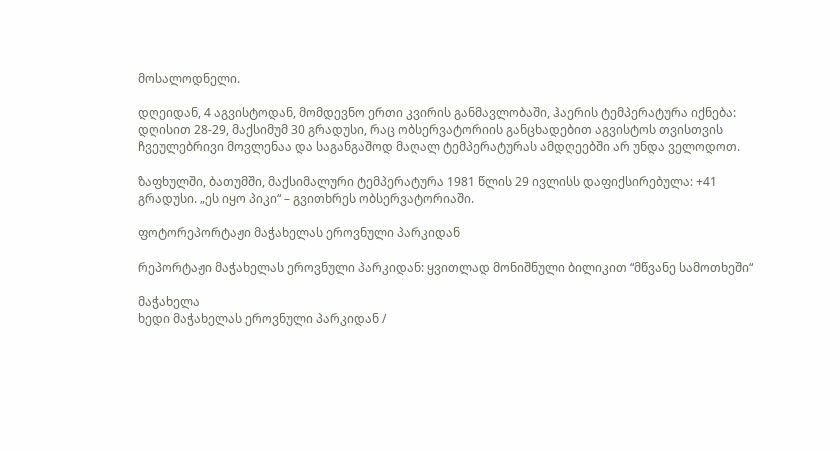მოსალოდნელი.

დღეიდან, 4 აგვისტოდან, მომდევნო ერთი კვირის განმავლობაში, ჰაერის ტემპერატურა იქნება: დღისით 28-29, მაქსიმუმ 30 გრადუსი, რაც ობსერვატორიის განცხადებით აგვისტოს თვისთვის ჩვეულებრივი მოვლენაა და საგანგაშოდ მაღალ ტემპერატურას ამდღეებში არ უნდა ველოდოთ.

ზაფხულში, ბათუმში, მაქსიმალური ტემპერატურა 1981 წლის 29 ივლისს დაფიქსირებულა: +41 გრადუსი. „ეს იყო პიკი“ – გვითხრეს ობსერვატორიაში.

ფოტორეპორტაჟი მაჭახელას ეროვნული პარკიდან

რეპორტაჟი მაჭახელას ეროვნული პარკიდან: ყვითლად მონიშნული ბილიკით “მწვანე სამოთხეში“

მაჭახელა
ხედი მაჭახელას ეროვნული პარკიდან /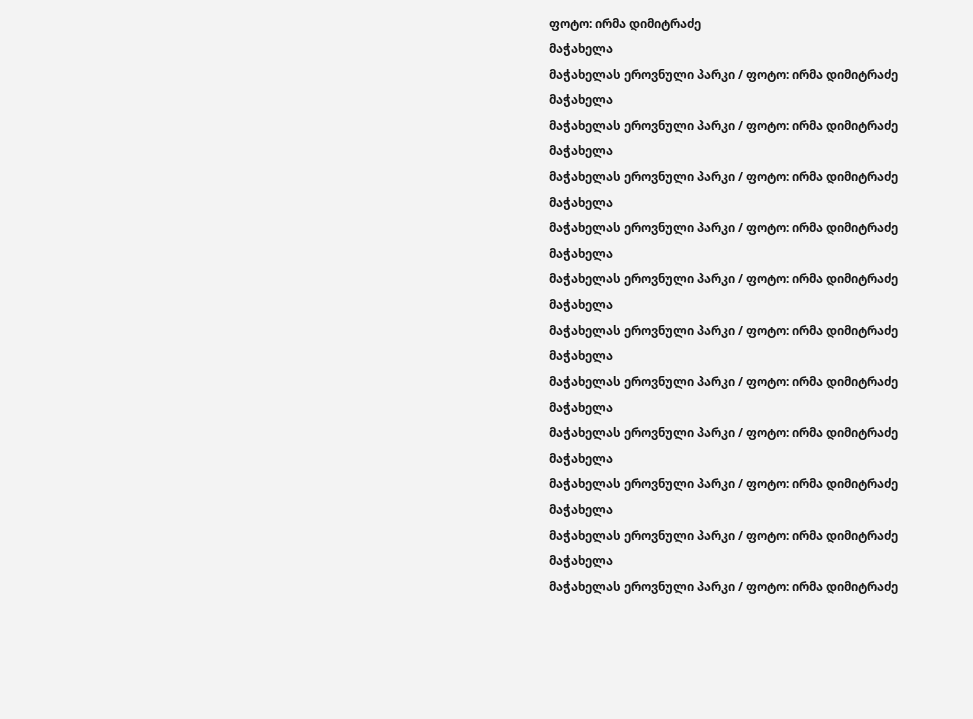ფოტო: ირმა დიმიტრაძე
მაჭახელა
მაჭახელას ეროვნული პარკი / ფოტო: ირმა დიმიტრაძე
მაჭახელა
მაჭახელას ეროვნული პარკი / ფოტო: ირმა დიმიტრაძე
მაჭახელა
მაჭახელას ეროვნული პარკი / ფოტო: ირმა დიმიტრაძე
მაჭახელა
მაჭახელას ეროვნული პარკი / ფოტო: ირმა დიმიტრაძე
მაჭახელა
მაჭახელას ეროვნული პარკი / ფოტო: ირმა დიმიტრაძე
მაჭახელა
მაჭახელას ეროვნული პარკი / ფოტო: ირმა დიმიტრაძე
მაჭახელა
მაჭახელას ეროვნული პარკი / ფოტო: ირმა დიმიტრაძე
მაჭახელა
მაჭახელას ეროვნული პარკი / ფოტო: ირმა დიმიტრაძე
მაჭახელა
მაჭახელას ეროვნული პარკი / ფოტო: ირმა დიმიტრაძე
მაჭახელა
მაჭახელას ეროვნული პარკი / ფოტო: ირმა დიმიტრაძე
მაჭახელა
მაჭახელას ეროვნული პარკი / ფოტო: ირმა დიმიტრაძე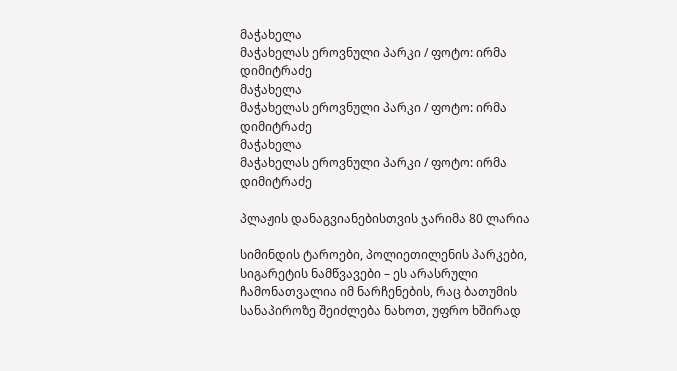მაჭახელა
მაჭახელას ეროვნული პარკი / ფოტო: ირმა დიმიტრაძე
მაჭახელა
მაჭახელას ეროვნული პარკი / ფოტო: ირმა დიმიტრაძე
მაჭახელა
მაჭახელას ეროვნული პარკი / ფოტო: ირმა დიმიტრაძე

პლაჟის დანაგვიანებისთვის ჯარიმა 80 ლარია

სიმინდის ტაროები, პოლიეთილენის პარკები, სიგარეტის ნამწვავები – ეს არასრული ჩამონათვალია იმ ნარჩენების, რაც ბათუმის სანაპიროზე შეიძლება ნახოთ, უფრო ხშირად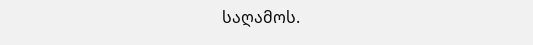საღამოს.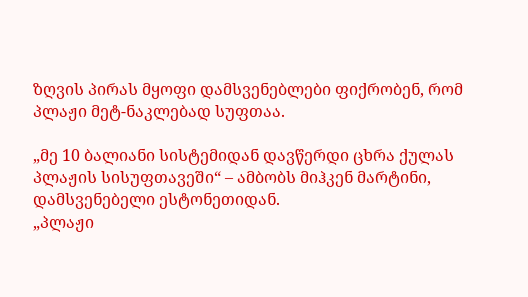ზღვის პირას მყოფი დამსვენებლები ფიქრობენ, რომ პლაჟი მეტ-ნაკლებად სუფთაა.

„მე 10 ბალიანი სისტემიდან დავწერდი ცხრა ქულას პლაჟის სისუფთავეში“ – ამბობს მიჰკენ მარტინი, დამსვენებელი ესტონეთიდან.
„პლაჟი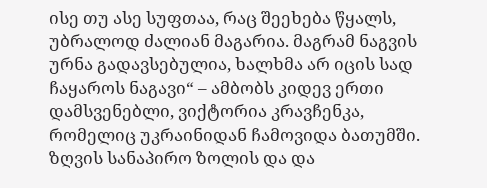ისე თუ ასე სუფთაა, რაც შეეხება წყალს, უბრალოდ ძალიან მაგარია. მაგრამ ნაგვის ურნა გადავსებულია, ხალხმა არ იცის სად ჩაყაროს ნაგავი“ – ამბობს კიდევ ერთი დამსვენებლი, ვიქტორია კრავჩენკა, რომელიც უკრაინიდან ჩამოვიდა ბათუმში.
ზღვის სანაპირო ზოლის და და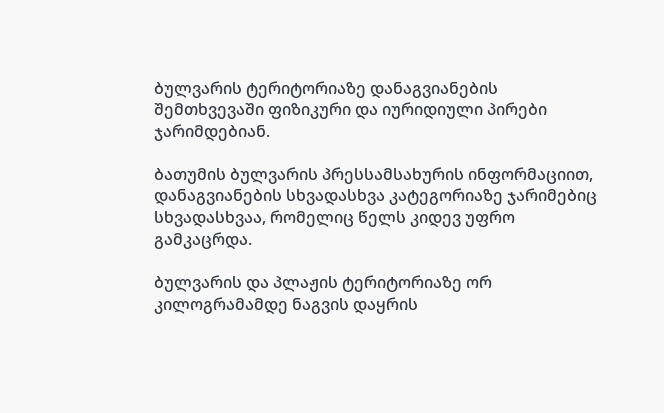ბულვარის ტერიტორიაზე დანაგვიანების შემთხვევაში ფიზიკური და იურიდიული პირები ჯარიმდებიან.

ბათუმის ბულვარის პრესსამსახურის ინფორმაციით, დანაგვიანების სხვადასხვა კატეგორიაზე ჯარიმებიც სხვადასხვაა, რომელიც წელს კიდევ უფრო გამკაცრდა.

ბულვარის და პლაჟის ტერიტორიაზე ორ კილოგრამამდე ნაგვის დაყრის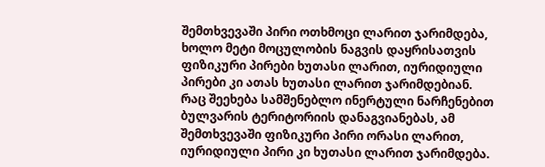შემთხვევაში პირი ოთხმოცი ლარით ჯარიმდება, ხოლო მეტი მოცულობის ნაგვის დაყრისათვის ფიზიკური პირები ხუთასი ლარით, იურიდიული პირები კი ათას ხუთასი ლარით ჯარიმდებიან. რაც შეეხება სამშენებლო ინერტული ნარჩენებით ბულვარის ტერიტორიის დანაგვიანებას, ამ შემთხვევაში ფიზიკური პირი ორასი ლარით, იურიდიული პირი კი ხუთასი ლარით ჯარიმდება.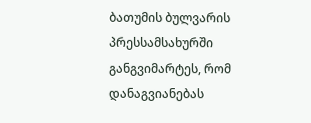ბათუმის ბულვარის პრესსამსახურში განგვიმარტეს, რომ დანაგვიანებას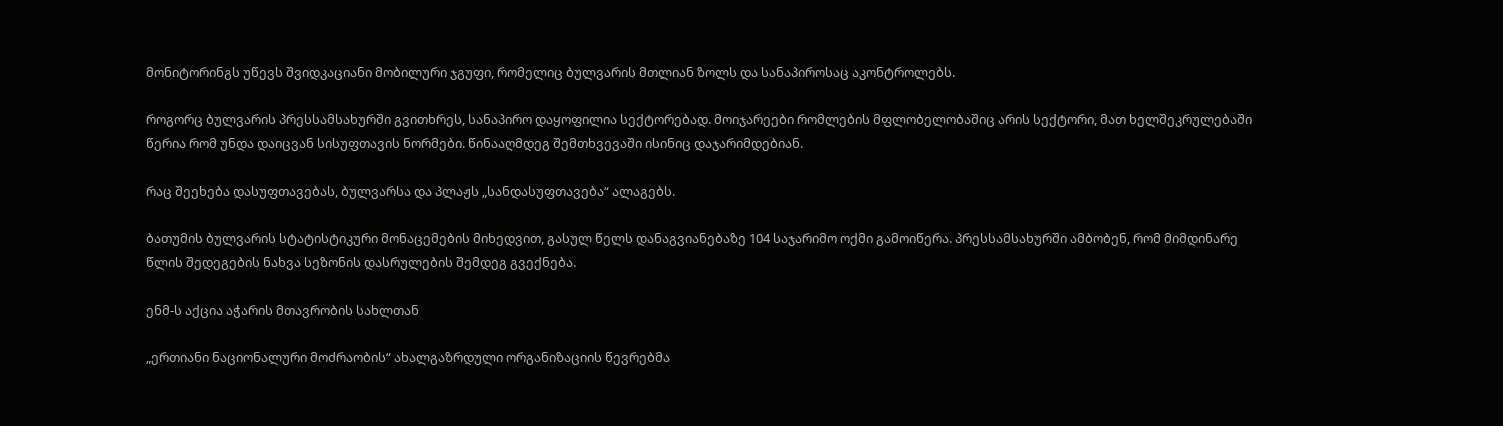მონიტორინგს უწევს შვიდკაციანი მობილური ჯგუფი, რომელიც ბულვარის მთლიან ზოლს და სანაპიროსაც აკონტროლებს.

როგორც ბულვარის პრესსამსახურში გვითხრეს, სანაპირო დაყოფილია სექტორებად. მოიჯარეები რომლების მფლობელობაშიც არის სექტორი, მათ ხელშეკრულებაში წერია რომ უნდა დაიცვან სისუფთავის ნორმები. წინააღმდეგ შემთხვევაში ისინიც დაჯარიმდებიან.

რაც შეეხება დასუფთავებას, ბულვარსა და პლაჟს „სანდასუფთავება“ ალაგებს.

ბათუმის ბულვარის სტატისტიკური მონაცემების მიხედვით, გასულ წელს დანაგვიანებაზე 104 საჯარიმო ოქმი გამოიწერა. პრესსამსახურში ამბობენ, რომ მიმდინარე წლის შედეგების ნახვა სეზონის დასრულების შემდეგ გვექნება.

ენმ-ს აქცია აჭარის მთავრობის სახლთან

„ერთიანი ნაციონალური მოძრაობის“ ახალგაზრდული ორგანიზაციის წევრებმა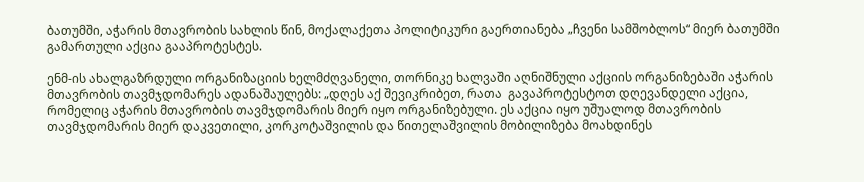ბათუმში, აჭარის მთავრობის სახლის წინ, მოქალაქეთა პოლიტიკური გაერთიანება „ჩვენი სამშობლოს“ მიერ ბათუმში გამართული აქცია გააპროტესტეს.

ენმ-ის ახალგაზრდული ორგანიზაციის ხელმძღვანელი, თორნიკე ხალვაში აღნიშნული აქციის ორგანიზებაში აჭარის მთავრობის თავმჯდომარეს ადანაშაულებს: „დღეს აქ შევიკრიბეთ, რათა  გავაპროტესტოთ დღევანდელი აქცია, რომელიც აჭარის მთავრობის თავმჯდომარის მიერ იყო ორგანიზებული. ეს აქცია იყო უშუალოდ მთავრობის თავმჯდომარის მიერ დაკვეთილი, კორკოტაშვილის და წითელაშვილის მობილიზება მოახდინეს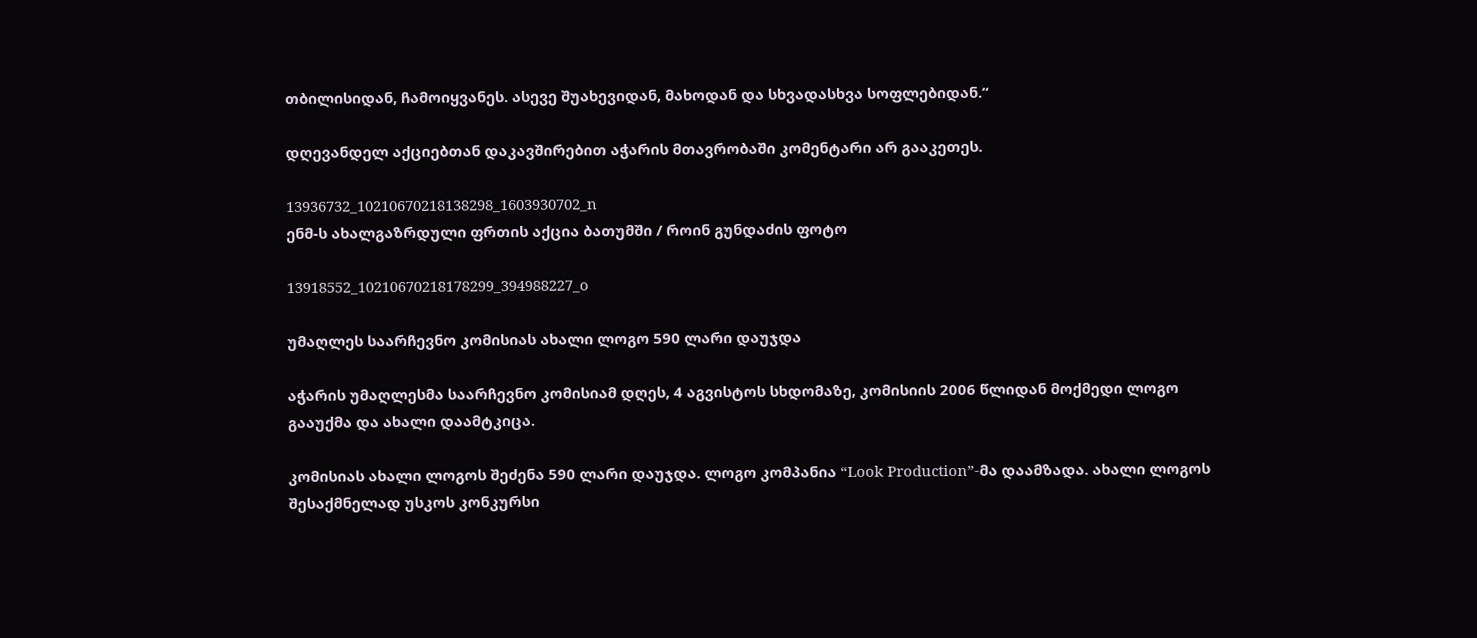თბილისიდან, ჩამოიყვანეს. ასევე შუახევიდან, მახოდან და სხვადასხვა სოფლებიდან.“

დღევანდელ აქციებთან დაკავშირებით აჭარის მთავრობაში კომენტარი არ გააკეთეს.

13936732_10210670218138298_1603930702_n
ენმ-ს ახალგაზრდული ფრთის აქცია ბათუმში / როინ გუნდაძის ფოტო

13918552_10210670218178299_394988227_o

უმაღლეს საარჩევნო კომისიას ახალი ლოგო 590 ლარი დაუჯდა

აჭარის უმაღლესმა საარჩევნო კომისიამ დღეს, 4 აგვისტოს სხდომაზე, კომისიის 2006 წლიდან მოქმედი ლოგო გააუქმა და ახალი დაამტკიცა.

კომისიას ახალი ლოგოს შეძენა 590 ლარი დაუჯდა. ლოგო კომპანია “Look Production”-მა დაამზადა. ახალი ლოგოს შესაქმნელად უსკოს კონკურსი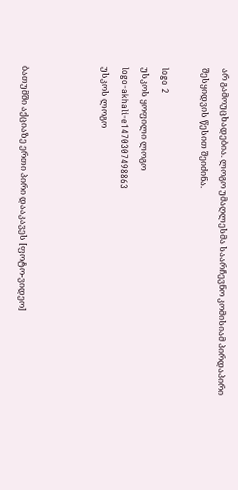არ გამოუცხადებია. ლოგო უმაღლესმა საარჩევნო კომისიამ პირდაპირი შესყიდვის წესით შეიძინა.

logo 2
უსკოს ყოფილი ლოგო
logo-akhali-e1470307498863
უსკოს ლოგო



ბათუმში აქციაზე ერთი პირი დააკავეს [ფოტო-ვიდეო]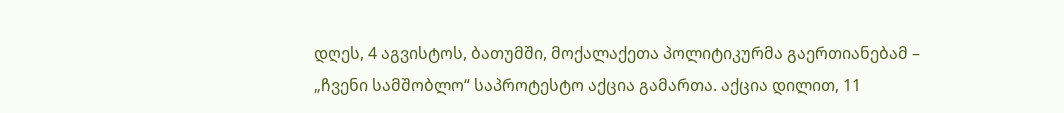დღეს, 4 აგვისტოს, ბათუმში, მოქალაქეთა პოლიტიკურმა გაერთიანებამ – „ჩვენი სამშობლო“ საპროტესტო აქცია გამართა. აქცია დილით, 11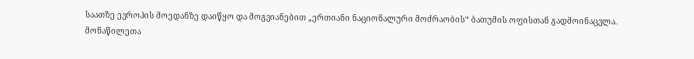საათზე ევროპის მოედანზე დაიწყო და მოგვიანებით „ერთიანი ნაციონალური მოძრაობის“ ბათუმის ოფისთან გადმოინაცვლა. მონაწილეთა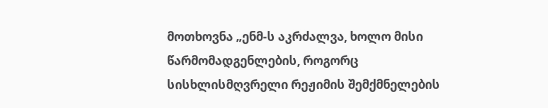მოთხოვნა „ენმ-ს აკრძალვა, ხოლო მისი წარმომადგენლების, როგორც სისხლისმღვრელი რეჟიმის შემქმნელების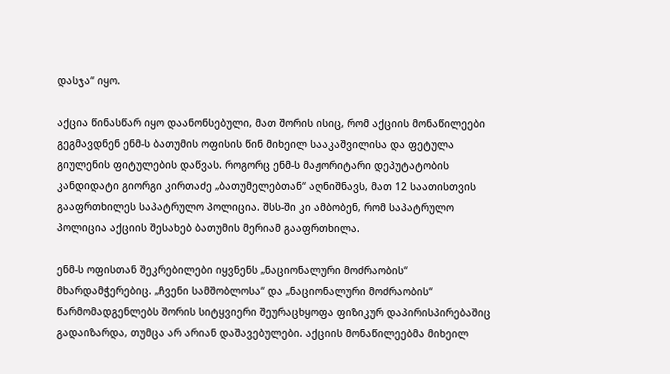დასჯა“ იყო.

აქცია წინასწარ იყო დაანონსებული, მათ შორის ისიც, რომ აქციის მონაწილეები  გეგმავდნენ ენმ-ს ბათუმის ოფისის წინ მიხეილ სააკაშვილისა და ფეტულა გიულენის ფიტულების დაწვას. როგორც ენმ-ს მაჟორიტარი დეპუტატობის კანდიდატი გიორგი კირთაძე „ბათუმელებთან“ აღნიშნავს, მათ 12 საათისთვის გააფრთხილეს საპატრულო პოლიცია. შსს-ში კი ამბობენ, რომ საპატრულო პოლიცია აქციის შესახებ ბათუმის მერიამ გააფრთხილა.

ენმ-ს ოფისთან შეკრებილები იყვნენს „ნაციონალური მოძრაობის“ მხარდამჭერებიც. „ჩვენი სამშობლოსა“ და „ნაციონალური მოძრაობის“ წარმომადგენლებს შორის სიტყვიერი შეურაცხყოფა ფიზიკურ დაპირისპირებაშიც გადაიზარდა, თუმცა არ არიან დაშავებულები. აქციის მონაწილეებმა მიხეილ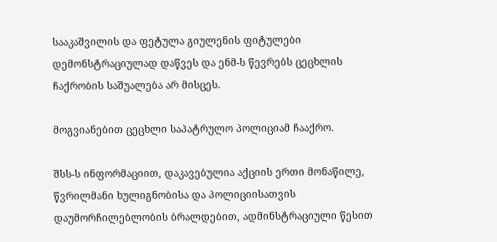სააკაშვილის და ფეტულა გიულენის ფიტულები დემონსტრაციულად დაწვეს და ენმ-ს წევრებს ცეცხლის ჩაქრობის საშუალება არ მისცეს.

მოგვიანებით ცეცხლი საპატრულო პოლიციამ ჩააქრო.

შსს-ს ინფორმაციით, დაკავებულია აქციის ერთი მონაწილე, წვრილმანი ხულიგნობისა და პოლიციისათვის დაუმორჩილებლობის ბრალდებით, ადმინსტრაციული წესით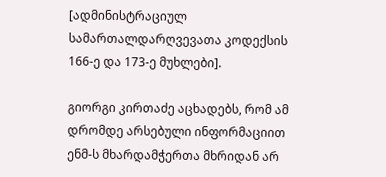[ადმინისტრაციულ სამართალდარღვევათა კოდექსის 166-ე და 173-ე მუხლები].

გიორგი კირთაძე აცხადებს, რომ ამ დრომდე არსებული ინფორმაციით ენმ-ს მხარდამჭერთა მხრიდან არ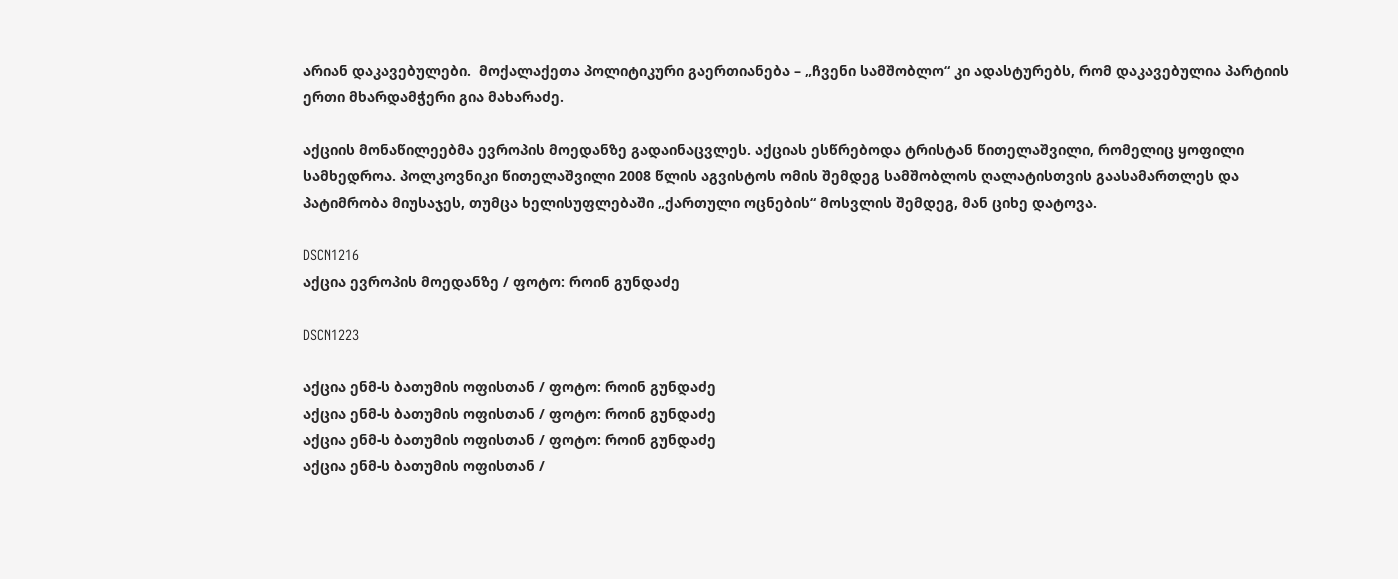არიან დაკავებულები.  მოქალაქეთა პოლიტიკური გაერთიანება – „ჩვენი სამშობლო“ კი ადასტურებს, რომ დაკავებულია პარტიის ერთი მხარდამჭერი გია მახარაძე.

აქციის მონაწილეებმა ევროპის მოედანზე გადაინაცვლეს. აქციას ესწრებოდა ტრისტან წითელაშვილი, რომელიც ყოფილი სამხედროა. პოლკოვნიკი წითელაშვილი 2008 წლის აგვისტოს ომის შემდეგ სამშობლოს ღალატისთვის გაასამართლეს და პატიმრობა მიუსაჯეს, თუმცა ხელისუფლებაში „ქართული ოცნების“ მოსვლის შემდეგ, მან ციხე დატოვა.

DSCN1216
აქცია ევროპის მოედანზე / ფოტო: როინ გუნდაძე

DSCN1223

აქცია ენმ-ს ბათუმის ოფისთან / ფოტო: როინ გუნდაძე
აქცია ენმ-ს ბათუმის ოფისთან / ფოტო: როინ გუნდაძე
აქცია ენმ-ს ბათუმის ოფისთან / ფოტო: როინ გუნდაძე
აქცია ენმ-ს ბათუმის ოფისთან /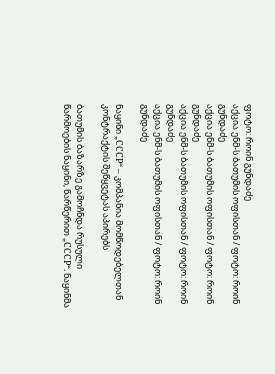ფოტო: როინ გუნდაძე
აქცია ენმ-ს ბათუმის ოფისთან / ფოტო: როინ გუნდაძე
აქცია ენმ-ს ბათუმის ოფისთან / ფოტო: როინ გუნდაძე
აქცია ენმ-ს ბათუმის ოფისთან / ფოტო: როინ გუნდაძე
აქცია ენმ-ს ბათუმის ოფისთან / ფოტო: როინ გუნდაძე

ნაყინი „СССР“ – კომპანია მომწოდებელთან კონტრაქტის შეწყვეტას აპირებს

ბათუმის ბაზარზე გამოჩნდა რუსული წარმოების ნაყინი, წარწერით „СССР“. ნაყინმა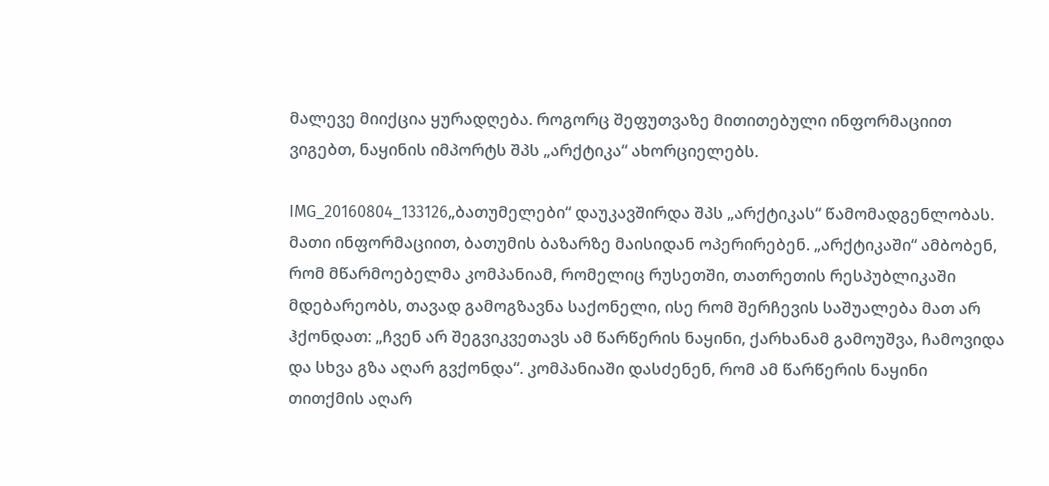მალევე მიიქცია ყურადღება. როგორც შეფუთვაზე მითითებული ინფორმაციით ვიგებთ, ნაყინის იმპორტს შპს „არქტიკა“ ახორციელებს.

IMG_20160804_133126„ბათუმელები“ დაუკავშირდა შპს „არქტიკას“ წამომადგენლობას. მათი ინფორმაციით, ბათუმის ბაზარზე მაისიდან ოპერირებენ. „არქტიკაში“ ამბობენ, რომ მწარმოებელმა კომპანიამ, რომელიც რუსეთში, თათრეთის რესპუბლიკაში მდებარეობს, თავად გამოგზავნა საქონელი, ისე რომ შერჩევის საშუალება მათ არ ჰქონდათ: „ჩვენ არ შეგვიკვეთავს ამ წარწერის ნაყინი, ქარხანამ გამოუშვა, ჩამოვიდა და სხვა გზა აღარ გვქონდა“. კომპანიაში დასძენენ, რომ ამ წარწერის ნაყინი თითქმის აღარ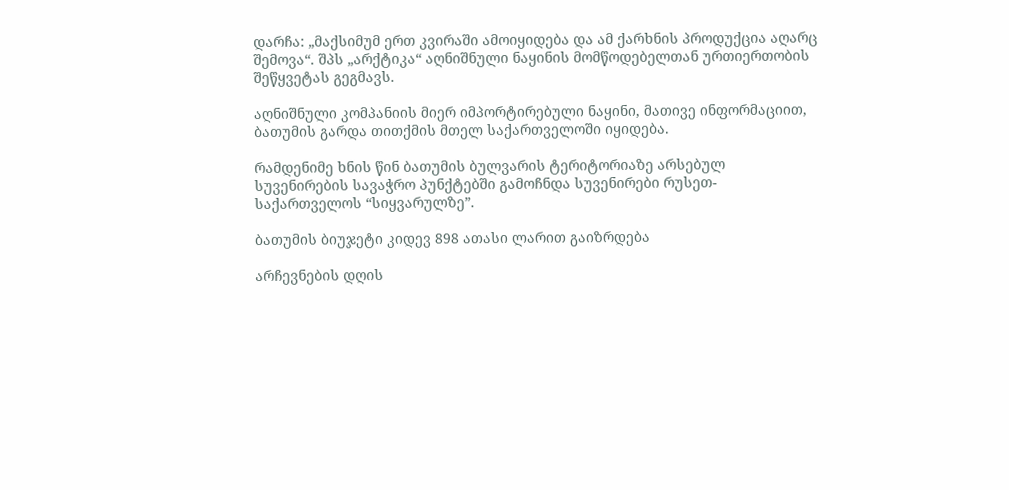დარჩა: „მაქსიმუმ ერთ კვირაში ამოიყიდება და ამ ქარხნის პროდუქცია აღარც შემოვა“. შპს „არქტიკა“ აღნიშნული ნაყინის მომწოდებელთან ურთიერთობის შეწყვეტას გეგმავს.

აღნიშნული კომპანიის მიერ იმპორტირებული ნაყინი, მათივე ინფორმაციით, ბათუმის გარდა თითქმის მთელ საქართველოში იყიდება.

რამდენიმე ხნის წინ ბათუმის ბულვარის ტერიტორიაზე არსებულ სუვენირების სავაჭრო პუნქტებში გამოჩნდა სუვენირები რუსეთ-საქართველოს “სიყვარულზე”.

ბათუმის ბიუჯეტი კიდევ 898 ათასი ლარით გაიზრდება

არჩევნების დღის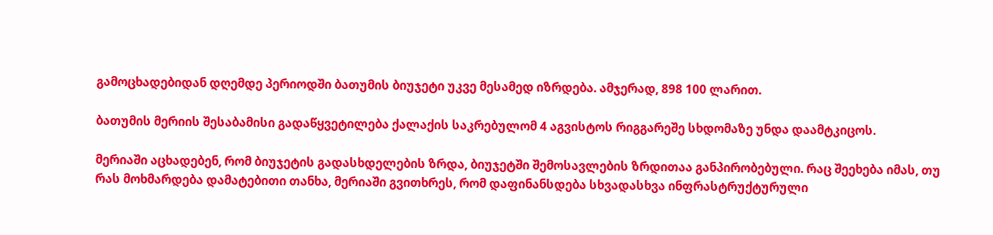გამოცხადებიდან დღემდე პერიოდში ბათუმის ბიუჯეტი უკვე მესამედ იზრდება. ამჯერად, 898 100 ლარით.

ბათუმის მერიის შესაბამისი გადაწყვეტილება ქალაქის საკრებულომ 4 აგვისტოს რიგგარეშე სხდომაზე უნდა დაამტკიცოს.

მერიაში აცხადებენ, რომ ბიუჯეტის გადასხდელების ზრდა, ბიუჯეტში შემოსავლების ზრდითაა განპირობებული. რაც შეეხება იმას, თუ რას მოხმარდება დამატებითი თანხა, მერიაში გვითხრეს, რომ დაფინანსდება სხვადასხვა ინფრასტრუქტურული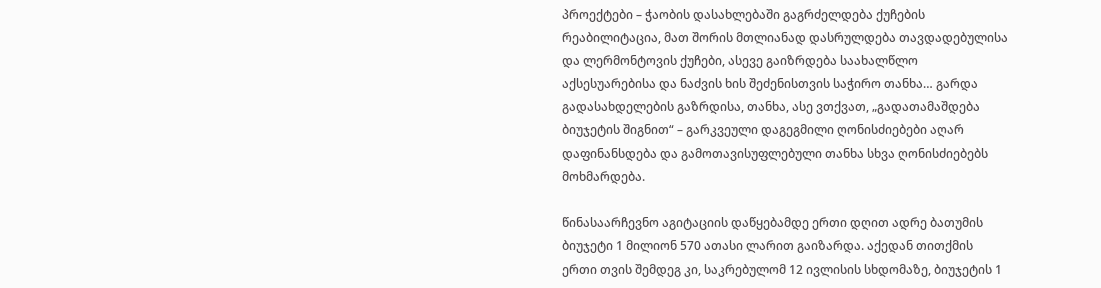პროექტები – ჭაობის დასახლებაში გაგრძელდება ქუჩების რეაბილიტაცია, მათ შორის მთლიანად დასრულდება თავდადებულისა და ლერმონტოვის ქუჩები, ასევე გაიზრდება საახალწლო აქსესუარებისა და ნაძვის ხის შეძენისთვის საჭირო თანხა… გარდა გადასახდელების გაზრდისა, თანხა, ასე ვთქვათ, „გადათამაშდება ბიუჯეტის შიგნით“ – გარკვეული დაგეგმილი ღონისძიებები აღარ დაფინანსდება და გამოთავისუფლებული თანხა სხვა ღონისძიებებს მოხმარდება.

წინასაარჩევნო აგიტაციის დაწყებამდე ერთი დღით ადრე ბათუმის ბიუჯეტი 1 მილიონ 570 ათასი ლარით გაიზარდა. აქედან თითქმის ერთი თვის შემდეგ კი, საკრებულომ 12 ივლისის სხდომაზე, ბიუჯეტის 1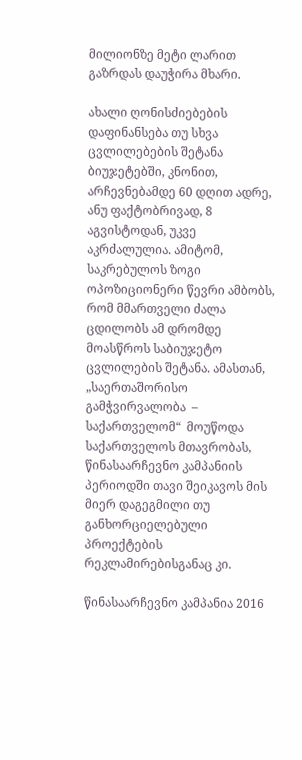მილიონზე მეტი ლარით გაზრდას დაუჭირა მხარი.

ახალი ღონისძიებების დაფინანსება თუ სხვა ცვლილებების შეტანა ბიუჯეტებში, კნონით, არჩევნებამდე 60 დღით ადრე, ანუ ფაქტობრივად, 8 აგვისტოდან, უკვე აკრძალულია. ამიტომ, საკრებულოს ზოგი ოპოზიციონერი წევრი ამბობს, რომ მმართველი ძალა ცდილობს ამ დრომდე მოასწროს საბიუჯეტო ცვლილების შეტანა. ამასთან, „საერთაშორისო გამჭვირვალობა  – საქართველომ“  მოუწოდა საქართველოს მთავრობას, წინასაარჩევნო კამპანიის პერიოდში თავი შეიკავოს მის მიერ დაგეგმილი თუ განხორციელებული პროექტების რეკლამირებისგანაც კი.

წინასაარჩევნო კამპანია 2016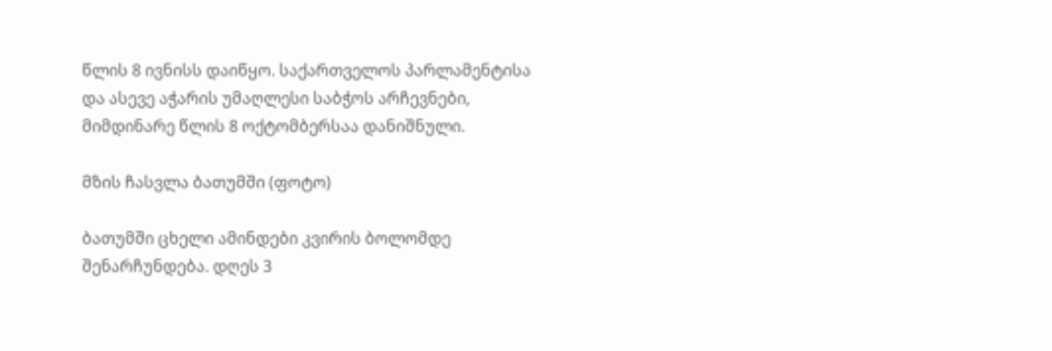წლის 8 ივნისს დაიწყო. საქართველოს პარლამენტისა და ასევე აჭარის უმაღლესი საბჭოს არჩევნები, მიმდინარე წლის 8 ოქტომბერსაა დანიშნული.

მზის ჩასვლა ბათუმში (ფოტო)

ბათუმში ცხელი ამინდები კვირის ბოლომდე შენარჩუნდება. დღეს 3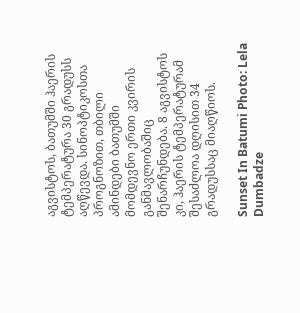აგვისტოს, ბათუმში ჰაერის ტემპერატურა 30 გრადუსს აღწევდა. სინოპტიკოსთა პროგნოზით, თბილი ამინდები ბათუმში მომდევნო ერთი კვირის განმავლობაშიც შენარჩუნდება. 8 აგვისტოს კი, ჰაერის ტემპერატურამ შესაძლოა დღისით 34 გრადუსსაც მიაღწიოს.

Sunset In Batumi Photo: Lela Dumbadze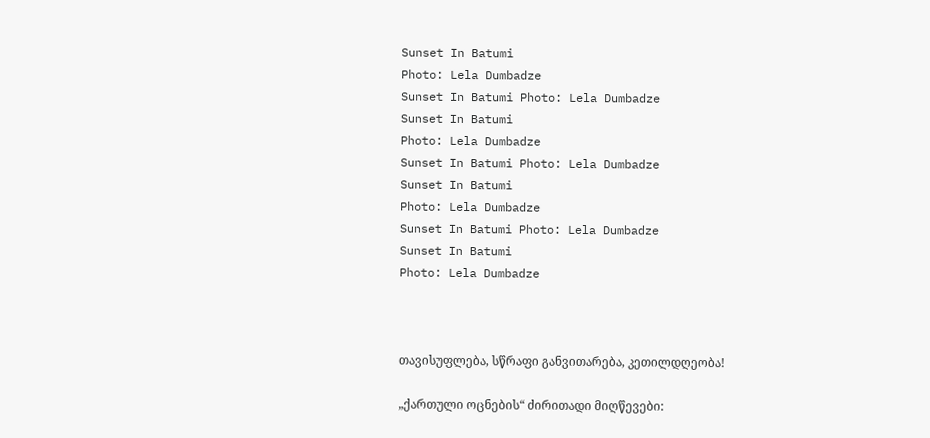Sunset In Batumi
Photo: Lela Dumbadze
Sunset In Batumi Photo: Lela Dumbadze
Sunset In Batumi
Photo: Lela Dumbadze
Sunset In Batumi Photo: Lela Dumbadze
Sunset In Batumi
Photo: Lela Dumbadze
Sunset In Batumi Photo: Lela Dumbadze
Sunset In Batumi
Photo: Lela Dumbadze



თავისუფლება, სწრაფი განვითარება, კეთილდღეობა!

„ქართული ოცნების“ ძირითადი მიღწევები: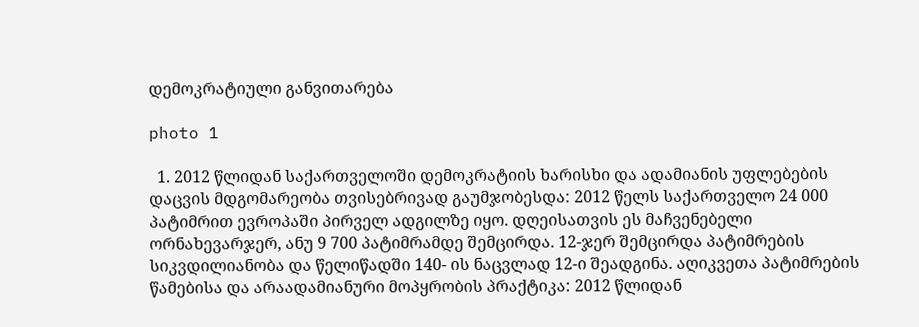დემოკრატიული განვითარება

photo 1

  1. 2012 წლიდან საქართველოში დემოკრატიის ხარისხი და ადამიანის უფლებების დაცვის მდგომარეობა თვისებრივად გაუმჯობესდა: 2012 წელს საქართველო 24 000 პატიმრით ევროპაში პირველ ადგილზე იყო. დღეისათვის ეს მაჩვენებელი ორნახევარჯერ, ანუ 9 700 პატიმრამდე შემცირდა. 12-ჯერ შემცირდა პატიმრების სიკვდილიანობა და წელიწადში 140- ის ნაცვლად 12-ი შეადგინა. აღიკვეთა პატიმრების წამებისა და არაადამიანური მოპყრობის პრაქტიკა: 2012 წლიდან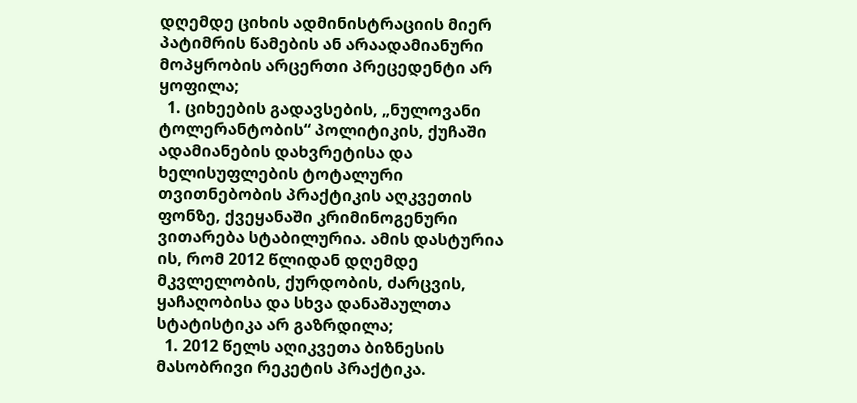დღემდე ციხის ადმინისტრაციის მიერ პატიმრის წამების ან არაადამიანური მოპყრობის არცერთი პრეცედენტი არ ყოფილა;
  1. ციხეების გადავსების, „ნულოვანი ტოლერანტობის“ პოლიტიკის, ქუჩაში ადამიანების დახვრეტისა და ხელისუფლების ტოტალური თვითნებობის პრაქტიკის აღკვეთის ფონზე, ქვეყანაში კრიმინოგენური ვითარება სტაბილურია. ამის დასტურია ის, რომ 2012 წლიდან დღემდე მკვლელობის, ქურდობის, ძარცვის, ყაჩაღობისა და სხვა დანაშაულთა სტატისტიკა არ გაზრდილა;
  1. 2012 წელს აღიკვეთა ბიზნესის მასობრივი რეკეტის პრაქტიკა.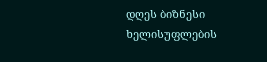დღეს ბიზნესი ხელისუფლების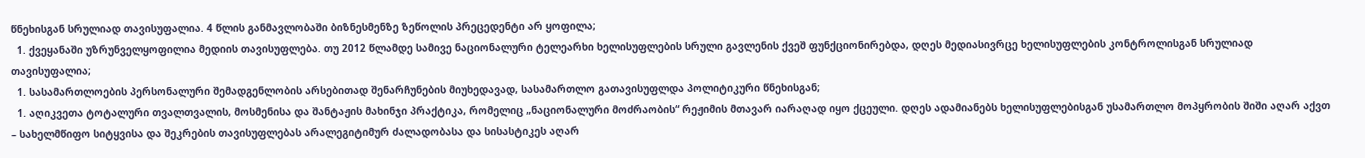წნეხისგან სრულიად თავისუფალია. 4 წლის განმავლობაში ბიზნესმენზე ზეწოლის პრეცედენტი არ ყოფილა;
  1. ქვეყანაში უზრუნველყოფილია მედიის თავისუფლება. თუ 2012 წლამდე სამივე ნაციონალური ტელეარხი ხელისუფლების სრული გავლენის ქვეშ ფუნქციონირებდა, დღეს მედიასივრცე ხელისუფლების კონტროლისგან სრულიად თავისუფალია;
  1. სასამართლოების პერსონალური შემადგენლობის არსებითად შენარჩუნების მიუხედავად, სასამართლო გათავისუფლდა პოლიტიკური წნეხისგან;
  1. აღიკვეთა ტოტალური თვალთვალის, მოსმენისა და შანტაჟის მახინჯი პრაქტიკა, რომელიც „ნაციონალური მოძრაობის“ რეჟიმის მთავარ იარაღად იყო ქცეული. დღეს ადამიანებს ხელისუფლებისგან უსამართლო მოპყრობის შიში აღარ აქვთ – სახელმწიფო სიტყვისა და შეკრების თავისუფლებას არალეგიტიმურ ძალადობასა და სისასტიკეს აღარ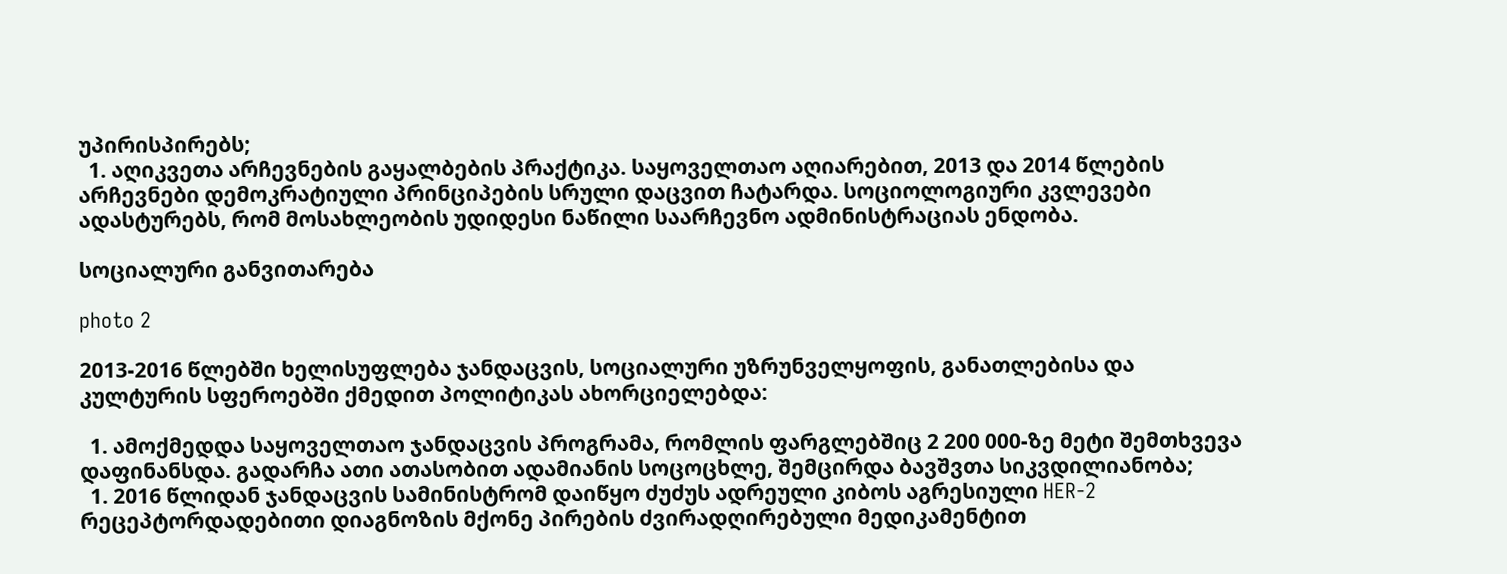უპირისპირებს;
  1. აღიკვეთა არჩევნების გაყალბების პრაქტიკა. საყოველთაო აღიარებით, 2013 და 2014 წლების არჩევნები დემოკრატიული პრინციპების სრული დაცვით ჩატარდა. სოციოლოგიური კვლევები ადასტურებს, რომ მოსახლეობის უდიდესი ნაწილი საარჩევნო ადმინისტრაციას ენდობა.

სოციალური განვითარება

photo 2

2013-2016 წლებში ხელისუფლება ჯანდაცვის, სოციალური უზრუნველყოფის, განათლებისა და კულტურის სფეროებში ქმედით პოლიტიკას ახორციელებდა:

  1. ამოქმედდა საყოველთაო ჯანდაცვის პროგრამა, რომლის ფარგლებშიც 2 200 000-ზე მეტი შემთხვევა დაფინანსდა. გადარჩა ათი ათასობით ადამიანის სოცოცხლე, შემცირდა ბავშვთა სიკვდილიანობა;
  1. 2016 წლიდან ჯანდაცვის სამინისტრომ დაიწყო ძუძუს ადრეული კიბოს აგრესიული HER-2 რეცეპტორდადებითი დიაგნოზის მქონე პირების ძვირადღირებული მედიკამენტით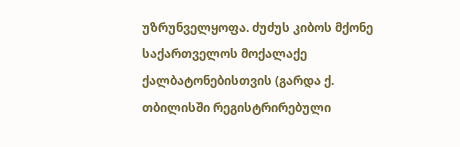უზრუნველყოფა. ძუძუს კიბოს მქონე საქართველოს მოქალაქე ქალბატონებისთვის (გარდა ქ. თბილისში რეგისტრირებული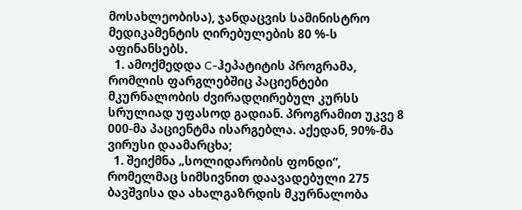მოსახლეობისა), ჯანდაცვის სამინისტრო მედიკამენტის ღირებულების 80 %-ს აფინანსებს.
  1. ამოქმედდა C-ჰეპატიტის პროგრამა, რომლის ფარგლებშიც პაციენტები მკურნალობის ძვირადღირებულ კურსს სრულიად უფასოდ გადიან. პროგრამით უკვე 8 000-მა პაციენტმა ისარგებლა. აქედან, 90%-მა ვირუსი დაამარცხა;
  1. შეიქმნა „სოლიდარობის ფონდი“, რომელმაც სიმსივნით დაავადებული 275 ბავშვისა და ახალგაზრდის მკურნალობა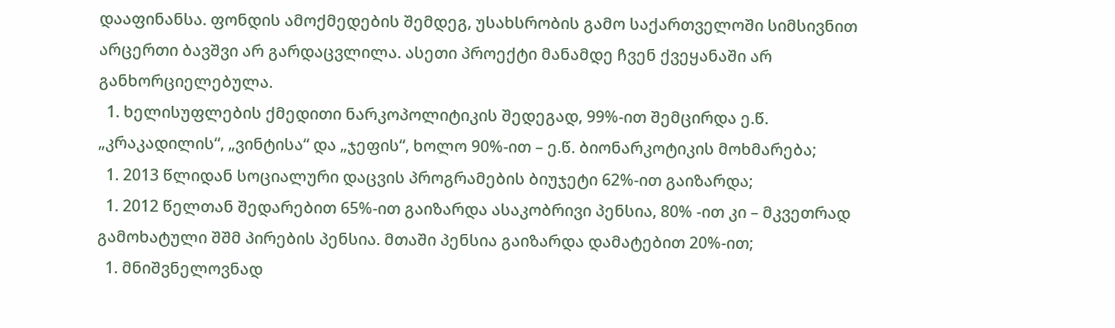დააფინანსა. ფონდის ამოქმედების შემდეგ, უსახსრობის გამო საქართველოში სიმსივნით არცერთი ბავშვი არ გარდაცვლილა. ასეთი პროექტი მანამდე ჩვენ ქვეყანაში არ განხორციელებულა.
  1. ხელისუფლების ქმედითი ნარკოპოლიტიკის შედეგად, 99%-ით შემცირდა ე.წ. „კრაკადილის“, „ვინტისა“ და „ჯეფის“, ხოლო 90%-ით – ე.წ. ბიონარკოტიკის მოხმარება;
  1. 2013 წლიდან სოციალური დაცვის პროგრამების ბიუჯეტი 62%-ით გაიზარდა;
  1. 2012 წელთან შედარებით 65%-ით გაიზარდა ასაკობრივი პენსია, 80% -ით კი – მკვეთრად გამოხატული შშმ პირების პენსია. მთაში პენსია გაიზარდა დამატებით 20%-ით;
  1. მნიშვნელოვნად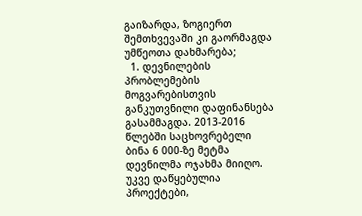გაიზარდა, ზოგიერთ შემთხვევაში კი გაორმაგდა უმწეოთა დახმარება;
  1. დევნილების პრობლემების მოგვარებისთვის განკუთვნილი დაფინანსება გასამმაგდა. 2013-2016 წლებში საცხოვრებელი ბინა 6 000-ზე მეტმა დევნილმა ოჯახმა მიიღო. უკვე დაწყებულია პროექტები,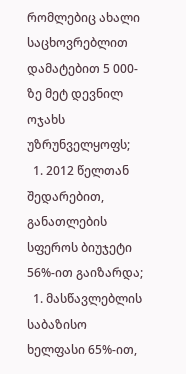რომლებიც ახალი საცხოვრებლით დამატებით 5 000-ზე მეტ დევნილ ოჯახს უზრუნველყოფს;
  1. 2012 წელთან შედარებით, განათლების სფეროს ბიუჯეტი 56%-ით გაიზარდა;
  1. მასწავლებლის საბაზისო ხელფასი 65%-ით,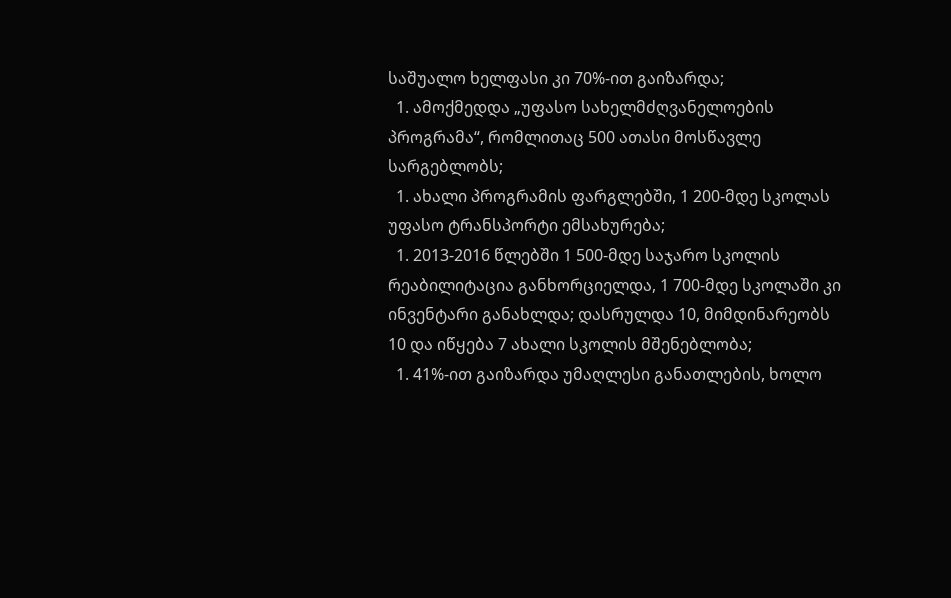საშუალო ხელფასი კი 70%-ით გაიზარდა;
  1. ამოქმედდა „უფასო სახელმძღვანელოების პროგრამა“, რომლითაც 500 ათასი მოსწავლე სარგებლობს;
  1. ახალი პროგრამის ფარგლებში, 1 200-მდე სკოლას უფასო ტრანსპორტი ემსახურება;
  1. 2013-2016 წლებში 1 500-მდე საჯარო სკოლის რეაბილიტაცია განხორციელდა, 1 700-მდე სკოლაში კი ინვენტარი განახლდა; დასრულდა 10, მიმდინარეობს 10 და იწყება 7 ახალი სკოლის მშენებლობა;
  1. 41%-ით გაიზარდა უმაღლესი განათლების, ხოლო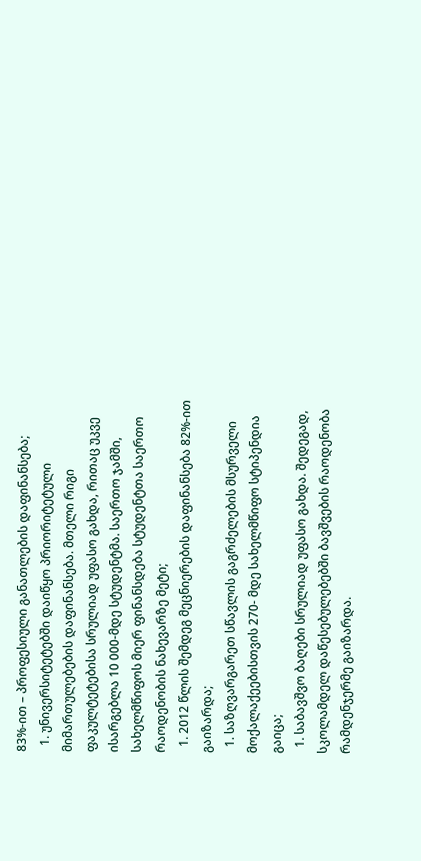83%-ით – პროფესიული განათლების დაფინანსება;
  1. უნივერსიტეტებში დაიწყო პრიორიტეტული მიმართულებების დაფინანსება. მთელი რიგი ფაკულტეტებისა სრულიად უფასო გახდა, რითაც უკვე ისარგებლა 10 000-მდე სტუდენტმა. საერთო ჯამში, სახელმწიფოს მიერ ფინანსდება სტუდენტთა საერთო რაოდენობის ნახევარზე მეტი;
  1. 2012 წლის შემდეგ მეცნიერების დაფინანსება 82%-ით გაიზარდა;
  1. საზღვარგარეთ სწავლის გაგრძელების მსურველი მოქალაქეებისთვის 270- მდე სახელმწიფო სტიპენდია გაიცა;
  1. საბავშვო ბაღები სრულიად უფასო გახდა. შედეგად, სკოლამდელ დაწესებულებებში ბავშვების რაოდენობა რამდენჯერმე გაიზარდა.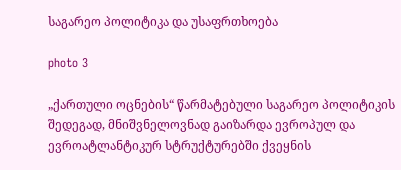საგარეო პოლიტიკა და უსაფრთხოება

photo 3

„ქართული ოცნების“ წარმატებული საგარეო პოლიტიკის შედეგად, მნიშვნელოვნად გაიზარდა ევროპულ და ევროატლანტიკურ სტრუქტურებში ქვეყნის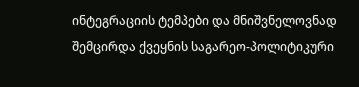ინტეგრაციის ტემპები და მნიშვნელოვნად შემცირდა ქვეყნის საგარეო-პოლიტიკური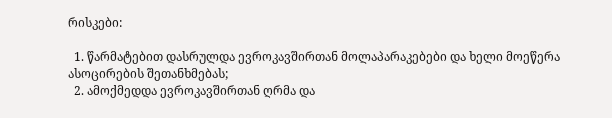რისკები:

  1. წარმატებით დასრულდა ევროკავშირთან მოლაპარაკებები და ხელი მოეწერა ასოცირების შეთანხმებას;
  2. ამოქმედდა ევროკავშირთან ღრმა და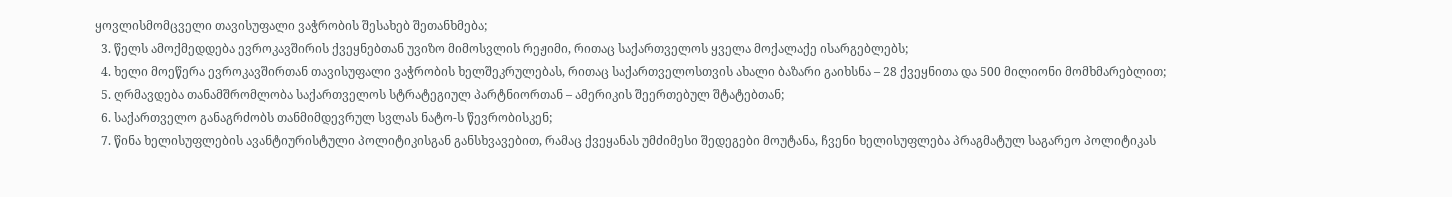ყოვლისმომცველი თავისუფალი ვაჭრობის შესახებ შეთანხმება;
  3. წელს ამოქმედდება ევროკავშირის ქვეყნებთან უვიზო მიმოსვლის რეჟიმი, რითაც საქართველოს ყველა მოქალაქე ისარგებლებს;
  4. ხელი მოეწერა ევროკავშირთან თავისუფალი ვაჭრობის ხელშეკრულებას, რითაც საქართველოსთვის ახალი ბაზარი გაიხსნა – 28 ქვეყნითა და 500 მილიონი მომხმარებლით;
  5. ღრმავდება თანამშრომლობა საქართველოს სტრატეგიულ პარტნიორთან – ამერიკის შეერთებულ შტატებთან;
  6. საქართველო განაგრძობს თანმიმდევრულ სვლას ნატო-ს წევრობისკენ;
  7. წინა ხელისუფლების ავანტიურისტული პოლიტიკისგან განსხვავებით, რამაც ქვეყანას უმძიმესი შედეგები მოუტანა, ჩვენი ხელისუფლება პრაგმატულ საგარეო პოლიტიკას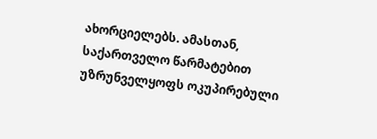ახორციელებს. ამასთან, საქართველო წარმატებით უზრუნველყოფს ოკუპირებული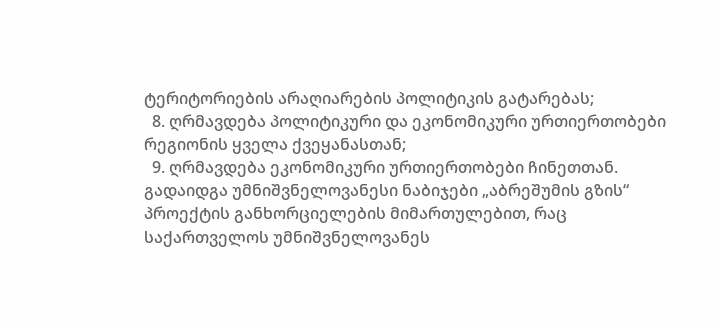ტერიტორიების არაღიარების პოლიტიკის გატარებას;
  8. ღრმავდება პოლიტიკური და ეკონომიკური ურთიერთობები რეგიონის ყველა ქვეყანასთან;
  9. ღრმავდება ეკონომიკური ურთიერთობები ჩინეთთან. გადაიდგა უმნიშვნელოვანესი ნაბიჯები „აბრეშუმის გზის“ პროექტის განხორციელების მიმართულებით, რაც საქართველოს უმნიშვნელოვანეს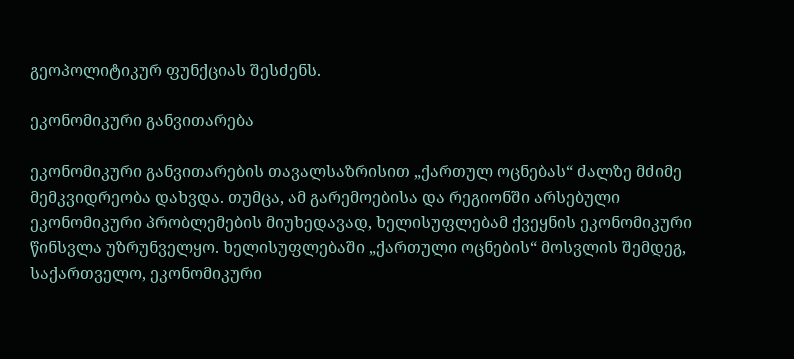გეოპოლიტიკურ ფუნქციას შესძენს.

ეკონომიკური განვითარება

ეკონომიკური განვითარების თავალსაზრისით „ქართულ ოცნებას“ ძალზე მძიმე მემკვიდრეობა დახვდა. თუმცა, ამ გარემოებისა და რეგიონში არსებული ეკონომიკური პრობლემების მიუხედავად, ხელისუფლებამ ქვეყნის ეკონომიკური წინსვლა უზრუნველყო. ხელისუფლებაში „ქართული ოცნების“ მოსვლის შემდეგ, საქართველო, ეკონომიკური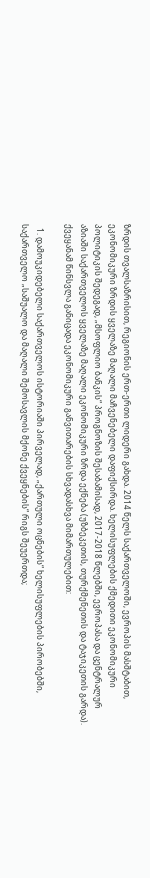ზრდის თვალსაზრისით, რეგიონის ერთ-ერთი ლიდერი გახდა. 2014 წელს საქართველოში, ევროპის მასშტაბით, ეკონომიკური ზრდის ყველაზე მაღალი მაჩვენებელი დაფიქსირდა. ხელისუფლების ქმედითი ეკონომიკური პოლიტიკის შედეგად, „მსოფლიო ბანკის“ პროგნოზის შესაბამისად, 2017-2018 წლებში, ევროპასა და ცენტრალურ აზიაში საქართველოს ყველაზე მაღალი ეკონომიკური ზრდა ექნება (უზბეკეთის, თურქმენეთის და ტაჯიკეთის გარდა). ქვეყანამ წინსვლა განიცადა ეკონომიკური განვითარების სხვადასხვა მიმართულებით:

  1. დამოუკიდებელი საქართველოს ისტორიაში პირველად, „ქართული ოცნების“ ხელისუფლების პირობებში, საქართველო „საშუალო და მაღალი შემოსავლის მქონე ქვეყნების“ რიგს შეუერთდა;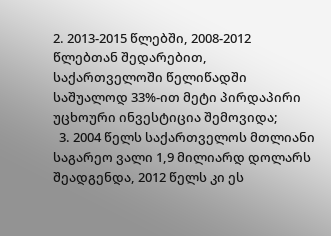2. 2013-2015 წლებში, 2008-2012 წლებთან შედარებით, საქართველოში წელიწადში საშუალოდ 33%-ით მეტი პირდაპირი უცხოური ინვესტიცია შემოვიდა;
  3. 2004 წელს საქართველოს მთლიანი საგარეო ვალი 1,9 მილიარდ დოლარს შეადგენდა, 2012 წელს კი ეს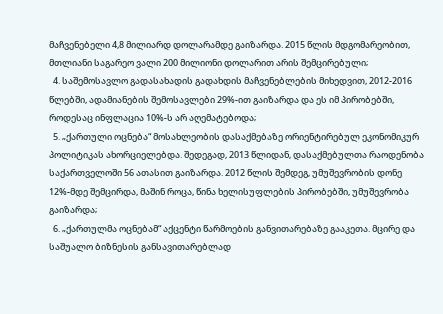მაჩვენებელი 4,8 მილიარდ დოლარამდე გაიზარდა. 2015 წლის მდგომარეობით, მთლიანი საგარეო ვალი 200 მილიონი დოლარით არის შემცირებული;
  4. საშემოსავლო გადასახადის გადახდის მაჩვენებლების მიხედვით, 2012-2016 წლებში, ადამიანების შემოსავლები 29%-ით გაიზარდა და ეს იმ პირობებში, როდესაც ინფლაცია 10%-ს არ აღემატებოდა;
  5. „ქართული ოცნება“ მოსახლეობის დასაქმებაზე ორიენტირებულ ეკონომიკურ პოლიტიკას ახორციელებდა. შედეგად, 2013 წლიდან, დასაქმებულთა რაოდენობა საქართველოში 56 ათასით გაიზარდა. 2012 წლის შემდეგ, უმუშევრობის დონე 12%-მდე შემცირდა, მაშინ როცა, წინა ხელისუფლების პირობებში, უმუშევრობა გაიზარდა;
  6. „ქართულმა ოცნებამ“ აქცენტი წარმოების განვითარებაზე გააკეთა. მცირე და საშუალო ბიზნესის განსავითარებლად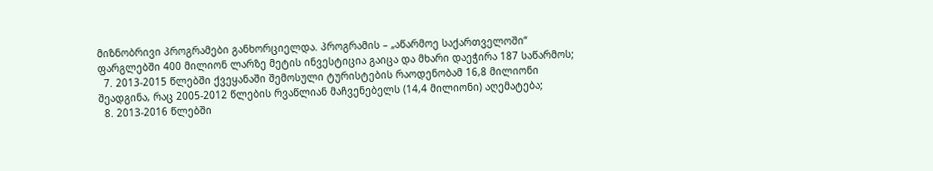მიზნობრივი პროგრამები განხორციელდა. პროგრამის – „აწარმოე საქართველოში“ ფარგლებში 400 მილიონ ლარზე მეტის ინვესტიცია გაიცა და მხარი დაეჭირა 187 საწარმოს;
  7. 2013-2015 წლებში ქვეყანაში შემოსული ტურისტების რაოდენობამ 16,8 მილიონი შეადგინა, რაც 2005-2012 წლების რვაწლიან მაჩვენებელს (14,4 მილიონი) აღემატება;
  8. 2013-2016 წლებში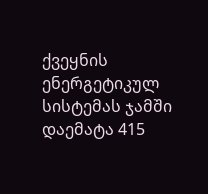ქვეყნის ენერგეტიკულ სისტემას ჯამში დაემატა 415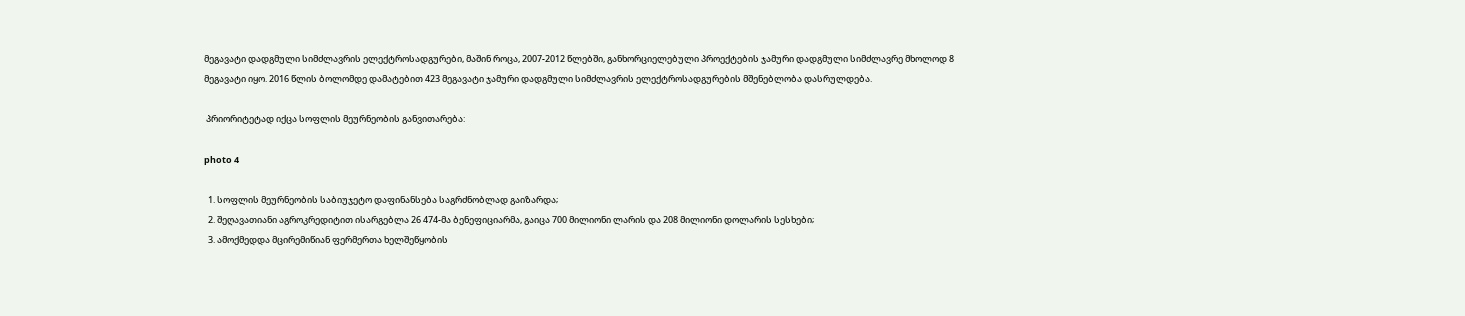მეგავატი დადგმული სიმძლავრის ელექტროსადგურები, მაშინ როცა, 2007-2012 წლებში, განხორციელებული პროექტების ჯამური დადგმული სიმძლავრე მხოლოდ 8 მეგავატი იყო. 2016 წლის ბოლომდე დამატებით 423 მეგავატი ჯამური დადგმული სიმძლავრის ელექტროსადგურების მშენებლობა დასრულდება.

 პრიორიტეტად იქცა სოფლის მეურნეობის განვითარება:

photo 4

  1. სოფლის მეურნეობის საბიუჯეტო დაფინანსება საგრძნობლად გაიზარდა;
  2. შეღავათიანი აგროკრედიტით ისარგებლა 26 474-მა ბენეფიციარმა, გაიცა 700 მილიონი ლარის და 208 მილიონი დოლარის სესხები;
  3. ამოქმედდა მცირემიწიან ფერმერთა ხელშეწყობის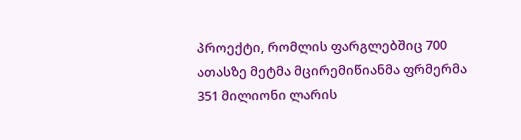პროექტი, რომლის ფარგლებშიც 700 ათასზე მეტმა მცირემიწიანმა ფრმერმა 351 მილიონი ლარის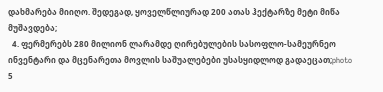დახმარება მიიღო. შედეგად, ყოველწლიურად 200 ათას ჰექტარზე მეტი მიწა მუშავდება;
  4. ფერმერებს 280 მილიონ ლარამდე ღირებულების სასოფლო-სამეურნეო ინვენტარი და მცენარეთა მოვლის საშუალებები უსასყიდლოდ გადაეცათ;photo 5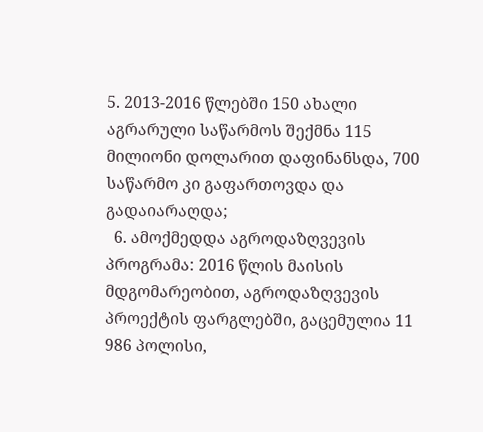5. 2013-2016 წლებში 150 ახალი აგრარული საწარმოს შექმნა 115 მილიონი დოლარით დაფინანსდა, 700 საწარმო კი გაფართოვდა და გადაიარაღდა;
  6. ამოქმედდა აგროდაზღვევის პროგრამა: 2016 წლის მაისის მდგომარეობით, აგროდაზღვევის პროექტის ფარგლებში, გაცემულია 11 986 პოლისი,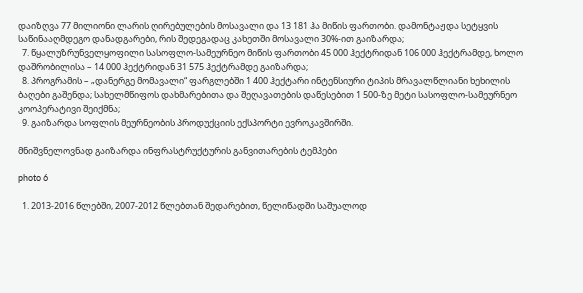დაიზღვა 77 მილიონი ლარის ღირებულების მოსავალი და 13 181 ჰა მიწის ფართობი. დამონტაჟდა სეტყვის საწინააღმდეგო დანადგარები, რის შედეგადაც კახეთში მოსავალი 30%-ით გაიზარდა;
  7. წყალუზრუნველყოფილი სასოფლო-სამეურნეო მიწის ფართობი 45 000 ჰექტრიდან 106 000 ჰექტრამდე, ხოლო დაშრობილისა – 14 000 ჰექტრიდან 31 575 ჰექტრამდე გაიზარდა;
  8. პროგრამის – „დანერგე მომავალი“ ფარგლებში 1 400 ჰექტარი ინტენსიური ტიპის მრავალწლიანი ხეხილის ბაღები გაშენდა; სახელმწიფოს დახმარებითა და შეღავათების დაწესებით 1 500-ზე მეტი სასოფლო-სამეურნეო კოოპერატივი შეიქმნა;
  9. გაიზარდა სოფლის მეურნეობის პროდუქციის ექსპორტი ევროკავშირში.

მნიშვნელოვნად გაიზარდა ინფრასტრუქტურის განვითარების ტემპები

photo 6

  1. 2013-2016 წლებში, 2007-2012 წლებთან შედარებით, წელიწადში საშუალოდ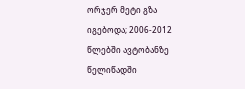ორჯერ მეტი გზა იგებოდა; 2006-2012 წლებში ავტობანზე წელიწადში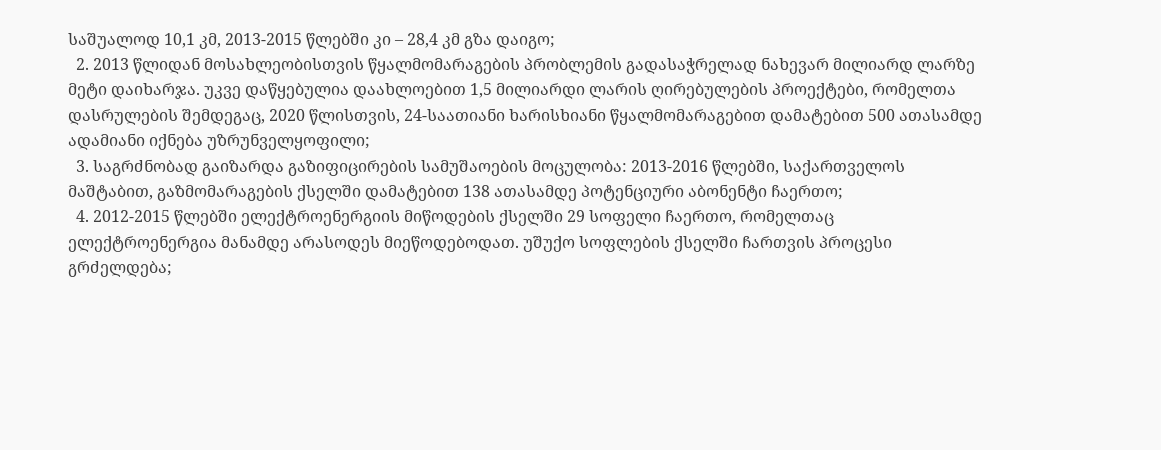საშუალოდ 10,1 კმ, 2013-2015 წლებში კი – 28,4 კმ გზა დაიგო;
  2. 2013 წლიდან მოსახლეობისთვის წყალმომარაგების პრობლემის გადასაჭრელად ნახევარ მილიარდ ლარზე მეტი დაიხარჯა. უკვე დაწყებულია დაახლოებით 1,5 მილიარდი ლარის ღირებულების პროექტები, რომელთა დასრულების შემდეგაც, 2020 წლისთვის, 24-საათიანი ხარისხიანი წყალმომარაგებით დამატებით 500 ათასამდე ადამიანი იქნება უზრუნველყოფილი;
  3. საგრძნობად გაიზარდა გაზიფიცირების სამუშაოების მოცულობა: 2013-2016 წლებში, საქართველოს მაშტაბით, გაზმომარაგების ქსელში დამატებით 138 ათასამდე პოტენციური აბონენტი ჩაერთო;
  4. 2012-2015 წლებში ელექტროენერგიის მიწოდების ქსელში 29 სოფელი ჩაერთო, რომელთაც ელექტროენერგია მანამდე არასოდეს მიეწოდებოდათ. უშუქო სოფლების ქსელში ჩართვის პროცესი გრძელდება;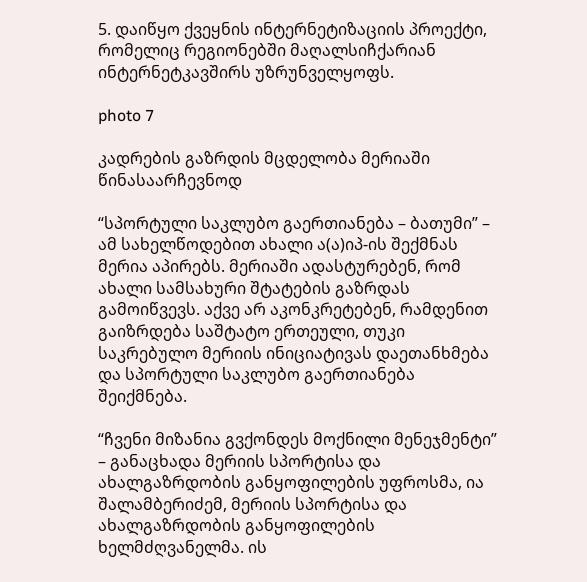5. დაიწყო ქვეყნის ინტერნეტიზაციის პროექტი, რომელიც რეგიონებში მაღალსიჩქარიან ინტერნეტკავშირს უზრუნველყოფს.

photo 7

კადრების გაზრდის მცდელობა მერიაში წინასაარჩევნოდ

“სპორტული საკლუბო გაერთიანება – ბათუმი” –  ამ სახელწოდებით ახალი ა(ა)იპ-ის შექმნას მერია აპირებს. მერიაში ადასტურებენ, რომ ახალი სამსახური შტატების გაზრდას გამოიწვევს. აქვე არ აკონკრეტებენ, რამდენით გაიზრდება საშტატო ერთეული, თუკი საკრებულო მერიის ინიციატივას დაეთანხმება და სპორტული საკლუბო გაერთიანება შეიქმნება.

“ჩვენი მიზანია გვქონდეს მოქნილი მენეჯმენტი” – განაცხადა მერიის სპორტისა და ახალგაზრდობის განყოფილების უფროსმა, ია შალამბერიძემ, მერიის სპორტისა და ახალგაზრდობის განყოფილების ხელმძღვანელმა. ის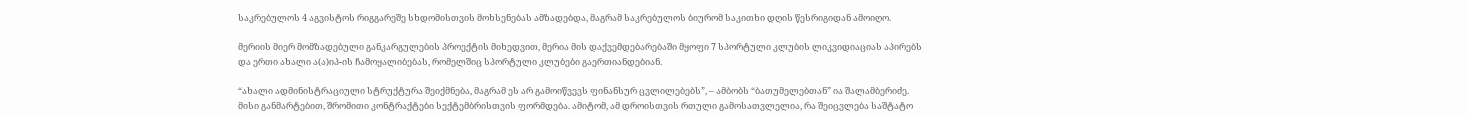საკრებულოს 4 აგვისტოს რიგგარეშე სხდომისთვის მოხსენებას ამზადებდა, მაგრამ საკრებულოს ბიურომ საკითხი დღის წესრიგიდან ამოიღო.

მერიის მიერ მომზადებული განკარგულების პროექტის მიხედვით, მერია მის დაქვემდებარებაში მყოფი 7 სპორტული კლუბის ლიკვიდიაციას აპირებს და ერთი ახალი ა(ა)იპ-ის ჩამოყალიბებას, რომელშიც სპორტული კლუბები გაერთიანდებიან.

“ახალი ადმინისტრაციული სტრუქტურა შეიქმნება, მაგრამ ეს არ გამოიწვევს ფინანსურ ცვლილებებს”, – ამბობს “ბათუმელებთან” ია შალამბერიძე. მისი განმარტებით, შრომითი კონტრაქტები სექტემბრისთვის ფორმდება. ამიტომ, ამ დროისთვის რთული გამოსათვლელია, რა შეიცვლება საშტატო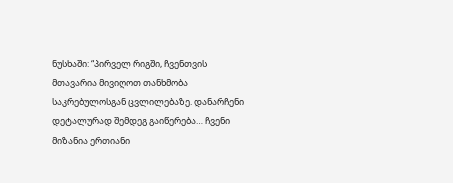ნუსხაში: “პირველ რიგში, ჩვენთვის მთავარია მივიღოთ თანხმობა საკრებულოსგან ცვლილებაზე. დანარჩენი დეტალურად შემდეგ გაიწერება… ჩვენი მიზანია ერთიანი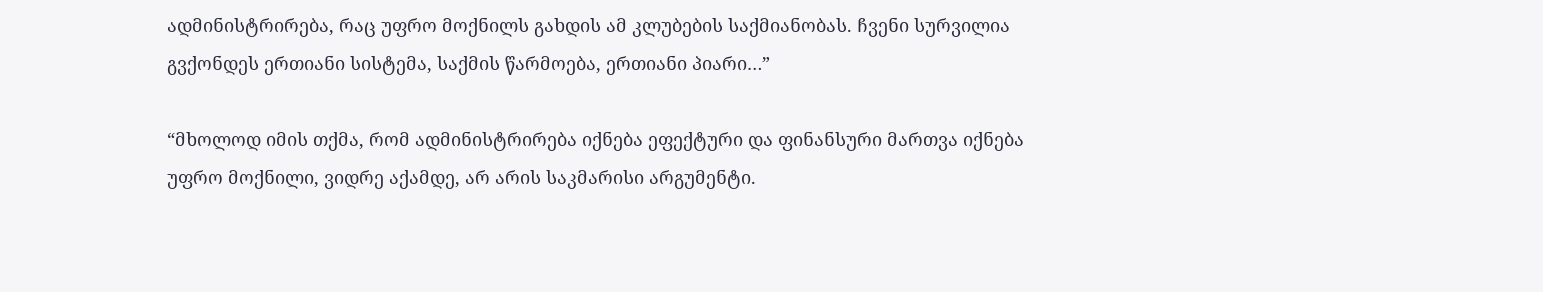ადმინისტრირება, რაც უფრო მოქნილს გახდის ამ კლუბების საქმიანობას. ჩვენი სურვილია გვქონდეს ერთიანი სისტემა, საქმის წარმოება, ერთიანი პიარი…”

“მხოლოდ იმის თქმა, რომ ადმინისტრირება იქნება ეფექტური და ფინანსური მართვა იქნება უფრო მოქნილი, ვიდრე აქამდე, არ არის საკმარისი არგუმენტი.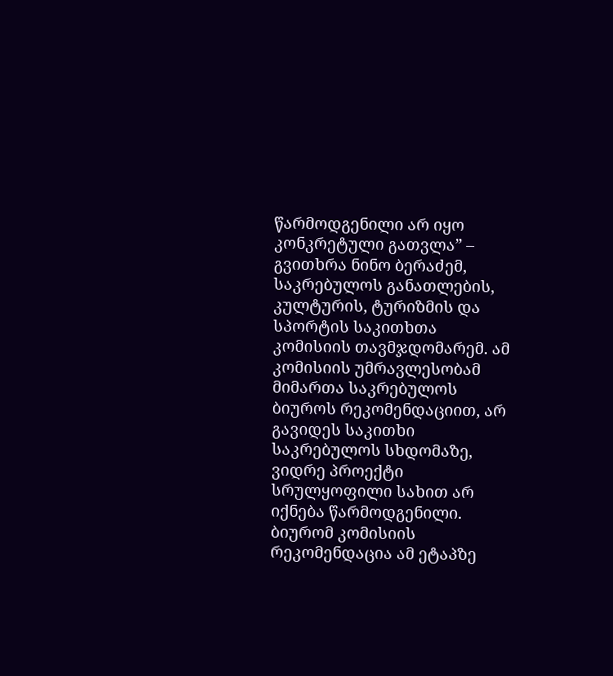წარმოდგენილი არ იყო კონკრეტული გათვლა” – გვითხრა ნინო ბერაძემ, საკრებულოს განათლების, კულტურის, ტურიზმის და სპორტის საკითხთა კომისიის თავმჯდომარემ. ამ კომისიის უმრავლესობამ მიმართა საკრებულოს ბიუროს რეკომენდაციით, არ გავიდეს საკითხი საკრებულოს სხდომაზე, ვიდრე პროექტი სრულყოფილი სახით არ იქნება წარმოდგენილი. ბიურომ კომისიის რეკომენდაცია ამ ეტაპზე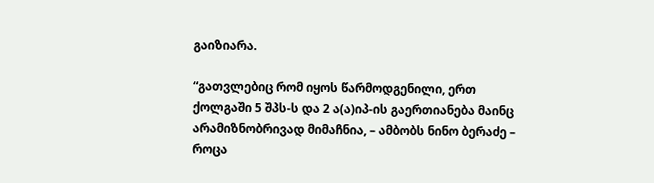გაიზიარა.

“გათვლებიც რომ იყოს წარმოდგენილი, ერთ ქოლგაში 5 შპს-ს და 2 ა(ა)იპ-ის გაერთიანება მაინც არამიზნობრივად მიმაჩნია, – ამბობს ნინო ბერაძე – როცა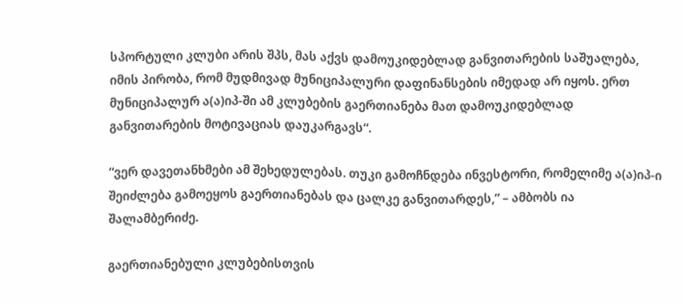სპორტული კლუბი არის შპს, მას აქვს დამოუკიდებლად განვითარების საშუალება, იმის პირობა, რომ მუდმივად მუნიციპალური დაფინანსების იმედად არ იყოს. ერთ მუნიციპალურ ა(ა)იპ-ში ამ კლუბების გაერთიანება მათ დამოუკიდებლად განვითარების მოტივაციას დაუკარგავს“.

“ვერ დავეთანხმები ამ შეხედულებას. თუკი გამოჩნდება ინვესტორი, რომელიმე ა(ა)იპ-ი შეიძლება გამოეყოს გაერთიანებას და ცალკე განვითარდეს,” – ამბობს ია შალამბერიძე.

გაერთიანებული კლუბებისთვის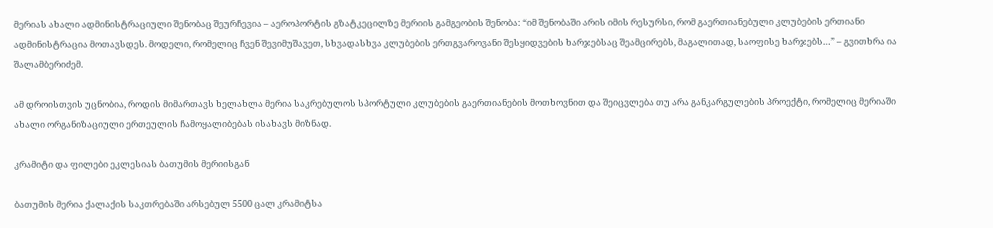მერიას ახალი ადმინისტრაციული შენობაც შეურჩევია – აეროპორტის გზატკეცილზე მერიის გამგეობის შენობა: “იმ შენობაში არის იმის რესურსი, რომ გაერთიანებული კლუბების ერთიანი ადმინისტრაცია მოთავსდეს. მოდელი, რომელიც ჩვენ შევიმუშავეთ, სხვადასხვა კლუბების ერთგვაროვანი შესყიდვების ხარჯებსაც შეამცირებს, მაგალითად, საოფისე ხარჯებს…” – გვითხრა ია შალამბერიძემ.

ამ დროისთვის უცნობია, როდის მიმართავს ხელახლა მერია საკრებულოს სპორტული კლუბების გაერთიანების მოთხოვნით და შეიცვლება თუ არა განკარგულების პროექტი, რომელიც მერიაში ახალი ორგანიზაციული ერთეულის ჩამოყალიბებას ისახავს მიზნად.

კრამიტი და ფილები ეკლესიას ბათუმის მერიისგან

ბათუმის მერია ქალაქის საკთრებაში არსებულ 5500 ცალ კრამიტსა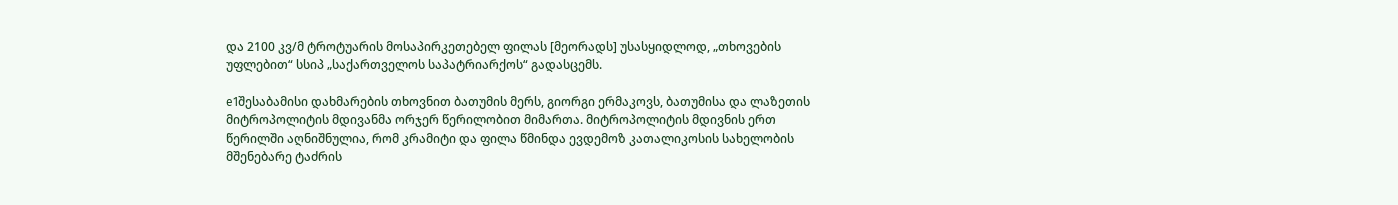და 2100 კვ/მ ტროტუარის მოსაპირკეთებელ ფილას [მეორადს] უსასყიდლოდ, „თხოვების უფლებით“ სსიპ „საქართველოს საპატრიარქოს“ გადასცემს.

e1შესაბამისი დახმარების თხოვნით ბათუმის მერს, გიორგი ერმაკოვს, ბათუმისა და ლაზეთის მიტროპოლიტის მდივანმა ორჯერ წერილობით მიმართა. მიტროპოლიტის მდივნის ერთ წერილში აღნიშნულია, რომ კრამიტი და ფილა წმინდა ევდემოზ კათალიკოსის სახელობის მშენებარე ტაძრის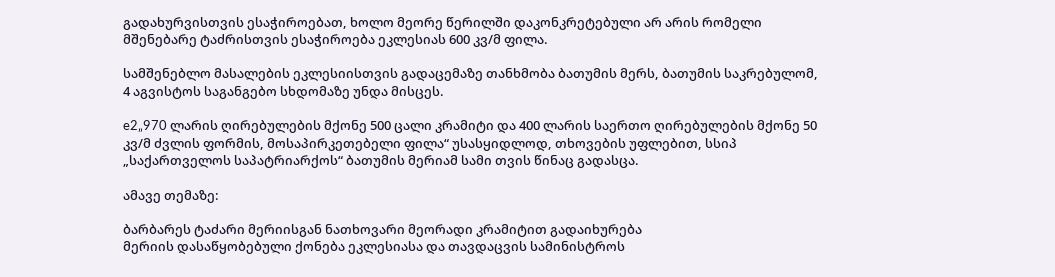გადახურვისთვის ესაჭიროებათ, ხოლო მეორე წერილში დაკონკრეტებული არ არის რომელი მშენებარე ტაძრისთვის ესაჭიროება ეკლესიას 600 კვ/მ ფილა.

სამშენებლო მასალების ეკლესიისთვის გადაცემაზე თანხმობა ბათუმის მერს, ბათუმის საკრებულომ, 4 აგვისტოს საგანგებო სხდომაზე უნდა მისცეს.

e2„970 ლარის ღირებულების მქონე 500 ცალი კრამიტი და 400 ლარის საერთო ღირებულების მქონე 50 კვ/მ ძვლის ფორმის, მოსაპირკეთებელი ფილა“ უსასყიდლოდ, თხოვების უფლებით, სსიპ „საქართველოს საპატრიარქოს“ ბათუმის მერიამ სამი თვის წინაც გადასცა.

ამავე თემაზე:

ბარბარეს ტაძარი მერიისგან ნათხოვარი მეორადი კრამიტით გადაიხურება
მერიის დასაწყობებული ქონება ეკლესიასა და თავდაცვის სამინისტროს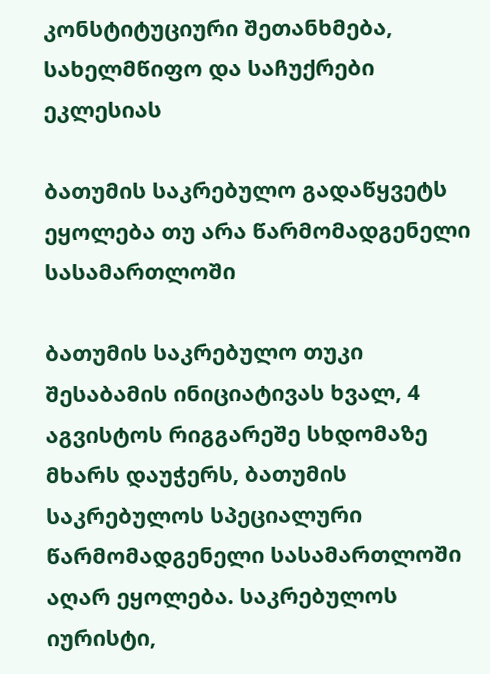კონსტიტუციური შეთანხმება, სახელმწიფო და საჩუქრები ეკლესიას

ბათუმის საკრებულო გადაწყვეტს ეყოლება თუ არა წარმომადგენელი სასამართლოში

ბათუმის საკრებულო თუკი შესაბამის ინიციატივას ხვალ, 4 აგვისტოს რიგგარეშე სხდომაზე მხარს დაუჭერს, ბათუმის საკრებულოს სპეციალური წარმომადგენელი სასამართლოში აღარ ეყოლება. საკრებულოს იურისტი,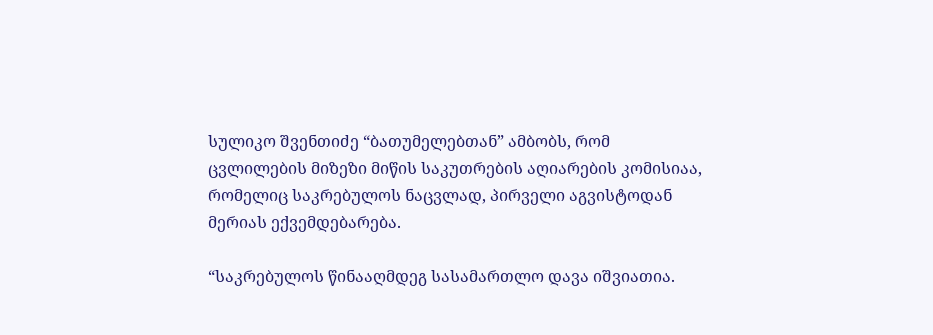სულიკო შვენთიძე “ბათუმელებთან” ამბობს, რომ ცვლილების მიზეზი მიწის საკუთრების აღიარების კომისიაა, რომელიც საკრებულოს ნაცვლად, პირველი აგვისტოდან მერიას ექვემდებარება.

“საკრებულოს წინააღმდეგ სასამართლო დავა იშვიათია.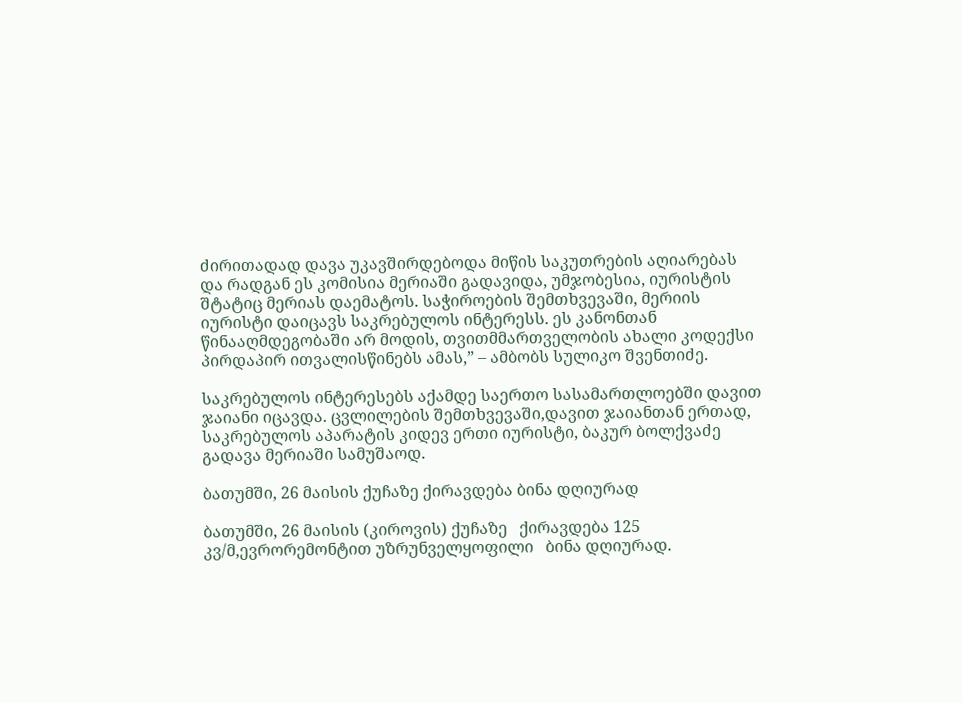ძირითადად დავა უკავშირდებოდა მიწის საკუთრების აღიარებას და რადგან ეს კომისია მერიაში გადავიდა, უმჯობესია, იურისტის შტატიც მერიას დაემატოს. საჭიროების შემთხვევაში, მერიის იურისტი დაიცავს საკრებულოს ინტერესს. ეს კანონთან წინააღმდეგობაში არ მოდის, თვითმმართველობის ახალი კოდექსი პირდაპირ ითვალისწინებს ამას,” – ამბობს სულიკო შვენთიძე.

საკრებულოს ინტერესებს აქამდე საერთო სასამართლოებში დავით ჯაიანი იცავდა. ცვლილების შემთხვევაში,დავით ჯაიანთან ერთად, საკრებულოს აპარატის კიდევ ერთი იურისტი, ბაკურ ბოლქვაძე გადავა მერიაში სამუშაოდ.

ბათუმში, 26 მაისის ქუჩაზე ქირავდება ბინა დღიურად

ბათუმში, 26 მაისის (კიროვის) ქუჩაზე   ქირავდება 125 კვ/მ,ევრორემონტით უზრუნველყოფილი   ბინა დღიურად.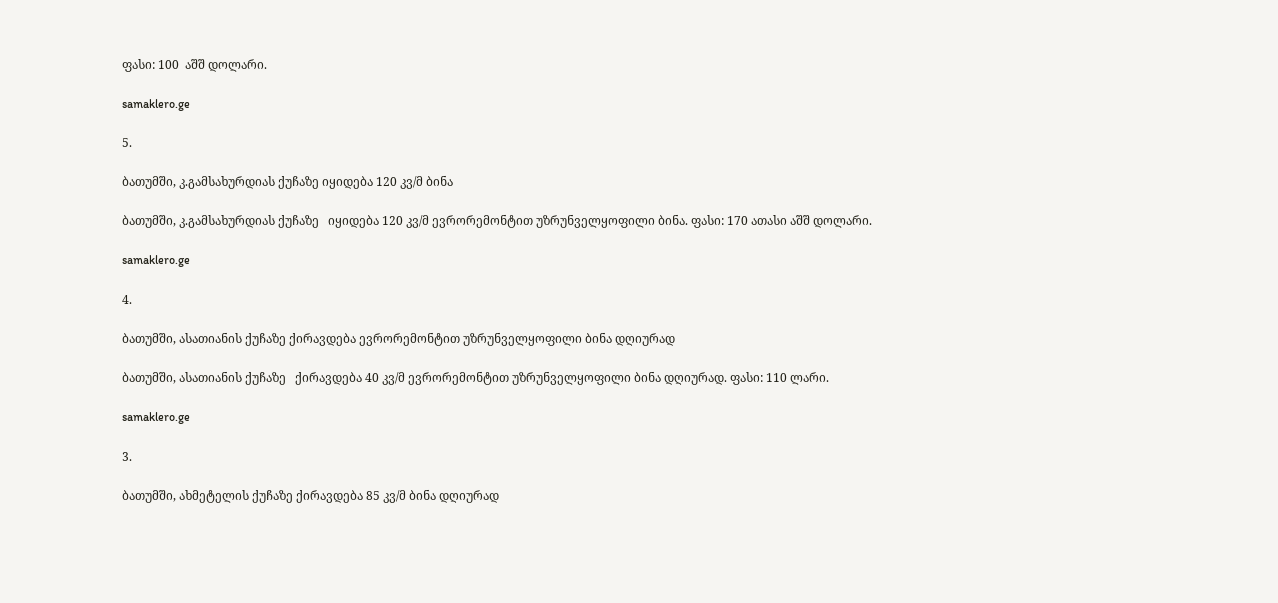ფასი: 100  აშშ დოლარი.

samaklero.ge

5.

ბათუმში, კ.გამსახურდიას ქუჩაზე იყიდება 120 კვ/მ ბინა

ბათუმში, კ.გამსახურდიას ქუჩაზე   იყიდება 120 კვ/მ ევრორემონტით უზრუნველყოფილი ბინა. ფასი: 170 ათასი აშშ დოლარი.

samaklero.ge

4.

ბათუმში, ასათიანის ქუჩაზე ქირავდება ევრორემონტით უზრუნველყოფილი ბინა დღიურად

ბათუმში, ასათიანის ქუჩაზე   ქირავდება 40 კვ/მ ევრორემონტით უზრუნველყოფილი ბინა დღიურად. ფასი: 110 ლარი.

samaklero.ge

3.

ბათუმში, ახმეტელის ქუჩაზე ქირავდება 85 კვ/მ ბინა დღიურად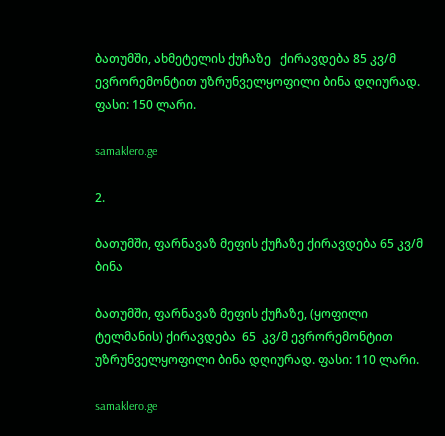ბათუმში, ახმეტელის ქუჩაზე   ქირავდება 85 კვ/მ ევრორემონტით უზრუნველყოფილი ბინა დღიურად. ფასი: 150 ლარი.

samaklero.ge

2.

ბათუმში, ფარნავაზ მეფის ქუჩაზე ქირავდება 65 კვ/მ ბინა

ბათუმში, ფარნავაზ მეფის ქუჩაზე, (ყოფილი ტელმანის) ქირავდება  65  კვ/მ ევრორემონტით უზრუნველყოფილი ბინა დღიურად. ფასი: 110 ლარი.

samaklero.ge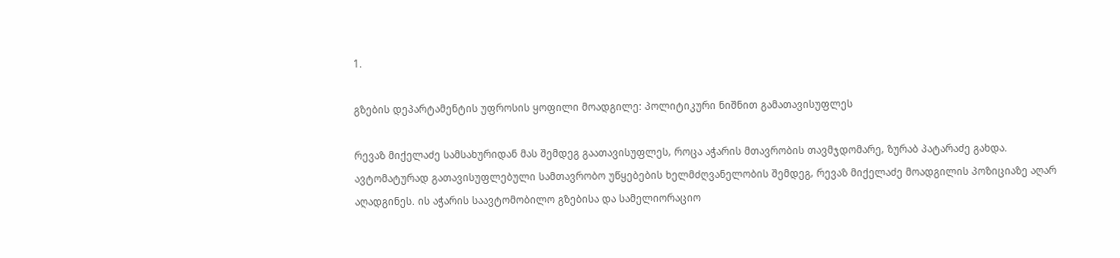1.

გზების დეპარტამენტის უფროსის ყოფილი მოადგილე: პოლიტიკური ნიშნით გამათავისუფლეს

რევაზ მიქელაძე სამსახურიდან მას შემდეგ გაათავისუფლეს, როცა აჭარის მთავრობის თავმჯდომარე, ზურაბ პატარაძე გახდა. ავტომატურად გათავისუფლებული სამთავრობო უწყებების ხელმძღვანელობის შემდეგ, რევაზ მიქელაძე მოადგილის პოზიციაზე აღარ აღადგინეს. ის აჭარის საავტომობილო გზებისა და სამელიორაციო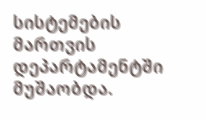სისტემების მართვის დეპარტამენტში მუშაობდა.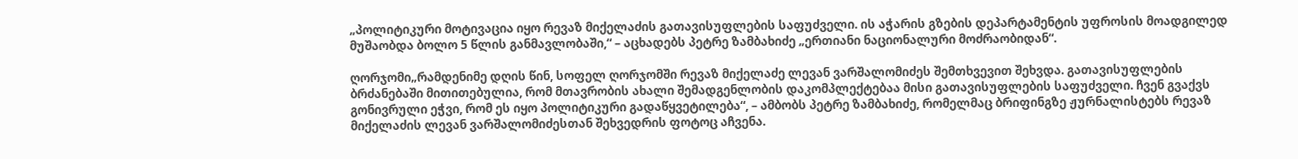„პოლიტიკური მოტივაცია იყო რევაზ მიქელაძის გათავისუფლების საფუძველი. ის აჭარის გზების დეპარტამენტის უფროსის მოადგილედ მუშაობდა ბოლო 5 წლის განმავლობაში,“ – აცხადებს პეტრე ზამბახიძე „ერთიანი ნაციონალური მოძრაობიდან“.

ღორჯომი„რამდენიმე დღის წინ, სოფელ ღორჯომში რევაზ მიქელაძე ლევან ვარშალომიძეს შემთხვევით შეხვდა. გათავისუფლების ბრძანებაში მითითებულია, რომ მთავრობის ახალი შემადგენლობის დაკომპლექტებაა მისი გათავისუფლების საფუძველი. ჩვენ გვაქვს გონივრული ეჭვი, რომ ეს იყო პოლიტიკური გადაწყვეტილება“, – ამბობს პეტრე ზამბახიძე, რომელმაც ბრიფინგზე ჟურნალისტებს რევაზ მიქელაძის ლევან ვარშალომიძესთან შეხვედრის ფოტოც აჩვენა.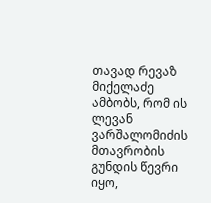თავად რევაზ მიქელაძე ამბობს, რომ ის ლევან ვარშალომიძის მთავრობის გუნდის წევრი იყო,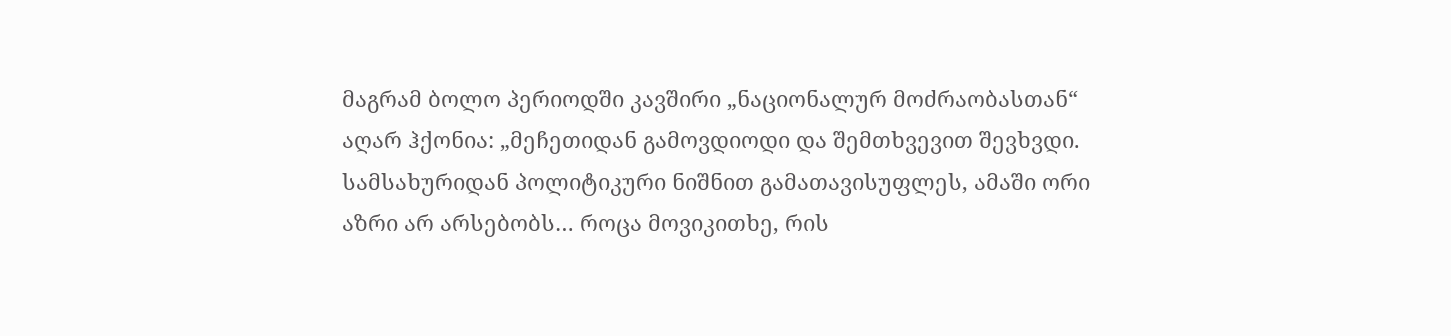მაგრამ ბოლო პერიოდში კავშირი „ნაციონალურ მოძრაობასთან“ აღარ ჰქონია: „მეჩეთიდან გამოვდიოდი და შემთხვევით შევხვდი. სამსახურიდან პოლიტიკური ნიშნით გამათავისუფლეს, ამაში ორი აზრი არ არსებობს… როცა მოვიკითხე, რის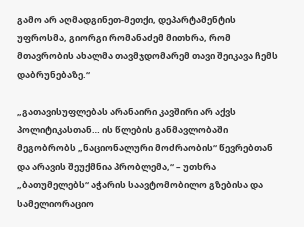გამო არ აღმადგინეთ-მეთქი, დეპარტამენტის უფროსმა, გიორგი რომანაძემ მითხრა, რომ  მთავრობის ახალმა თავმჯდომარემ თავი შეიკავა ჩემს დაბრუნებაზე.“

„გათავისუფლებას არანაირი კავშირი არ აქვს პოლიტიკასთან… ის წლების განმავლობაში მეგობრობს „ნაციონალური მოძრაობის“ წევრებთან და არავის შეუქმნია პრობლემა,“ – უთხრა „ბათუმელებს“ აჭარის საავტომობილო გზებისა და სამელიორაციო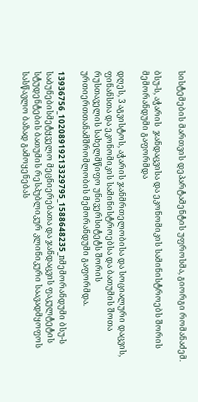სისტემების მართვის დეპარტამენტის უფროსმა, გიორგი რომანაძემ.

ბსუ-ს, აჭარის  ჯანდაცვისა და ეკონომიკის სამინისტროებს შორის მემორანდუმი გაფორმდა

დღეს, 3 აგვისტოს, აჭარის ჯანმრთელობისა და სოციალური დაცვის, ფინანსთა და ეკონომიკის სამინისტროებსა და ბათუმის შოთა რუსთაველის სახელმწიფო უნივერსიტეტს შორის ურთიერთთანამშრომლობის მემორანდუმი გაფორმდა.

13936756_10208919213329795_1588648235_nმემორანდუმი ბსუ-ს საბუნებისმეტყველო მეცნიერებათა და ჯანდაცვის ფაკულტეტის სტუდენტების ბათუმის რესპუბლიკურ კლინიკური საავადმყოფოს სასწავლო ბაზად გამოყენებას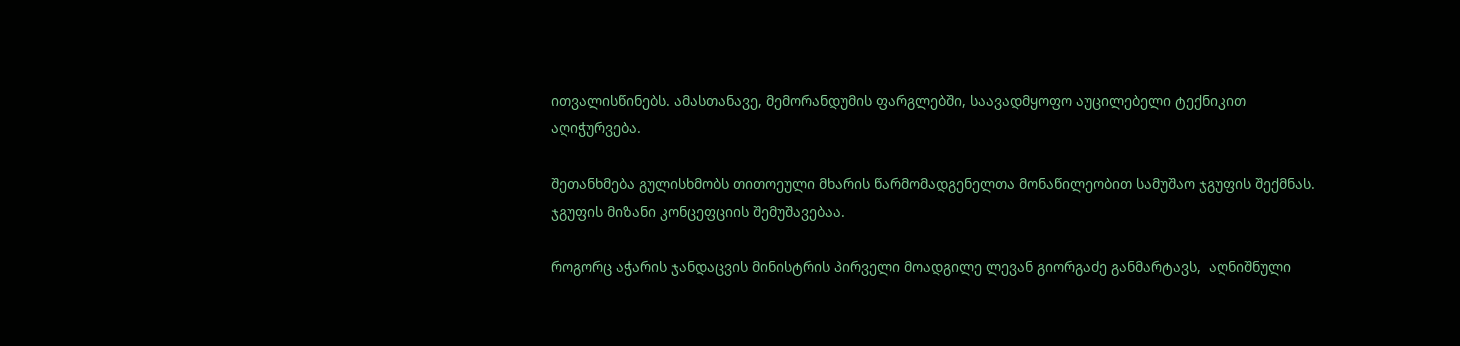ითვალისწინებს. ამასთანავე, მემორანდუმის ფარგლებში, საავადმყოფო აუცილებელი ტექნიკით აღიჭურვება.

შეთანხმება გულისხმობს თითოეული მხარის წარმომადგენელთა მონაწილეობით სამუშაო ჯგუფის შექმნას. ჯგუფის მიზანი კონცეფციის შემუშავებაა.

როგორც აჭარის ჯანდაცვის მინისტრის პირველი მოადგილე ლევან გიორგაძე განმარტავს,  აღნიშნული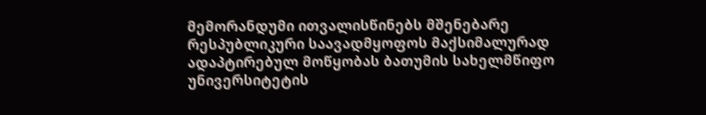მემორანდუმი ითვალისწინებს მშენებარე რესპუბლიკური საავადმყოფოს მაქსიმალურად ადაპტირებულ მოწყობას ბათუმის სახელმწიფო უნივერსიტეტის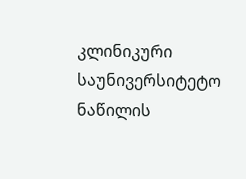კლინიკური საუნივერსიტეტო ნაწილის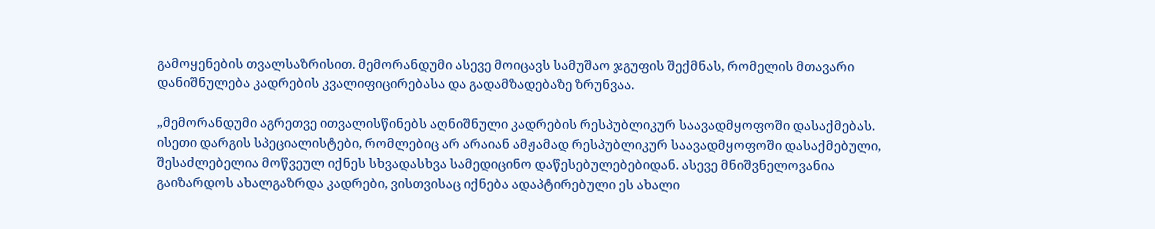გამოყენების თვალსაზრისით. მემორანდუმი ასევე მოიცავს სამუშაო ჯგუფის შექმნას, რომელის მთავარი დანიშნულება კადრების კვალიფიცირებასა და გადამზადებაზე ზრუნვაა.

„მემორანდუმი აგრეთვე ითვალისწინებს აღნიშნული კადრების რესპუბლიკურ საავადმყოფოში დასაქმებას. ისეთი დარგის სპეციალისტები, რომლებიც არ არაიან ამჟამად რესპუბლიკურ საავადმყოფოში დასაქმებული, შესაძლებელია მოწვეულ იქნეს სხვადასხვა სამედიცინო დაწესებულებებიდან. ასევე მნიშვნელოვანია გაიზარდოს ახალგაზრდა კადრები, ვისთვისაც იქნება ადაპტირებული ეს ახალი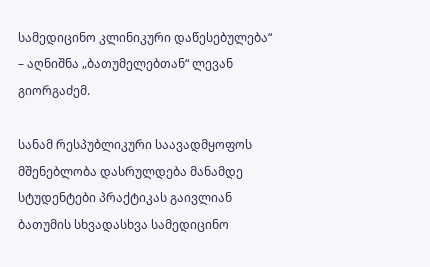სამედიცინო კლინიკური დაწესებულება“ – აღნიშნა „ბათუმელებთან“ ლევან გიორგაძემ.

სანამ რესპუბლიკური საავადმყოფოს მშენებლობა დასრულდება მანამდე სტუდენტები პრაქტიკას გაივლიან ბათუმის სხვადასხვა სამედიცინო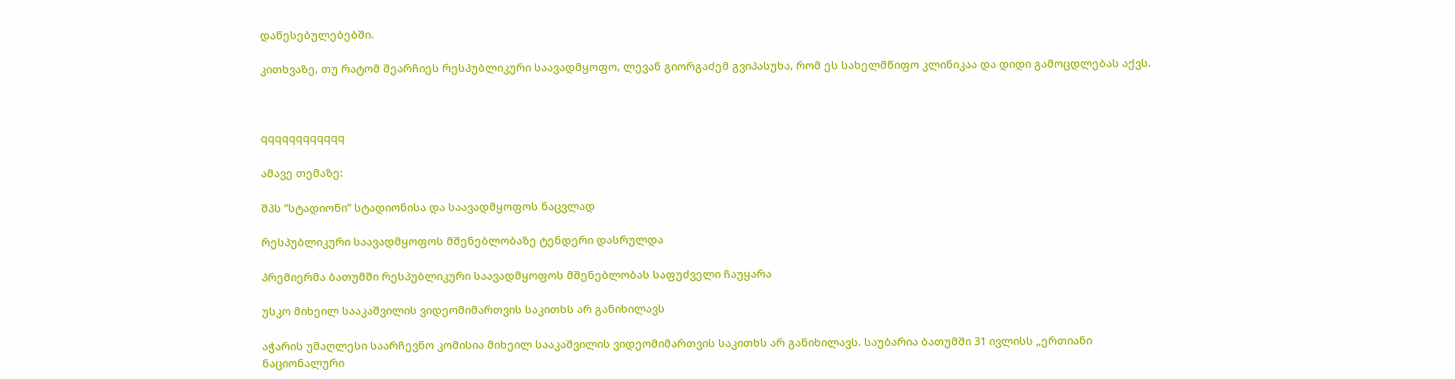დაწესებულებებში.

კითხვაზე, თუ რატომ შეარჩიეს რესპუბლიკური საავადმყოფო, ლევან გიორგაძემ გვიპასუხა, რომ ეს სახელმწიფო კლინიკაა და დიდი გამოცდლებას აქვს.



qqqqqqqqqqqq

ამავე თემაზე:

შპს ”სტადიონი” სტადიონისა და საავადმყოფოს ნაცვლად

რესპუბლიკური საავადმყოფოს მშენებლობაზე ტენდერი დასრულდა

პრემიერმა ბათუმში რესპუბლიკური საავადმყოფოს მშენებლობას საფუძველი ჩაუყარა

უსკო მიხეილ სააკაშვილის ვიდეომიმართვის საკითხს არ განიხილავს

აჭარის უმაღლესი საარჩევნო კომისია მიხეილ სააკაშვილის ვიდეომიმართვის საკითხს არ განიხილავს. საუბარია ბათუმში 31 ივლისს „ერთიანი ნაციონალური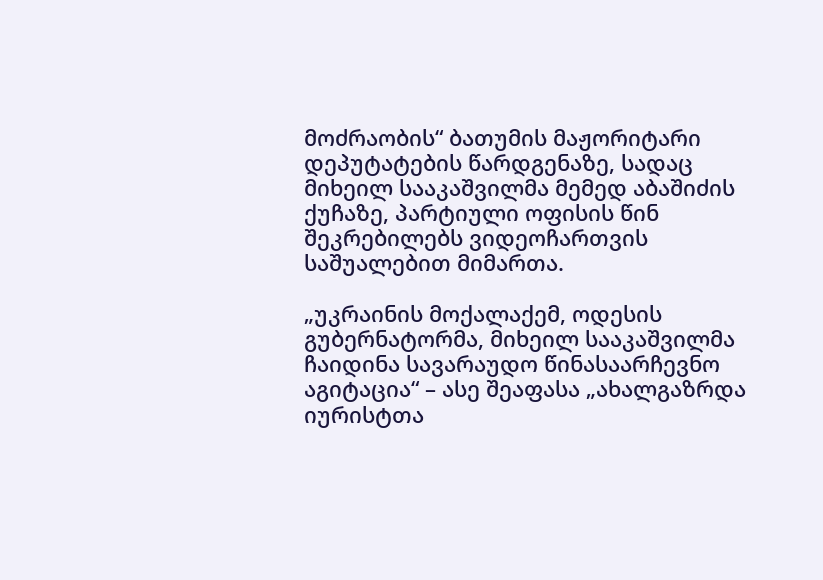მოძრაობის“ ბათუმის მაჟორიტარი დეპუტატების წარდგენაზე, სადაც მიხეილ სააკაშვილმა მემედ აბაშიძის ქუჩაზე, პარტიული ოფისის წინ შეკრებილებს ვიდეოჩართვის საშუალებით მიმართა.

„უკრაინის მოქალაქემ, ოდესის გუბერნატორმა, მიხეილ სააკაშვილმა ჩაიდინა სავარაუდო წინასაარჩევნო აგიტაცია“ – ასე შეაფასა „ახალგაზრდა იურისტთა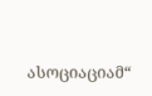ასოციაციამ“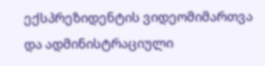ექსპრეზიდენტის ვიდეომიმართვა და ადმინისტრაციული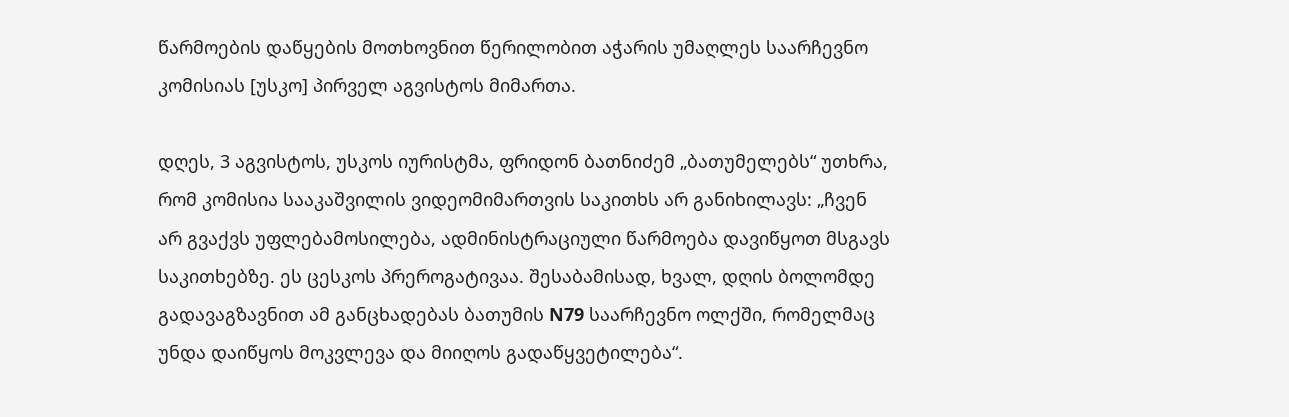წარმოების დაწყების მოთხოვნით წერილობით აჭარის უმაღლეს საარჩევნო კომისიას [უსკო] პირველ აგვისტოს მიმართა.

დღეს, 3 აგვისტოს, უსკოს იურისტმა, ფრიდონ ბათნიძემ „ბათუმელებს“ უთხრა, რომ კომისია სააკაშვილის ვიდეომიმართვის საკითხს არ განიხილავს: „ჩვენ არ გვაქვს უფლებამოსილება, ადმინისტრაციული წარმოება დავიწყოთ მსგავს საკითხებზე. ეს ცესკოს პრეროგატივაა. შესაბამისად, ხვალ, დღის ბოლომდე გადავაგზავნით ამ განცხადებას ბათუმის N79 საარჩევნო ოლქში, რომელმაც უნდა დაიწყოს მოკვლევა და მიიღოს გადაწყვეტილება“.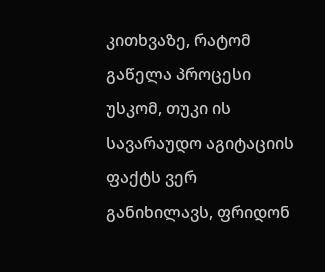კითხვაზე, რატომ გაწელა პროცესი უსკომ, თუკი ის სავარაუდო აგიტაციის ფაქტს ვერ განიხილავს, ფრიდონ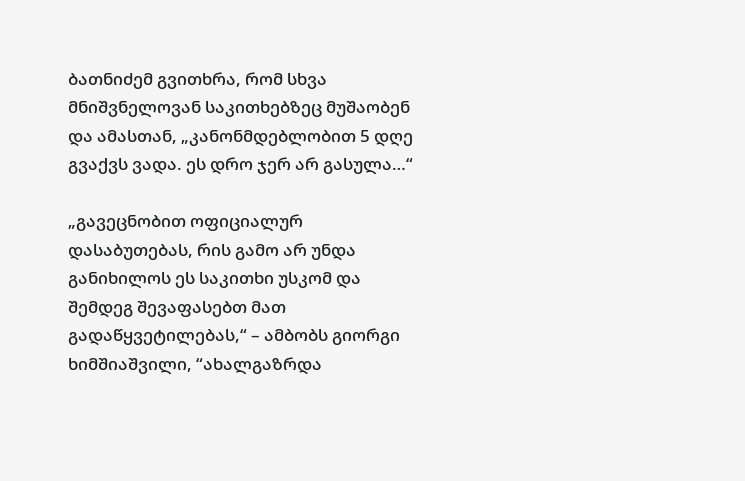ბათნიძემ გვითხრა, რომ სხვა მნიშვნელოვან საკითხებზეც მუშაობენ და ამასთან, „კანონმდებლობით 5 დღე გვაქვს ვადა. ეს დრო ჯერ არ გასულა…“

„გავეცნობით ოფიციალურ დასაბუთებას, რის გამო არ უნდა განიხილოს ეს საკითხი უსკომ და შემდეგ შევაფასებთ მათ გადაწყვეტილებას,“ – ამბობს გიორგი ხიმშიაშვილი, “ახალგაზრდა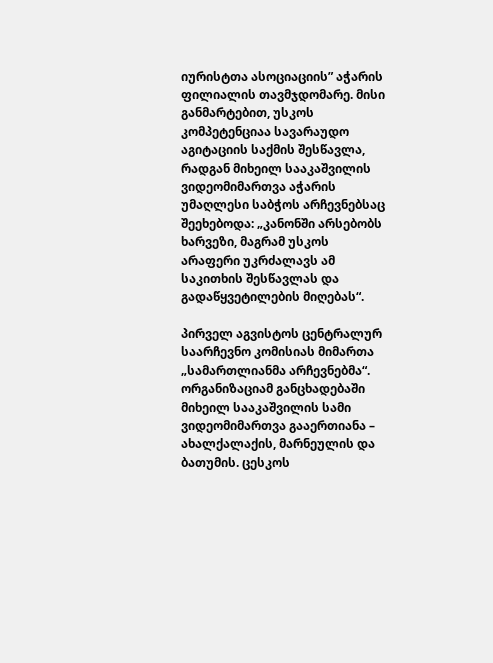იურისტთა ასოციაციის” აჭარის ფილიალის თავმჯდომარე. მისი განმარტებით, უსკოს კომპეტენციაა სავარაუდო აგიტაციის საქმის შესწავლა, რადგან მიხეილ სააკაშვილის ვიდეომიმართვა აჭარის უმაღლესი საბჭოს არჩევნებსაც შეეხებოდა: „კანონში არსებობს ხარვეზი, მაგრამ უსკოს არაფერი უკრძალავს ამ საკითხის შესწავლას და გადაწყვეტილების მიღებას“.

პირველ აგვისტოს ცენტრალურ საარჩევნო კომისიას მიმართა „სამართლიანმა არჩევნებმა“. ორგანიზაციამ განცხადებაში მიხეილ სააკაშვილის სამი ვიდეომიმართვა გააერთიანა – ახალქალაქის, მარნეულის და ბათუმის. ცესკოს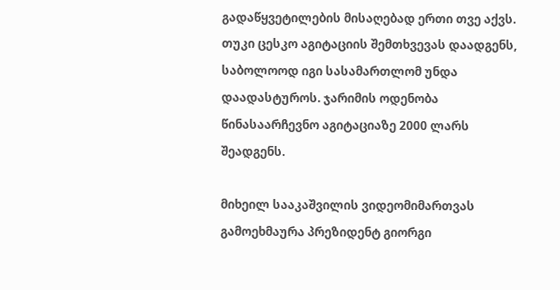გადაწყვეტილების მისაღებად ერთი თვე აქვს. თუკი ცესკო აგიტაციის შემთხვევას დაადგენს, საბოლოოდ იგი სასამართლომ უნდა დაადასტუროს. ჯარიმის ოდენობა წინასაარჩევნო აგიტაციაზე 2000 ლარს შეადგენს.

მიხეილ სააკაშვილის ვიდეომიმართვას გამოეხმაურა პრეზიდენტ გიორგი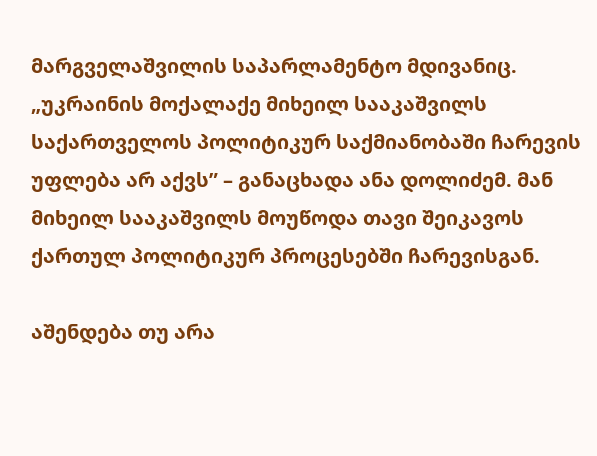მარგველაშვილის საპარლამენტო მდივანიც. „უკრაინის მოქალაქე მიხეილ სააკაშვილს საქართველოს პოლიტიკურ საქმიანობაში ჩარევის უფლება არ აქვს” – განაცხადა ანა დოლიძემ. მან მიხეილ სააკაშვილს მოუწოდა თავი შეიკავოს ქართულ პოლიტიკურ პროცესებში ჩარევისგან.

აშენდება თუ არა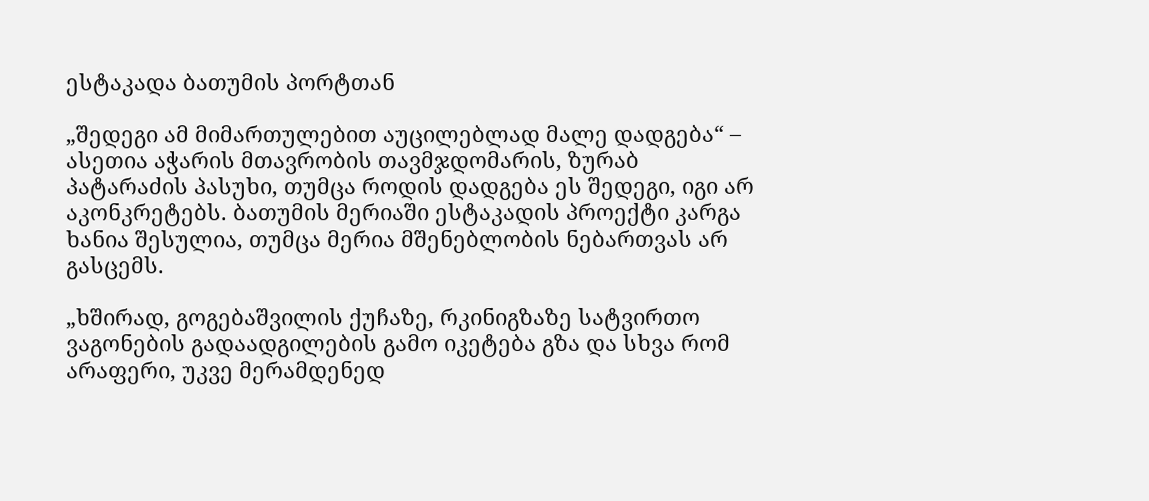ესტაკადა ბათუმის პორტთან

„შედეგი ამ მიმართულებით აუცილებლად მალე დადგება“ – ასეთია აჭარის მთავრობის თავმჯდომარის, ზურაბ პატარაძის პასუხი, თუმცა როდის დადგება ეს შედეგი, იგი არ აკონკრეტებს. ბათუმის მერიაში ესტაკადის პროექტი კარგა ხანია შესულია, თუმცა მერია მშენებლობის ნებართვას არ გასცემს.

„ხშირად, გოგებაშვილის ქუჩაზე, რკინიგზაზე სატვირთო ვაგონების გადაადგილების გამო იკეტება გზა და სხვა რომ არაფერი, უკვე მერამდენედ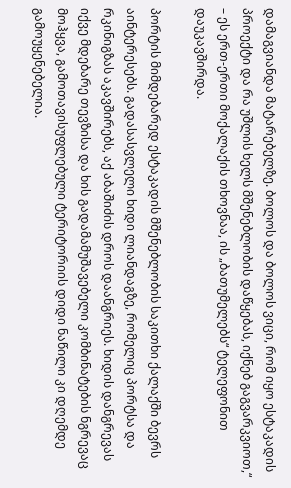დამაგვიანდა მატარებელზე. ბოლოს და ბოლოს ვიცი, რომ იყო ესტაკადის პროექტი და რა უშლის ხელს მშენებლობის დაწყებას, იქნებ გაგვარკვიოთ,“ – ეს ერთ-ერთი მოქალაქის თხოვნაა, ის „ბათუმელებს“ ტელეფონით დაუკავშირდა.

პორტის მიმდებარედ ესტაკადის მშენებლობის საკითხი ქალაქში ბევრს აინტერესებს. გადასასვლელი ხიდი ლიანდაგზე, რომელიც პორტსა და რკინიგზას აკავშირებს, აქ აბაშიძის დროს დაანგრიეს. ხიდის დანგრევას იქვე მდებარე თევზისა და ხის გადამამუშავებელი კომბინატების ნგრევაც მოჰყვა, გამოთავისუფლებული ტერიტორიის დიდი ნაწილი კი დღემდე გამოუყენებელია.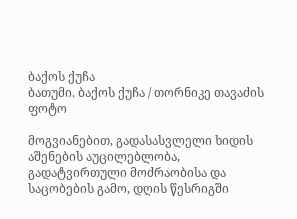ბაქოს ქუჩა
ბათუმი. ბაქოს ქუჩა / თორნიკე თავაძის ფოტო

მოგვიანებით, გადასასვლელი ხიდის აშენების აუცილებლობა, გადატვირთული მოძრაობისა და საცობების გამო, დღის წესრიგში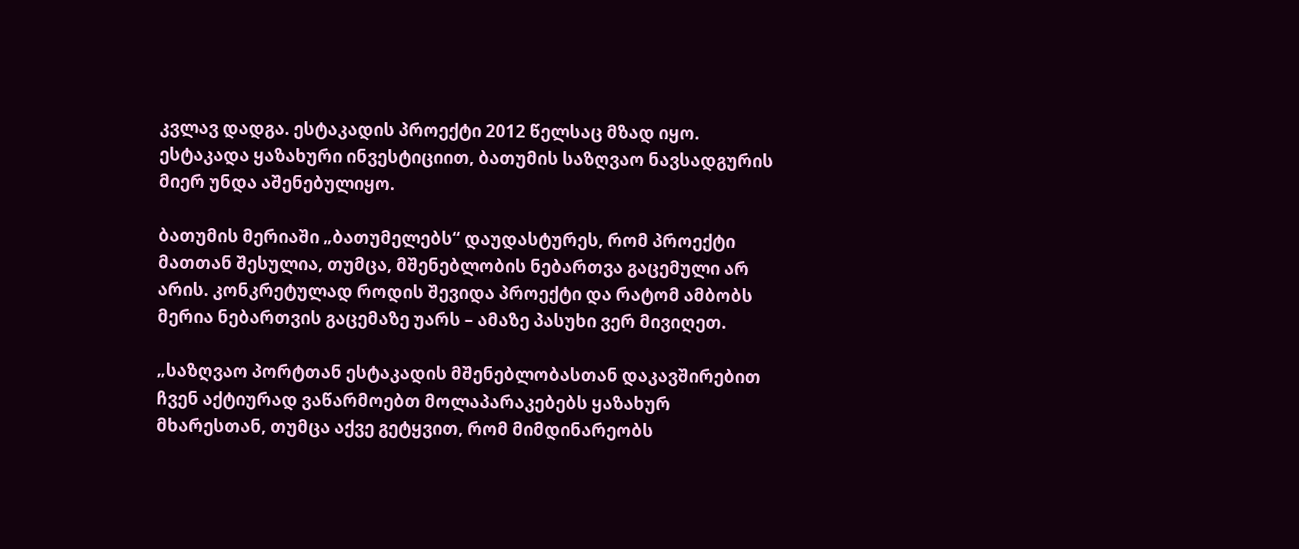კვლავ დადგა. ესტაკადის პროექტი 2012 წელსაც მზად იყო. ესტაკადა ყაზახური ინვესტიციით, ბათუმის საზღვაო ნავსადგურის მიერ უნდა აშენებულიყო.

ბათუმის მერიაში „ბათუმელებს“ დაუდასტურეს, რომ პროექტი მათთან შესულია, თუმცა, მშენებლობის ნებართვა გაცემული არ არის. კონკრეტულად როდის შევიდა პროექტი და რატომ ამბობს მერია ნებართვის გაცემაზე უარს – ამაზე პასუხი ვერ მივიღეთ.

„საზღვაო პორტთან ესტაკადის მშენებლობასთან დაკავშირებით ჩვენ აქტიურად ვაწარმოებთ მოლაპარაკებებს ყაზახურ მხარესთან, თუმცა აქვე გეტყვით, რომ მიმდინარეობს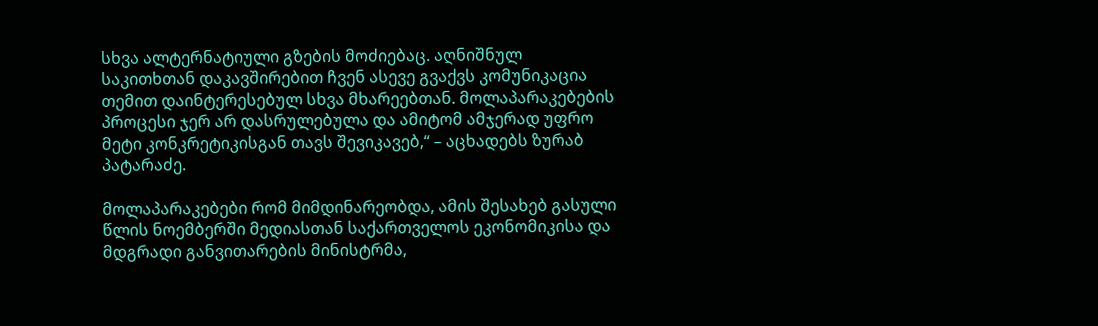სხვა ალტერნატიული გზების მოძიებაც. აღნიშნულ საკითხთან დაკავშირებით ჩვენ ასევე გვაქვს კომუნიკაცია თემით დაინტერესებულ სხვა მხარეებთან. მოლაპარაკებების პროცესი ჯერ არ დასრულებულა და ამიტომ ამჯერად უფრო მეტი კონკრეტიკისგან თავს შევიკავებ,“ – აცხადებს ზურაბ პატარაძე.

მოლაპარაკებები რომ მიმდინარეობდა, ამის შესახებ გასული წლის ნოემბერში მედიასთან საქართველოს ეკონომიკისა და მდგრადი განვითარების მინისტრმა,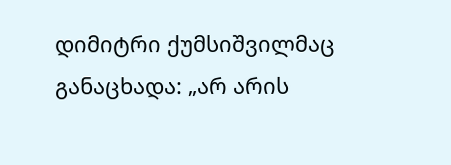დიმიტრი ქუმსიშვილმაც განაცხადა: „არ არის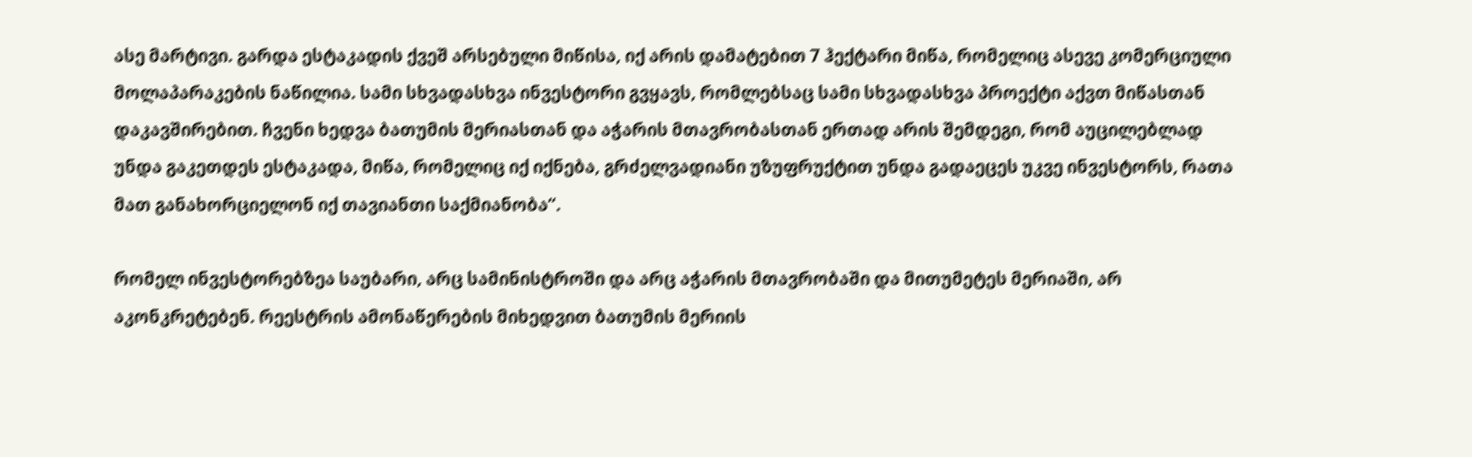ასე მარტივი. გარდა ესტაკადის ქვეშ არსებული მიწისა, იქ არის დამატებით 7 ჰექტარი მიწა, რომელიც ასევე კომერციული მოლაპარაკების ნაწილია. სამი სხვადასხვა ინვესტორი გვყავს, რომლებსაც სამი სხვადასხვა პროექტი აქვთ მიწასთან დაკავშირებით. ჩვენი ხედვა ბათუმის მერიასთან და აჭარის მთავრობასთან ერთად არის შემდეგი, რომ აუცილებლად უნდა გაკეთდეს ესტაკადა, მიწა, რომელიც იქ იქნება, გრძელვადიანი უზუფრუქტით უნდა გადაეცეს უკვე ინვესტორს, რათა მათ განახორციელონ იქ თავიანთი საქმიანობა“.

რომელ ინვესტორებზეა საუბარი, არც სამინისტროში და არც აჭარის მთავრობაში და მითუმეტეს მერიაში, არ აკონკრეტებენ. რეესტრის ამონაწერების მიხედვით ბათუმის მერიის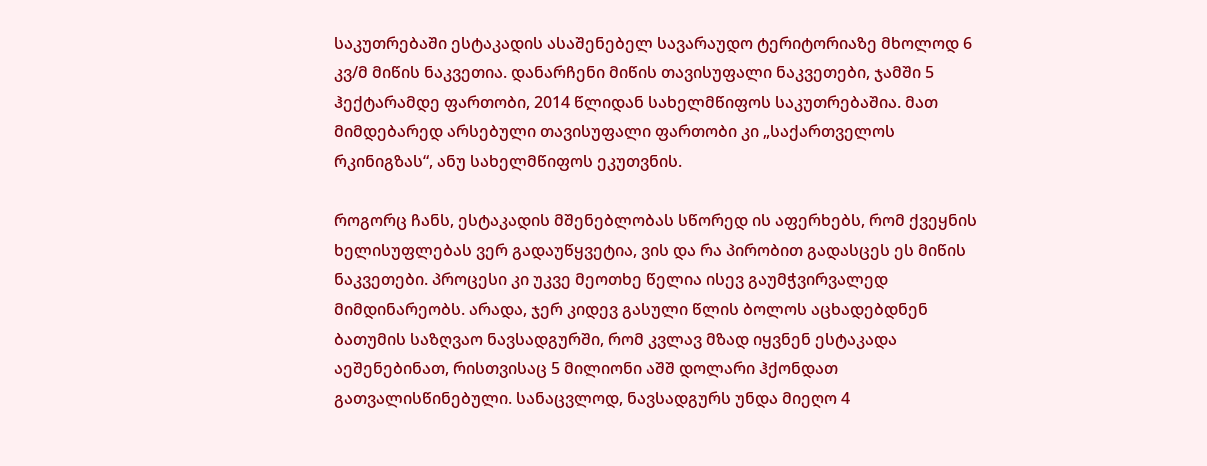საკუთრებაში ესტაკადის ასაშენებელ სავარაუდო ტერიტორიაზე მხოლოდ 6 კვ/მ მიწის ნაკვეთია. დანარჩენი მიწის თავისუფალი ნაკვეთები, ჯამში 5 ჰექტარამდე ფართობი, 2014 წლიდან სახელმწიფოს საკუთრებაშია. მათ მიმდებარედ არსებული თავისუფალი ფართობი კი „საქართველოს რკინიგზას“, ანუ სახელმწიფოს ეკუთვნის.

როგორც ჩანს, ესტაკადის მშენებლობას სწორედ ის აფერხებს, რომ ქვეყნის ხელისუფლებას ვერ გადაუწყვეტია, ვის და რა პირობით გადასცეს ეს მიწის ნაკვეთები. პროცესი კი უკვე მეოთხე წელია ისევ გაუმჭვირვალედ მიმდინარეობს. არადა, ჯერ კიდევ გასული წლის ბოლოს აცხადებდნენ ბათუმის საზღვაო ნავსადგურში, რომ კვლავ მზად იყვნენ ესტაკადა აეშენებინათ, რისთვისაც 5 მილიონი აშშ დოლარი ჰქონდათ გათვალისწინებული. სანაცვლოდ, ნავსადგურს უნდა მიეღო 4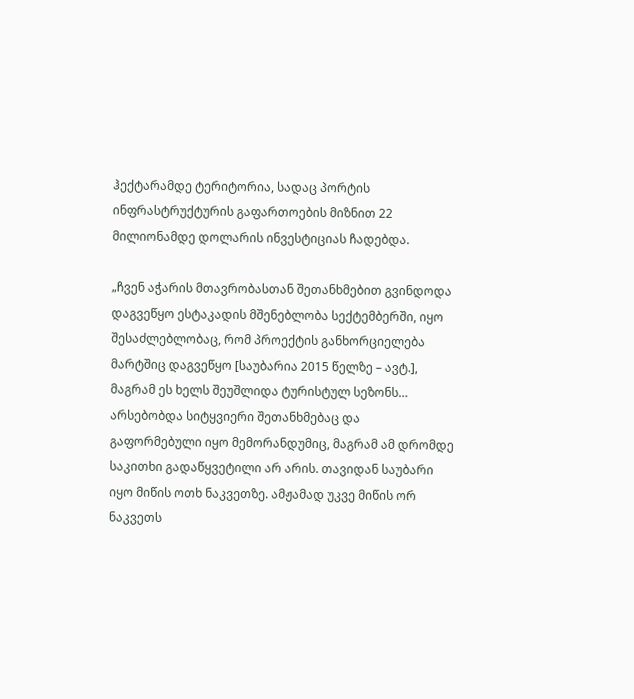ჰექტარამდე ტერიტორია, სადაც პორტის ინფრასტრუქტურის გაფართოების მიზნით 22 მილიონამდე დოლარის ინვესტიციას ჩადებდა.

„ჩვენ აჭარის მთავრობასთან შეთანხმებით გვინდოდა დაგვეწყო ესტაკადის მშენებლობა სექტემბერში, იყო შესაძლებლობაც, რომ პროექტის განხორციელება მარტშიც დაგვეწყო [საუბარია 2015 წელზე – ავტ.], მაგრამ ეს ხელს შეუშლიდა ტურისტულ სეზონს… არსებობდა სიტყვიერი შეთანხმებაც და გაფორმებული იყო მემორანდუმიც, მაგრამ ამ დრომდე საკითხი გადაწყვეტილი არ არის. თავიდან საუბარი იყო მიწის ოთხ ნაკვეთზე. ამჟამად უკვე მიწის ორ ნაკვეთს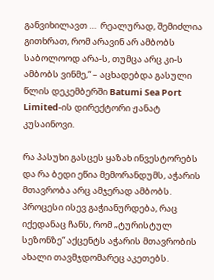განვიხილავთ …  რეალურად, შემიძლია გითხრათ, რომ არავინ არ ამბობს საბოლოოდ არა-ს, თუმცა არც კი-ს ამბობს ვინმე,“ – აცხადებდა გასული წლის დეკემბერში Batumi Sea Port Limited-ის დირექტორი ჟანატ კუსაინოვი.

რა პასუხი გასცეს ყაზახ ინვესტორებს და რა ბედი ეწია მემორანდუმს, აჭარის მთავრობა არც ამჯერად ამბობს. პროცესი ისევ გაჭიანურდება, რაც იქედანაც ჩანს, რომ „ტურისტულ სეზონზე“ აქცენტს აჭარის მთავრობის ახალი თავმჯდომარეც აკეთებს.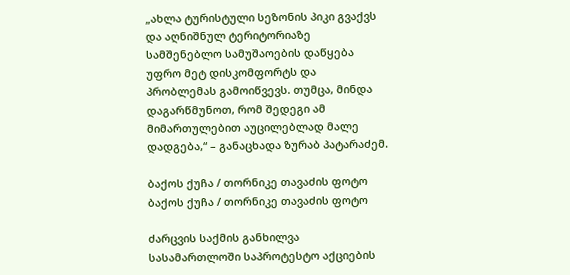„ახლა ტურისტული სეზონის პიკი გვაქვს და აღნიშნულ ტერიტორიაზე სამშენებლო სამუშაოების დაწყება უფრო მეტ დისკომფორტს და პრობლემას გამოიწვევს. თუმცა, მინდა დაგარწმუნოთ, რომ შედეგი ამ მიმართულებით აუცილებლად მალე დადგება,“ – განაცხადა ზურაბ პატარაძემ.

ბაქოს ქუჩა / თორნიკე თავაძის ფოტო
ბაქოს ქუჩა / თორნიკე თავაძის ფოტო

ძარცვის საქმის განხილვა სასამართლოში საპროტესტო აქციების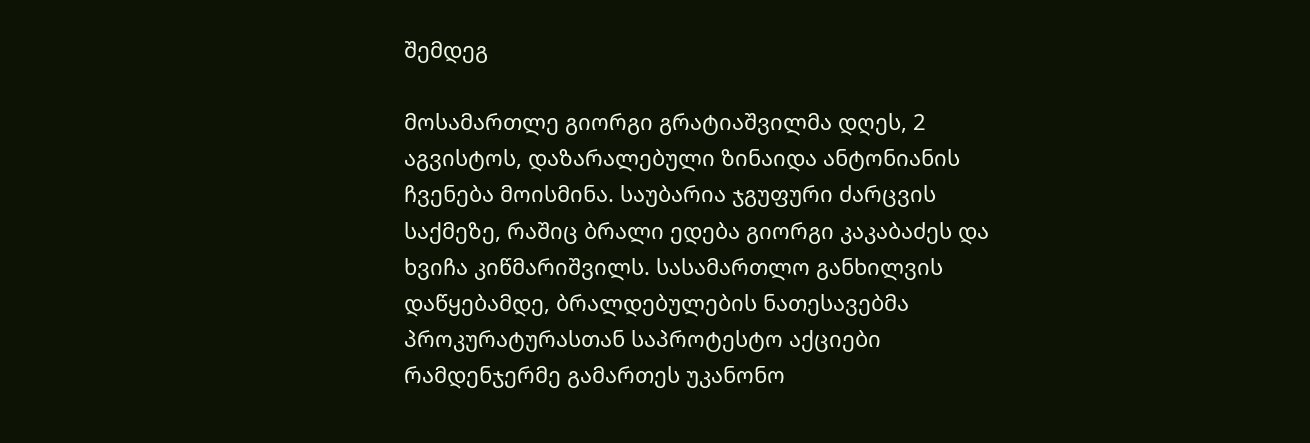შემდეგ

მოსამართლე გიორგი გრატიაშვილმა დღეს, 2 აგვისტოს, დაზარალებული ზინაიდა ანტონიანის ჩვენება მოისმინა. საუბარია ჯგუფური ძარცვის საქმეზე, რაშიც ბრალი ედება გიორგი კაკაბაძეს და ხვიჩა კიწმარიშვილს. სასამართლო განხილვის დაწყებამდე, ბრალდებულების ნათესავებმა პროკურატურასთან საპროტესტო აქციები რამდენჯერმე გამართეს უკანონო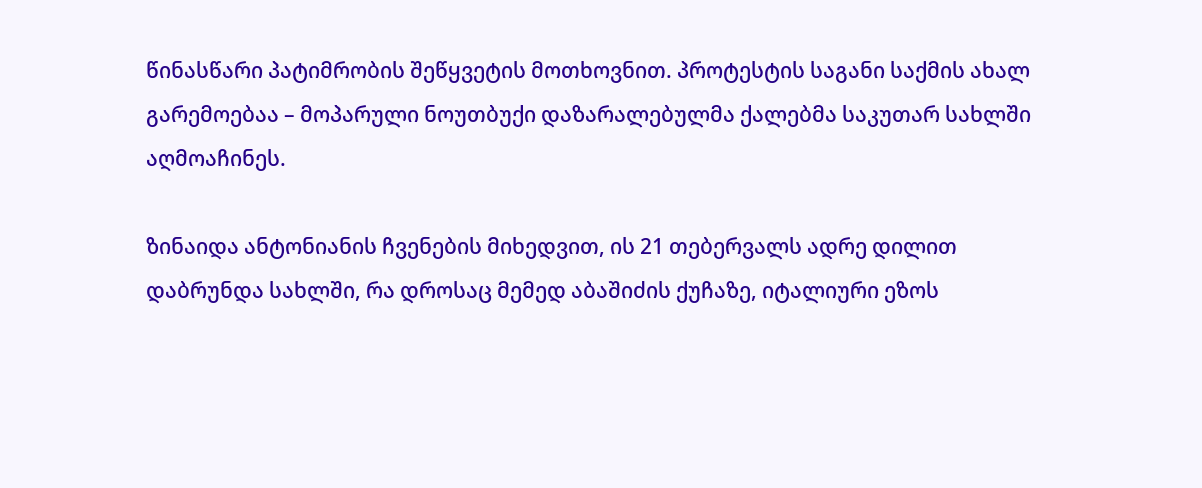წინასწარი პატიმრობის შეწყვეტის მოთხოვნით. პროტესტის საგანი საქმის ახალ გარემოებაა – მოპარული ნოუთბუქი დაზარალებულმა ქალებმა საკუთარ სახლში აღმოაჩინეს.

ზინაიდა ანტონიანის ჩვენების მიხედვით, ის 21 თებერვალს ადრე დილით დაბრუნდა სახლში, რა დროსაც მემედ აბაშიძის ქუჩაზე, იტალიური ეზოს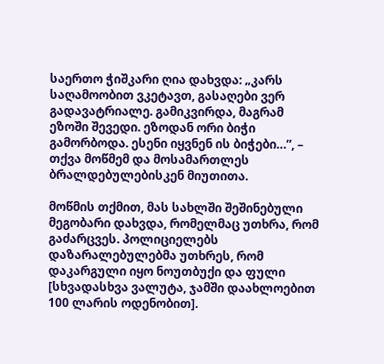საერთო ჭიშკარი ღია დახვდა: „კარს საღამოობით ვკეტავთ, გასაღები ვერ გადავატრიალე. გამიკვირდა, მაგრამ ეზოში შევედი. ეზოდან ორი ბიჭი გამორბოდა. ესენი იყვნენ ის ბიჭები…”, – თქვა მოწმემ და მოსამართლეს ბრალდებულებისკენ მიუთითა.

მოწმის თქმით, მას სახლში შეშინებული მეგობარი დახვდა, რომელმაც უთხრა, რომ გაძარცვეს. პოლიციელებს დაზარალებულებმა უთხრეს, რომ დაკარგული იყო ნოუთბუქი და ფული [სხვადასხვა ვალუტა, ჯამში დაახლოებით 100 ლარის ოდენობით].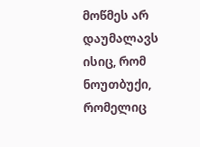მოწმეს არ დაუმალავს ისიც, რომ ნოუთბუქი, რომელიც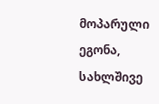მოპარული ეგონა, სახლშივე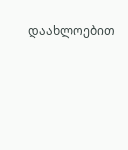დაახლოებით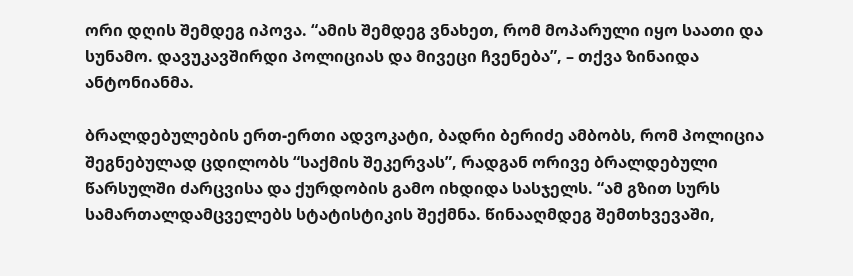ორი დღის შემდეგ იპოვა. “ამის შემდეგ ვნახეთ, რომ მოპარული იყო საათი და სუნამო. დავუკავშირდი პოლიციას და მივეცი ჩვენება”, – თქვა ზინაიდა ანტონიანმა.

ბრალდებულების ერთ-ერთი ადვოკატი, ბადრი ბერიძე ამბობს, რომ პოლიცია შეგნებულად ცდილობს “საქმის შეკერვას”, რადგან ორივე ბრალდებული წარსულში ძარცვისა და ქურდობის გამო იხდიდა სასჯელს. “ამ გზით სურს სამართალდამცველებს სტატისტიკის შექმნა. წინააღმდეგ შემთხვევაში,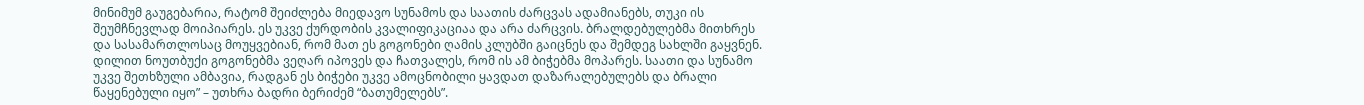მინიმუმ გაუგებარია, რატომ შეიძლება მიედავო სუნამოს და საათის ძარცვას ადამიანებს, თუკი ის შეუმჩნევლად მოიპიარეს. ეს უკვე ქურდობის კვალიფიკაციაა და არა ძარცვის. ბრალდებულებმა მითხრეს და სასამართლოსაც მოუყვებიან, რომ მათ ეს გოგონები ღამის კლუბში გაიცნეს და შემდეგ სახლში გაყვნენ. დილით ნოუთბუქი გოგონებმა ვეღარ იპოვეს და ჩათვალეს, რომ ის ამ ბიჭებმა მოპარეს. საათი და სუნამო უკვე შეთხზული ამბავია, რადგან ეს ბიჭები უკვე ამოცნობილი ყავდათ დაზარალებულებს და ბრალი წაყენებული იყო” – უთხრა ბადრი ბერიძემ “ბათუმელებს”.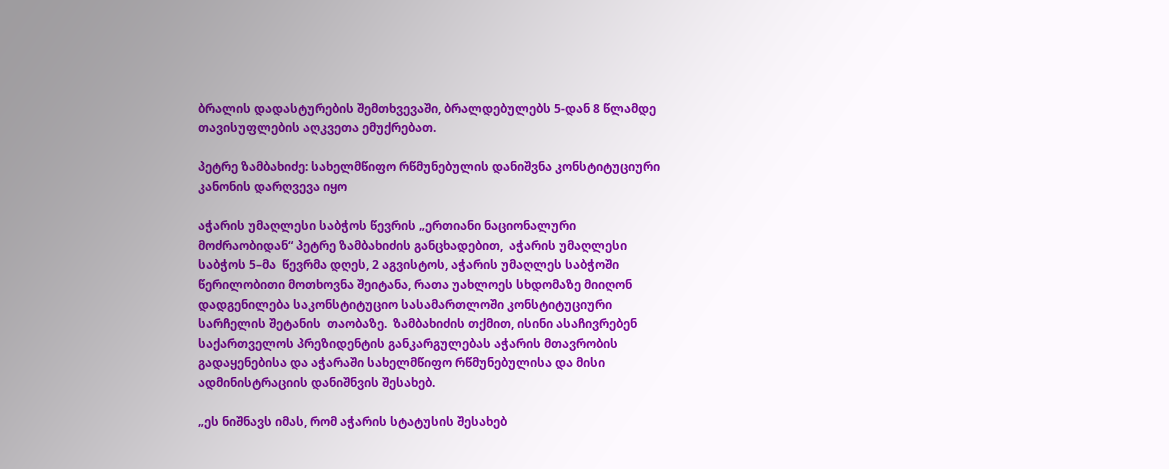ბრალის დადასტურების შემთხვევაში, ბრალდებულებს 5-დან 8 წლამდე თავისუფლების აღკვეთა ემუქრებათ.

პეტრე ზამბახიძე: სახელმწიფო რწმუნებულის დანიშვნა კონსტიტუციური კანონის დარღვევა იყო

აჭარის უმაღლესი საბჭოს წევრის „ერთიანი ნაციონალური მოძრაობიდან“ პეტრე ზამბახიძის განცხადებით,  აჭარის უმაღლესი საბჭოს 5–მა  წევრმა დღეს, 2 აგვისტოს, აჭარის უმაღლეს საბჭოში  წერილობითი მოთხოვნა შეიტანა, რათა უახლოეს სხდომაზე მიიღონ დადგენილება საკონსტიტუციო სასამართლოში კონსტიტუციური სარჩელის შეტანის  თაობაზე.  ზამბახიძის თქმით, ისინი ასაჩივრებენ საქართველოს პრეზიდენტის განკარგულებას აჭარის მთავრობის გადაყენებისა და აჭარაში სახელმწიფო რწმუნებულისა და მისი ადმინისტრაციის დანიშნვის შესახებ.

„ეს ნიშნავს იმას, რომ აჭარის სტატუსის შესახებ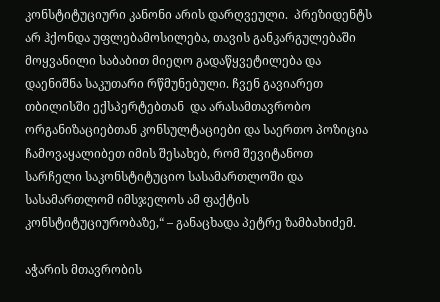კონსტიტუციური კანონი არის დარღვეული.  პრეზიდენტს არ ჰქონდა უფლებამოსილება, თავის განკარგულებაში მოყვანილი საბაბით მიეღო გადაწყვეტილება და დაენიშნა საკუთარი რწმუნებული. ჩვენ გავიარეთ  თბილისში ექსპერტებთან  და არასამთავრობო ორგანიზაციებთან კონსულტაციები და საერთო პოზიცია ჩამოვაყალიბეთ იმის შესახებ, რომ შევიტანოთ  სარჩელი საკონსტიტუციო სასამართლოში და სასამართლომ იმსჯელოს ამ ფაქტის კონსტიტუციურობაზე,“ – განაცხადა პეტრე ზამბახიძემ.

აჭარის მთავრობის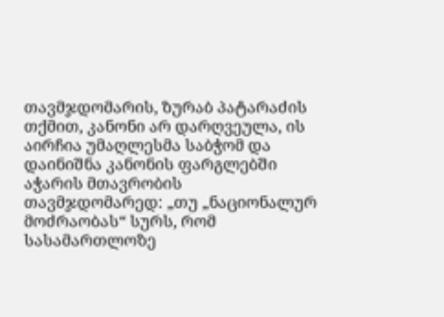თავმჯდომარის, ზურაბ პატარაძის თქმით, კანონი არ დარღვეულა, ის აირჩია უმაღლესმა საბჭომ და დაინიშნა კანონის ფარგლებში აჭარის მთავრობის თავმჯდომარედ: „თუ „ნაციონალურ მოძრაობას“ სურს, რომ სასამართლოზე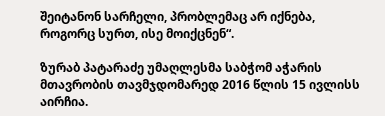შეიტანონ სარჩელი, პრობლემაც არ იქნება, როგორც სურთ, ისე მოიქცნენ“.

ზურაბ პატარაძე უმაღლესმა საბჭომ აჭარის მთავრობის თავმჯდომარედ 2016 წლის 15 ივლისს აირჩია.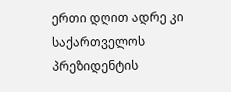ერთი დღით ადრე კი საქართველოს პრეზიდენტის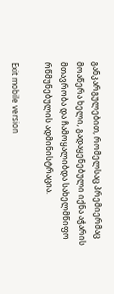განკარგულებით, რომელსაც პრემიერმაც მოაწერა ხელი, გადაყენებული იქნა აჭარის მთავრობა და ჩამოყალიბდა სახელმწიფო რწმუნებულის ადმინისტრაცია.

Exit mobile version